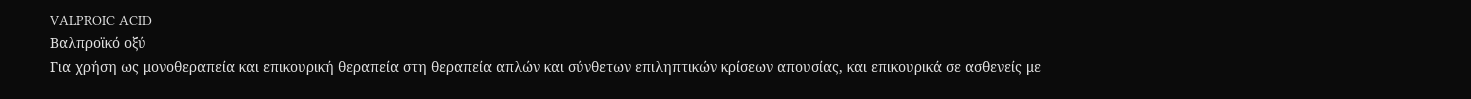VALPROIC ACID
Βαλπροϊκό οξύ
Για χρήση ως μονοθεραπεία και επικουρική θεραπεία στη θεραπεία απλών και σύνθετων επιληπτικών κρίσεων απουσίας, και επικουρικά σε ασθενείς με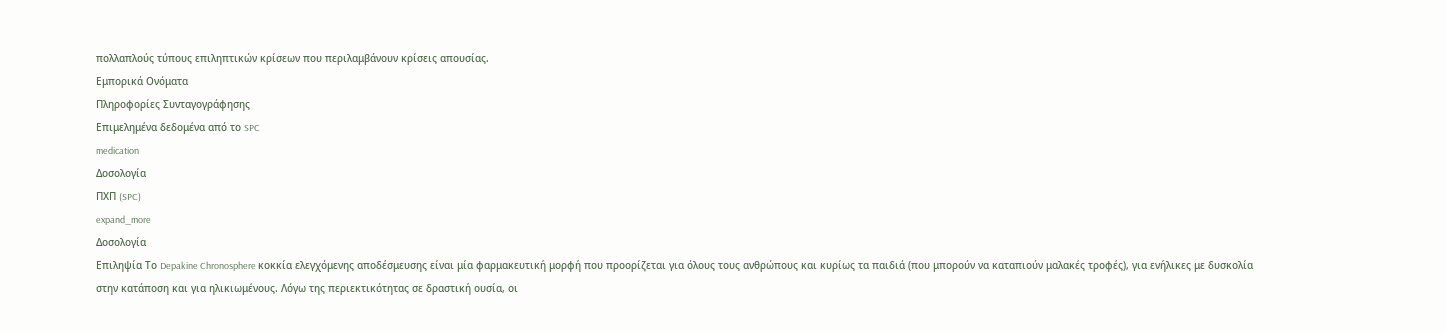πολλαπλούς τύπους επιληπτικών κρίσεων που περιλαμβάνουν κρίσεις απουσίας.
Εμπορικά Ονόματα
Πληροφορίες Συνταγογράφησης
Επιμελημένα δεδομένα από το SPC
medication
Δοσολογία
ΠΧΠ (SPC)
expand_more
Δοσολογία
Επιληψία Το Depakine Chronosphere κοκκία ελεγχόμενης αποδέσμευσης είναι μία φαρμακευτική μορφή που προορίζεται για όλους τους ανθρώπους και κυρίως τα παιδιά (που μπορούν να καταπιούν μαλακές τροφές), για ενήλικες με δυσκολία στην κατάποση και για ηλικιωμένους. Λόγω της περιεκτικότητας σε δραστική ουσία, οι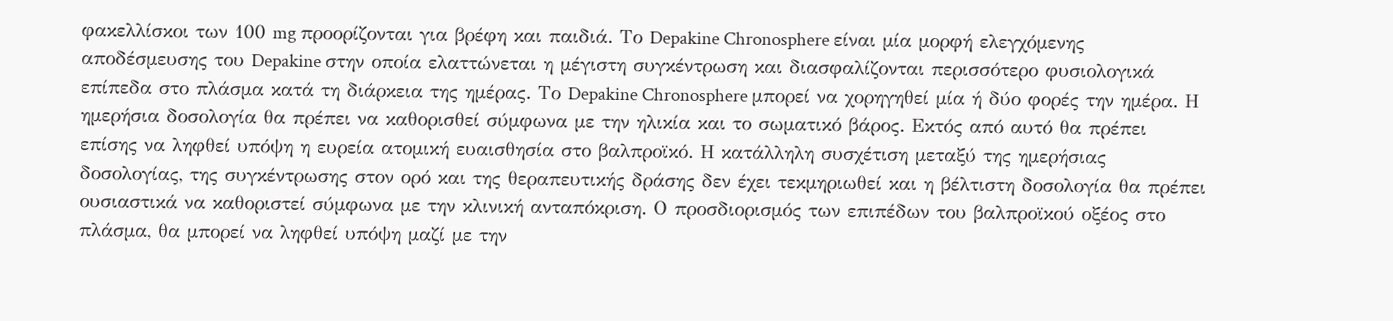φακελλίσκοι των 100 mg προορίζονται για βρέφη και παιδιά. Το Depakine Chronosphere είναι μία μορφή ελεγχόμενης αποδέσμευσης του Depakine στην οποία ελαττώνεται η μέγιστη συγκέντρωση και διασφαλίζονται περισσότερο φυσιολογικά επίπεδα στο πλάσμα κατά τη διάρκεια της ημέρας. Το Depakine Chronosphere μπορεί να χορηγηθεί μία ή δύο φορές την ημέρα. Η ημερήσια δοσολογία θα πρέπει να καθορισθεί σύμφωνα με την ηλικία και το σωματικό βάρος. Εκτός από αυτό θα πρέπει επίσης να ληφθεί υπόψη η ευρεία ατομική ευαισθησία στο βαλπροϊκό. Η κατάλληλη συσχέτιση μεταξύ της ημερήσιας δοσολογίας, της συγκέντρωσης στον ορό και της θεραπευτικής δράσης δεν έχει τεκμηριωθεί και η βέλτιστη δοσολογία θα πρέπει ουσιαστικά να καθοριστεί σύμφωνα με την κλινική ανταπόκριση. Ο προσδιορισμός των επιπέδων του βαλπροϊκού οξέος στο πλάσμα, θα μπορεί να ληφθεί υπόψη μαζί με την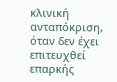κλινική ανταπόκριση, όταν δεν έχει επιτευχθεί επαρκής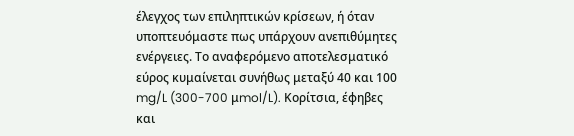έλεγχος των επιληπτικών κρίσεων, ή όταν υποπτευόμαστε πως υπάρχουν ανεπιθύμητες ενέργειες. Το αναφερόμενο αποτελεσματικό εύρος κυμαίνεται συνήθως μεταξύ 40 και 100 mg/L (300-700 μmol/L). Κορίτσια, έφηβες και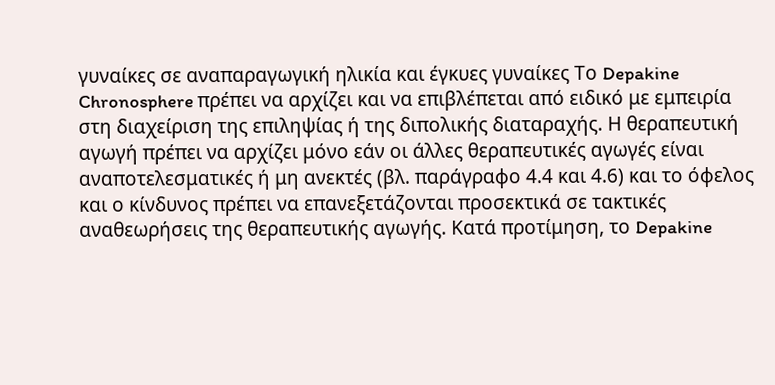γυναίκες σε αναπαραγωγική ηλικία και έγκυες γυναίκες Το Depakine Chronosphere πρέπει να αρχίζει και να επιβλέπεται από ειδικό με εμπειρία στη διαχείριση της επιληψίας ή της διπολικής διαταραχής. Η θεραπευτική αγωγή πρέπει να αρχίζει μόνο εάν οι άλλες θεραπευτικές αγωγές είναι αναποτελεσματικές ή μη ανεκτές (βλ. παράγραφο 4.4 και 4.6) και το όφελος και ο κίνδυνος πρέπει να επανεξετάζονται προσεκτικά σε τακτικές αναθεωρήσεις της θεραπευτικής αγωγής. Κατά προτίμηση, το Depakine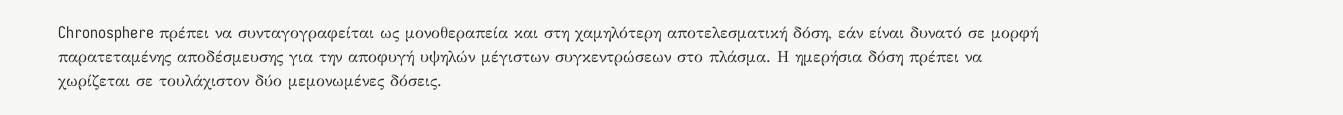Chronosphere πρέπει να συνταγογραφείται ως μονοθεραπεία και στη χαμηλότερη αποτελεσματική δόση, εάν είναι δυνατό σε μορφή παρατεταμένης αποδέσμευσης για την αποφυγή υψηλών μέγιστων συγκεντρώσεων στο πλάσμα. Η ημερήσια δόση πρέπει να χωρίζεται σε τουλάχιστον δύο μεμονωμένες δόσεις.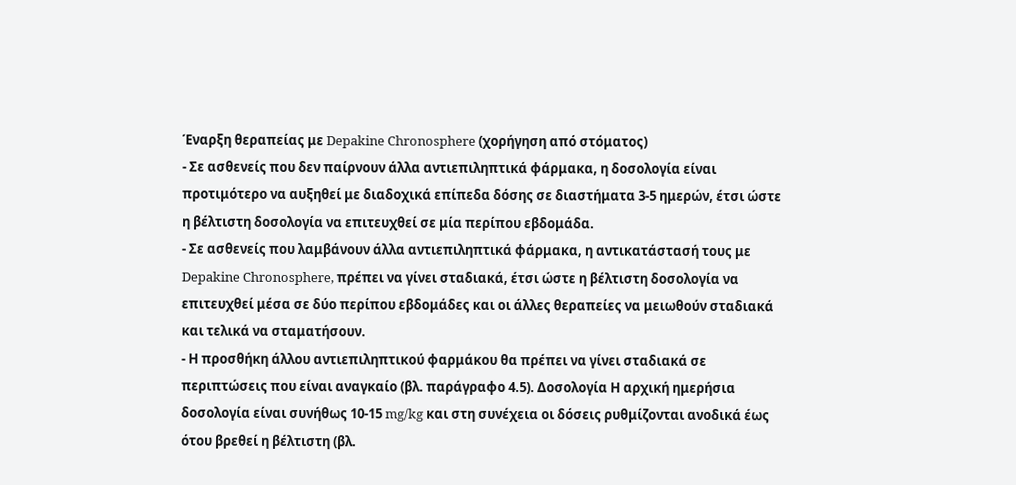Έναρξη θεραπείας με Depakine Chronosphere (χορήγηση από στόματος)
- Σε ασθενείς που δεν παίρνουν άλλα αντιεπιληπτικά φάρμακα, η δοσολογία είναι προτιμότερο να αυξηθεί με διαδοχικά επίπεδα δόσης σε διαστήματα 3-5 ημερών, έτσι ώστε η βέλτιστη δοσολογία να επιτευχθεί σε μία περίπου εβδομάδα.
- Σε ασθενείς που λαμβάνουν άλλα αντιεπιληπτικά φάρμακα, η αντικατάστασή τους με Depakine Chronosphere, πρέπει να γίνει σταδιακά, έτσι ώστε η βέλτιστη δοσολογία να επιτευχθεί μέσα σε δύο περίπου εβδομάδες και οι άλλες θεραπείες να μειωθούν σταδιακά και τελικά να σταματήσουν.
- Η προσθήκη άλλου αντιεπιληπτικού φαρμάκου θα πρέπει να γίνει σταδιακά σε περιπτώσεις που είναι αναγκαίο (βλ. παράγραφο 4.5). Δοσολογία Η αρχική ημερήσια δοσολογία είναι συνήθως 10-15 mg/kg και στη συνέχεια οι δόσεις ρυθμίζονται ανοδικά έως ότου βρεθεί η βέλτιστη (βλ.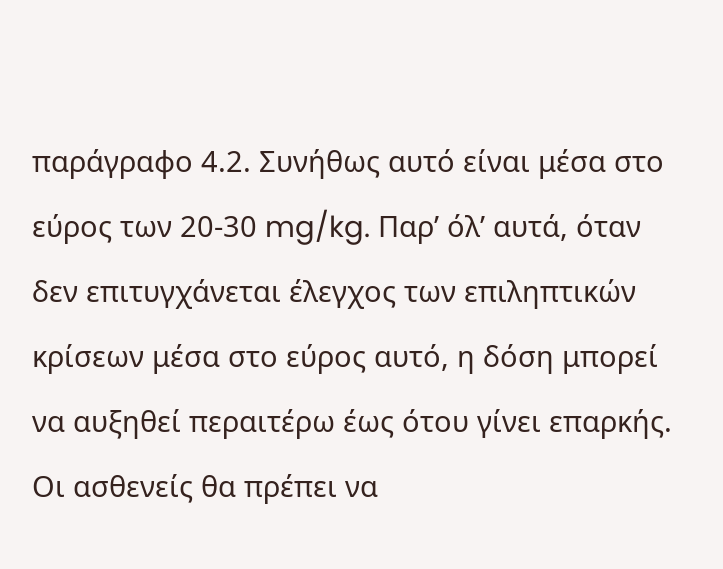παράγραφο 4.2. Συνήθως αυτό είναι μέσα στο εύρος των 20-30 mg/kg. Παρ’ όλ’ αυτά, όταν δεν επιτυγχάνεται έλεγχος των επιληπτικών κρίσεων μέσα στο εύρος αυτό, η δόση μπορεί να αυξηθεί περαιτέρω έως ότου γίνει επαρκής. Οι ασθενείς θα πρέπει να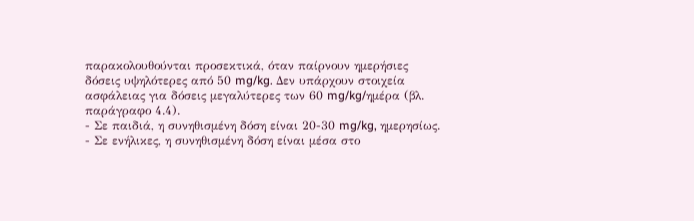παρακολουθούνται προσεκτικά, όταν παίρνουν ημερήσιες δόσεις υψηλότερες από 50 mg/kg. Δεν υπάρχουν στοιχεία ασφάλειας για δόσεις μεγαλύτερες των 60 mg/kg/ημέρα (βλ. παράγραφο 4.4).
- Σε παιδιά, η συνηθισμένη δόση είναι 20-30 mg/kg, ημερησίως.
- Σε ενήλικες, η συνηθισμένη δόση είναι μέσα στο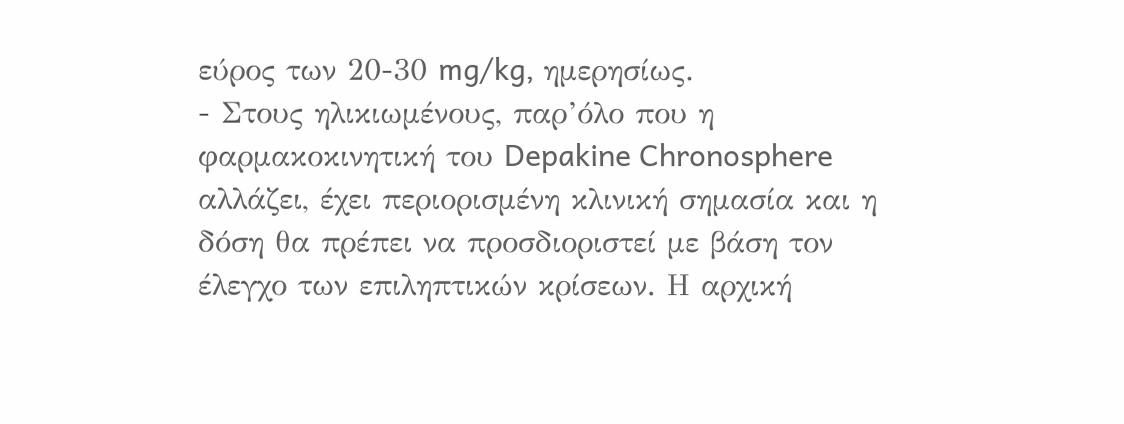εύρος των 20-30 mg/kg, ημερησίως.
- Στους ηλικιωμένους, παρ’όλο που η φαρμακοκινητική του Depakine Chronosphere αλλάζει, έχει περιορισμένη κλινική σημασία και η δόση θα πρέπει να προσδιοριστεί με βάση τον έλεγχο των επιληπτικών κρίσεων. Η αρχική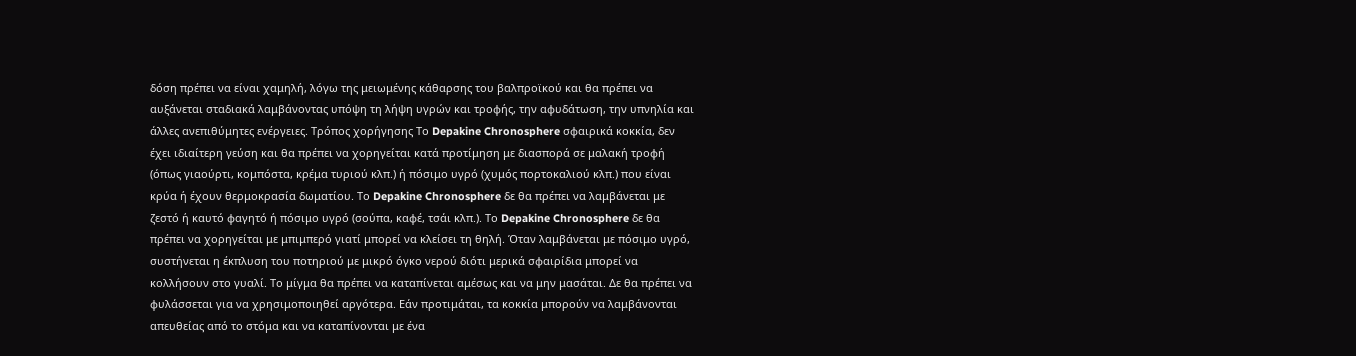δόση πρέπει να είναι χαμηλή, λόγω της μειωμένης κάθαρσης του βαλπροϊκού και θα πρέπει να αυξάνεται σταδιακά λαμβάνοντας υπόψη τη λήψη υγρών και τροφής, την αφυδάτωση, την υπνηλία και άλλες ανεπιθύμητες ενέργειες. Τρόπος χορήγησης Το Depakine Chronosphere σφαιρικά κοκκία, δεν έχει ιδιαίτερη γεύση και θα πρέπει να χορηγείται κατά προτίμηση με διασπορά σε μαλακή τροφή (όπως γιαούρτι, κομπόστα, κρέμα τυριού κλπ.) ή πόσιμο υγρό (χυμός πορτοκαλιού κλπ.) που είναι κρύα ή έχουν θερμοκρασία δωματίου. Το Depakine Chronosphere δε θα πρέπει να λαμβάνεται με ζεστό ή καυτό φαγητό ή πόσιμο υγρό (σούπα, καφέ, τσάι κλπ.). Το Depakine Chronosphere δε θα πρέπει να χορηγείται με μπιμπερό γιατί μπορεί να κλείσει τη θηλή. Όταν λαμβάνεται με πόσιμο υγρό, συστήνεται η έκπλυση του ποτηριού με μικρό όγκο νερού διότι μερικά σφαιρίδια μπορεί να κολλήσουν στο γυαλί. Το μίγμα θα πρέπει να καταπίνεται αμέσως και να μην μασάται. Δε θα πρέπει να φυλάσσεται για να χρησιμοποιηθεί αργότερα. Εάν προτιμάται, τα κοκκία μπορούν να λαμβάνονται απευθείας από το στόμα και να καταπίνονται με ένα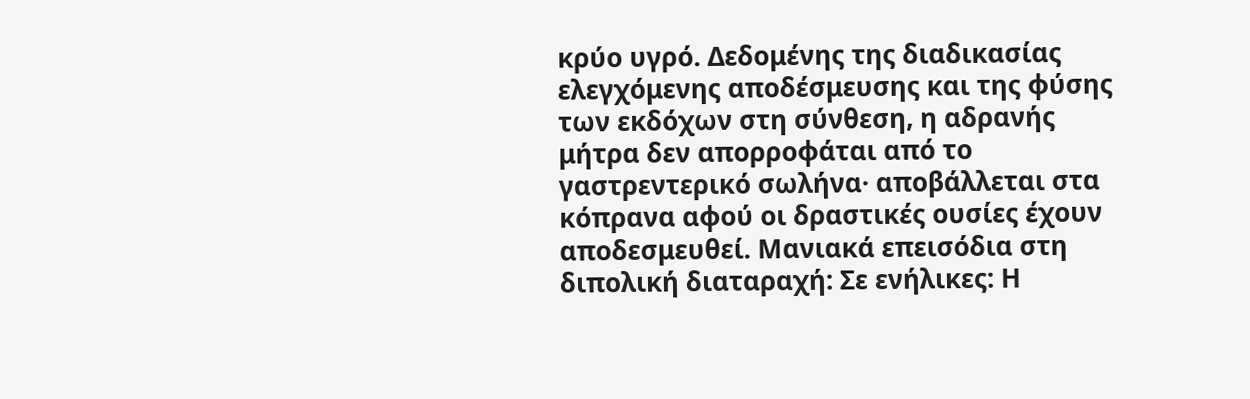κρύο υγρό. Δεδομένης της διαδικασίας ελεγχόμενης αποδέσμευσης και της φύσης των εκδόχων στη σύνθεση, η αδρανής μήτρα δεν απορροφάται από το γαστρεντερικό σωλήνα· αποβάλλεται στα κόπρανα αφού οι δραστικές ουσίες έχουν αποδεσμευθεί. Μανιακά επεισόδια στη διπολική διαταραχή: Σε ενήλικες: Η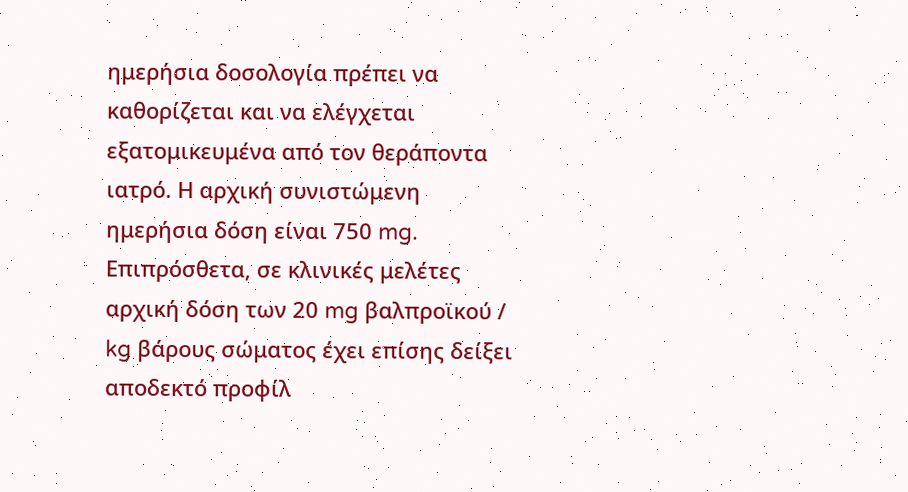ημερήσια δοσολογία πρέπει να καθορίζεται και να ελέγχεται εξατομικευμένα από τον θεράποντα ιατρό. Η αρχική συνιστώμενη ημερήσια δόση είναι 750 mg. Επιπρόσθετα, σε κλινικές μελέτες αρχική δόση των 20 mg βαλπροϊκού / kg βάρους σώματος έχει επίσης δείξει αποδεκτό προφίλ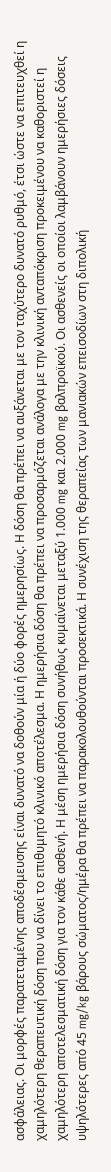ασφάλειας. Οι μορφές παρατεταμένης αποδέσμευσης είναι δυνατό να δοθούν μία ή δύο φορές ημερησίως. Η δόση θα πρέπει να αυξάνεται με τον ταχύτερο δυνατό ρυθμό, έτσι ώστε να επιτευχθεί η χαμηλότερη θεραπευτική δόση που να δίνει το επιθυμητό κλινικό αποτέλεσμα. Η ημερήσια δόση θα πρέπει να προσαρμόζεται ανάλογα με την κλινική ανταπόκριση προκειμένου να καθοριστεί η χαμηλότερη αποτελεσματική δόση για τον κάθε ασθενή. Η μέση ημερήσια δόση συνήθως κυμαίνεται μεταξύ 1.000 mg και 2.000 mg βαλπροϊκού. Οι ασθενείς οι οποίοι λαμβάνουν ημερήσιες δόσεις υψηλότερες από 45 mg/kg βάρους σώματος/ημέρα θα πρέπει να παρακολουθούνται προσεκτικά. Η συνέχιση της θεραπείας των μανιακών επεισοδίων στη διπολική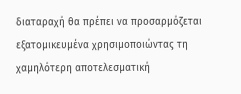διαταραχή θα πρέπει να προσαρμόζεται εξατομικευμένα χρησιμοποιώντας τη χαμηλότερη αποτελεσματική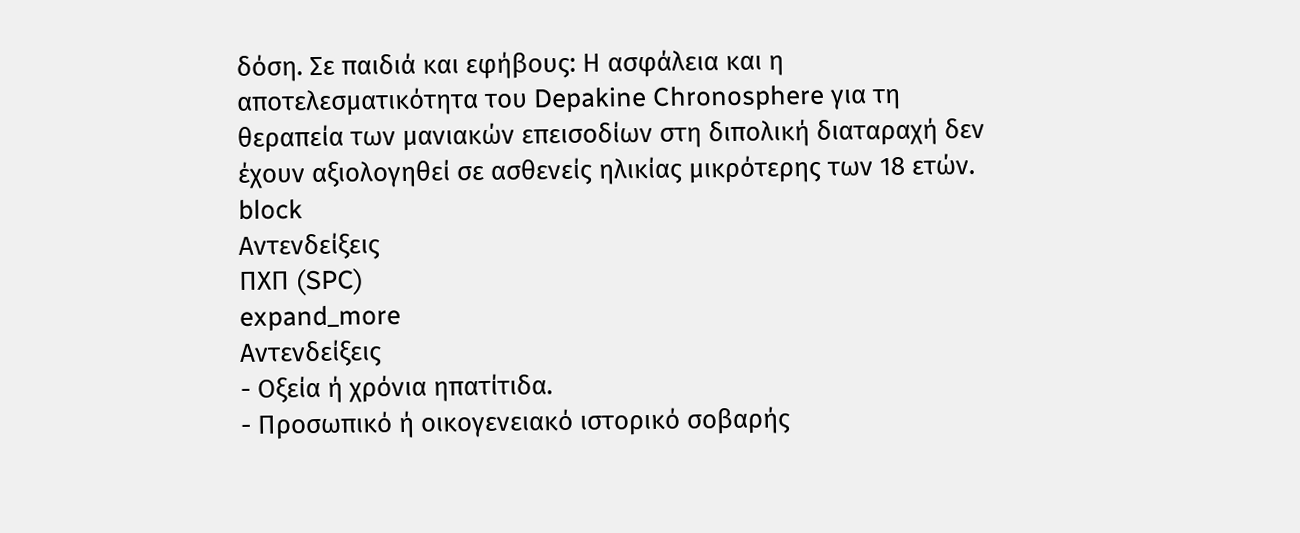δόση. Σε παιδιά και εφήβους: Η ασφάλεια και η αποτελεσματικότητα του Depakine Chronosphere για τη θεραπεία των μανιακών επεισοδίων στη διπολική διαταραχή δεν έχουν αξιολογηθεί σε ασθενείς ηλικίας μικρότερης των 18 ετών.
block
Αντενδείξεις
ΠΧΠ (SPC)
expand_more
Αντενδείξεις
- Οξεία ή χρόνια ηπατίτιδα.
- Προσωπικό ή οικογενειακό ιστορικό σοβαρής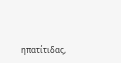ηπατίτιδας,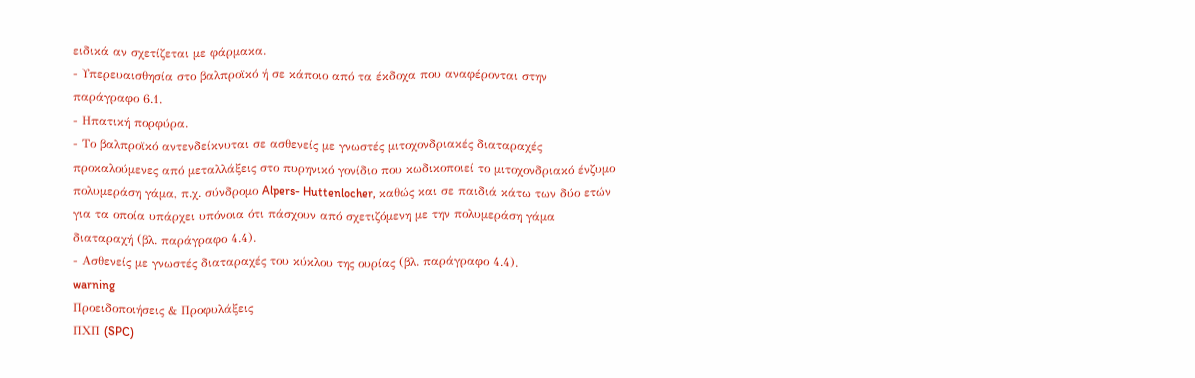ειδικά αν σχετίζεται με φάρμακα.
- Υπερευαισθησία στο βαλπροϊκό ή σε κάποιο από τα έκδοχα που αναφέρονται στην παράγραφο 6.1.
- Ηπατική πορφύρα.
- Το βαλπροϊκό αντενδείκνυται σε ασθενείς με γνωστές μιτοχονδριακές διαταραχές προκαλούμενες από μεταλλάξεις στο πυρηνικό γονίδιο που κωδικοποιεί το μιτοχονδριακό ένζυμο πολυμεράση γάμα, π.χ. σύνδρομο Alpers- Huttenlocher, καθώς και σε παιδιά κάτω των δύο ετών για τα οποία υπάρχει υπόνοια ότι πάσχουν από σχετιζόμενη με την πολυμεράση γάμα διαταραχή (βλ. παράγραφο 4.4).
- Ασθενείς με γνωστές διαταραχές του κύκλου της ουρίας (βλ. παράγραφο 4.4).
warning
Προειδοποιήσεις & Προφυλάξεις
ΠΧΠ (SPC)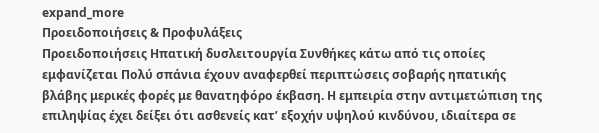expand_more
Προειδοποιήσεις & Προφυλάξεις
Προειδοποιήσεις Ηπατική δυσλειτουργία Συνθήκες κάτω από τις οποίες εμφανίζεται Πολύ σπάνια έχουν αναφερθεί περιπτώσεις σοβαρής ηπατικής βλάβης μερικές φορές με θανατηφόρο έκβαση. Η εμπειρία στην αντιμετώπιση της επιληψίας έχει δείξει ότι ασθενείς κατ’ εξοχήν υψηλού κινδύνου, ιδιαίτερα σε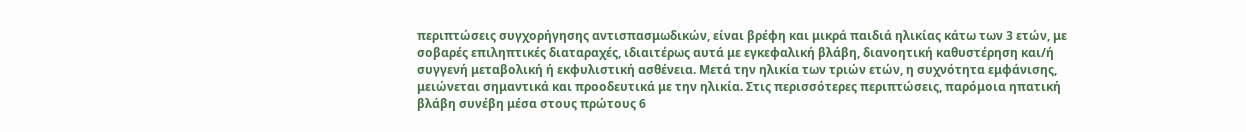περιπτώσεις συγχορήγησης αντισπασμωδικών, είναι βρέφη και μικρά παιδιά ηλικίας κάτω των 3 ετών, με σοβαρές επιληπτικές διαταραχές, ιδιαιτέρως αυτά με εγκεφαλική βλάβη, διανοητική καθυστέρηση και/ή συγγενή μεταβολική ή εκφυλιστική ασθένεια. Μετά την ηλικία των τριών ετών, η συχνότητα εμφάνισης, μειώνεται σημαντικά και προοδευτικά με την ηλικία. Στις περισσότερες περιπτώσεις, παρόμοια ηπατική βλάβη συνέβη μέσα στους πρώτους 6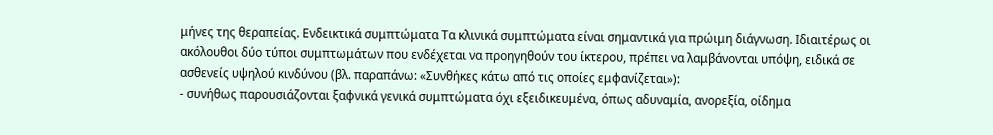μήνες της θεραπείας. Ενδεικτικά συμπτώματα Τα κλινικά συμπτώματα είναι σημαντικά για πρώιμη διάγνωση. Ιδιαιτέρως οι ακόλουθοι δύο τύποι συμπτωμάτων που ενδέχεται να προηγηθούν του ίκτερου, πρέπει να λαμβάνονται υπόψη, ειδικά σε ασθενείς υψηλού κινδύνου (βλ. παραπάνω: «Συνθήκες κάτω από τις οποίες εμφανίζεται»):
- συνήθως παρουσιάζονται ξαφνικά γενικά συμπτώματα όχι εξειδικευμένα, όπως αδυναμία, ανορεξία, οίδημα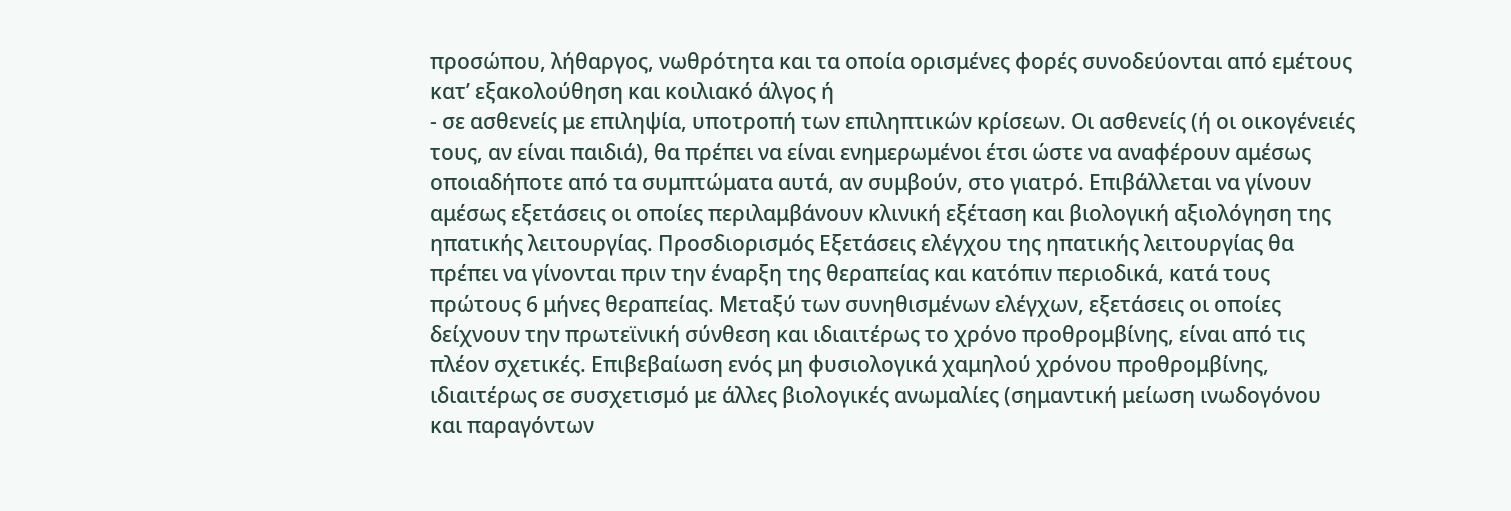προσώπου, λήθαργος, νωθρότητα και τα οποία ορισμένες φορές συνοδεύονται από εμέτους κατ’ εξακολούθηση και κοιλιακό άλγος ή
- σε ασθενείς με επιληψία, υποτροπή των επιληπτικών κρίσεων. Οι ασθενείς (ή οι οικογένειές τους, αν είναι παιδιά), θα πρέπει να είναι ενημερωμένοι έτσι ώστε να αναφέρουν αμέσως οποιαδήποτε από τα συμπτώματα αυτά, αν συμβούν, στο γιατρό. Επιβάλλεται να γίνουν αμέσως εξετάσεις οι οποίες περιλαμβάνουν κλινική εξέταση και βιολογική αξιολόγηση της ηπατικής λειτουργίας. Προσδιορισμός Εξετάσεις ελέγχου της ηπατικής λειτουργίας θα πρέπει να γίνονται πριν την έναρξη της θεραπείας και κατόπιν περιοδικά, κατά τους πρώτους 6 μήνες θεραπείας. Μεταξύ των συνηθισμένων ελέγχων, εξετάσεις οι οποίες δείχνουν την πρωτεϊνική σύνθεση και ιδιαιτέρως το χρόνο προθρομβίνης, είναι από τις πλέον σχετικές. Επιβεβαίωση ενός μη φυσιολογικά χαμηλού χρόνου προθρομβίνης, ιδιαιτέρως σε συσχετισμό με άλλες βιολογικές ανωμαλίες (σημαντική μείωση ινωδογόνου και παραγόντων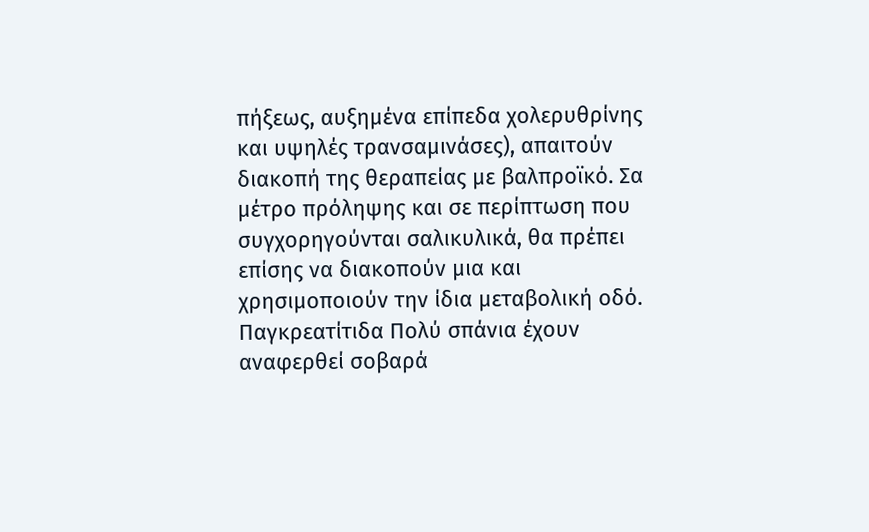πήξεως, αυξημένα επίπεδα χολερυθρίνης και υψηλές τρανσαμινάσες), απαιτούν διακοπή της θεραπείας με βαλπροϊκό. Σα μέτρο πρόληψης και σε περίπτωση που συγχορηγούνται σαλικυλικά, θα πρέπει επίσης να διακοπούν μια και χρησιμοποιούν την ίδια μεταβολική οδό. Παγκρεατίτιδα Πολύ σπάνια έχουν αναφερθεί σοβαρά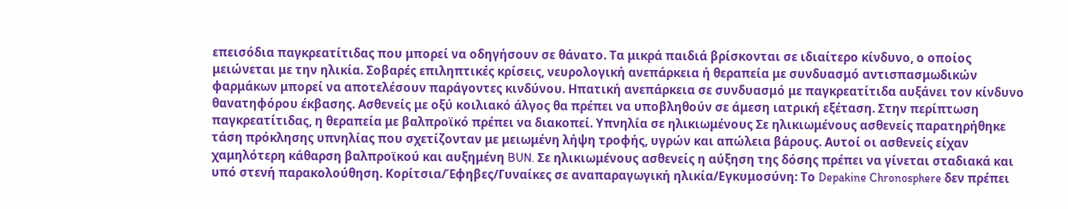επεισόδια παγκρεατίτιδας που μπορεί να οδηγήσουν σε θάνατο. Τα μικρά παιδιά βρίσκονται σε ιδιαίτερο κίνδυνο, ο οποίος μειώνεται με την ηλικία. Σοβαρές επιληπτικές κρίσεις, νευρολογική ανεπάρκεια ή θεραπεία με συνδυασμό αντισπασμωδικών φαρμάκων μπορεί να αποτελέσουν παράγοντες κινδύνου. Ηπατική ανεπάρκεια σε συνδυασμό με παγκρεατίτιδα αυξάνει τον κίνδυνο θανατηφόρου έκβασης. Ασθενείς με οξύ κοιλιακό άλγος θα πρέπει να υποβληθούν σε άμεση ιατρική εξέταση. Στην περίπτωση παγκρεατίτιδας, η θεραπεία με βαλπροϊκό πρέπει να διακοπεί. Υπνηλία σε ηλικιωμένους Σε ηλικιωμένους ασθενείς παρατηρήθηκε τάση πρόκλησης υπνηλίας που σχετίζονταν με μειωμένη λήψη τροφής, υγρών και απώλεια βάρους. Αυτοί οι ασθενείς είχαν χαμηλότερη κάθαρση βαλπροϊκού και αυξημένη BUN. Σε ηλικιωμένους ασθενείς η αύξηση της δόσης πρέπει να γίνεται σταδιακά και υπό στενή παρακολούθηση. Κορίτσια/Έφηβες/Γυναίκες σε αναπαραγωγική ηλικία/Εγκυμοσύνη: Το Depakine Chronosphere δεν πρέπει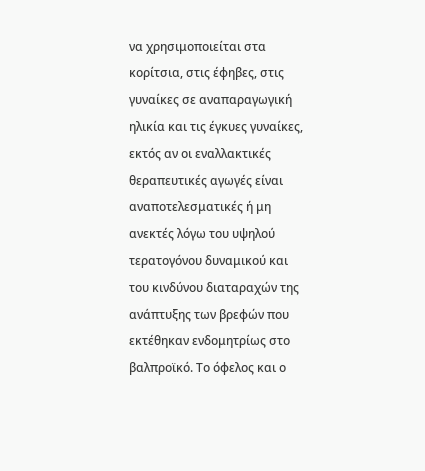να χρησιμοποιείται στα κορίτσια, στις έφηβες, στις γυναίκες σε αναπαραγωγική ηλικία και τις έγκυες γυναίκες, εκτός αν οι εναλλακτικές θεραπευτικές αγωγές είναι αναποτελεσματικές ή μη ανεκτές λόγω του υψηλού τερατογόνου δυναμικού και του κινδύνου διαταραχών της ανάπτυξης των βρεφών που εκτέθηκαν ενδομητρίως στο βαλπροϊκό. Το όφελος και ο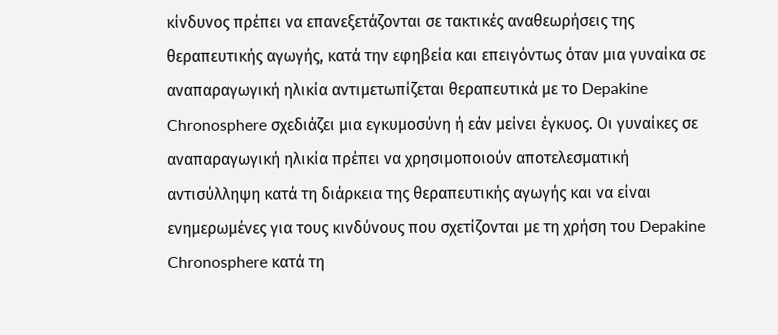κίνδυνος πρέπει να επανεξετάζονται σε τακτικές αναθεωρήσεις της θεραπευτικής αγωγής, κατά την εφηβεία και επειγόντως όταν μια γυναίκα σε αναπαραγωγική ηλικία αντιμετωπίζεται θεραπευτικά με το Depakine Chronosphere σχεδιάζει μια εγκυμοσύνη ή εάν μείνει έγκυος. Οι γυναίκες σε αναπαραγωγική ηλικία πρέπει να χρησιμοποιούν αποτελεσματική αντισύλληψη κατά τη διάρκεια της θεραπευτικής αγωγής και να είναι ενημερωμένες για τους κινδύνους που σχετίζονται με τη χρήση του Depakine Chronosphere κατά τη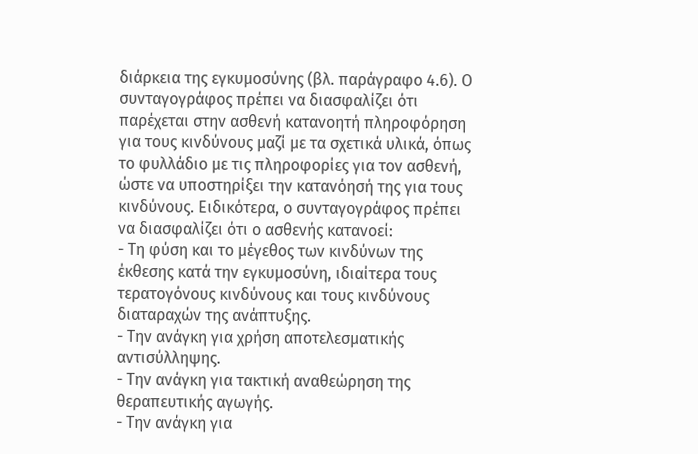διάρκεια της εγκυμοσύνης (βλ. παράγραφο 4.6). Ο συνταγογράφος πρέπει να διασφαλίζει ότι παρέχεται στην ασθενή κατανοητή πληροφόρηση για τους κινδύνους μαζί με τα σχετικά υλικά, όπως το φυλλάδιο με τις πληροφορίες για τον ασθενή, ώστε να υποστηρίξει την κατανόησή της για τους κινδύνους. Ειδικότερα, ο συνταγογράφος πρέπει να διασφαλίζει ότι ο ασθενής κατανοεί:
- Τη φύση και το μέγεθος των κινδύνων της έκθεσης κατά την εγκυμοσύνη, ιδιαίτερα τους τερατογόνους κινδύνους και τους κινδύνους διαταραχών της ανάπτυξης.
- Την ανάγκη για χρήση αποτελεσματικής αντισύλληψης.
- Την ανάγκη για τακτική αναθεώρηση της θεραπευτικής αγωγής.
- Την ανάγκη για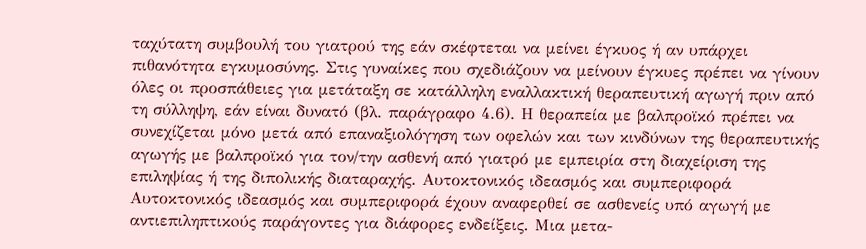ταχύτατη συμβουλή του γιατρού της εάν σκέφτεται να μείνει έγκυος ή αν υπάρχει πιθανότητα εγκυμοσύνης. Στις γυναίκες που σχεδιάζουν να μείνουν έγκυες πρέπει να γίνουν όλες οι προσπάθειες για μετάταξη σε κατάλληλη εναλλακτική θεραπευτική αγωγή πριν από τη σύλληψη, εάν είναι δυνατό (βλ. παράγραφο 4.6). Η θεραπεία με βαλπροϊκό πρέπει να συνεχίζεται μόνο μετά από επαναξιολόγηση των οφελών και των κινδύνων της θεραπευτικής αγωγής με βαλπροϊκό για τον/την ασθενή από γιατρό με εμπειρία στη διαχείριση της επιληψίας ή της διπολικής διαταραχής. Αυτοκτονικός ιδεασμός και συμπεριφορά Αυτοκτονικός ιδεασμός και συμπεριφορά έχουν αναφερθεί σε ασθενείς υπό αγωγή με αντιεπιληπτικoύς παράγοντες για διάφορες ενδείξεις. Μια μετα-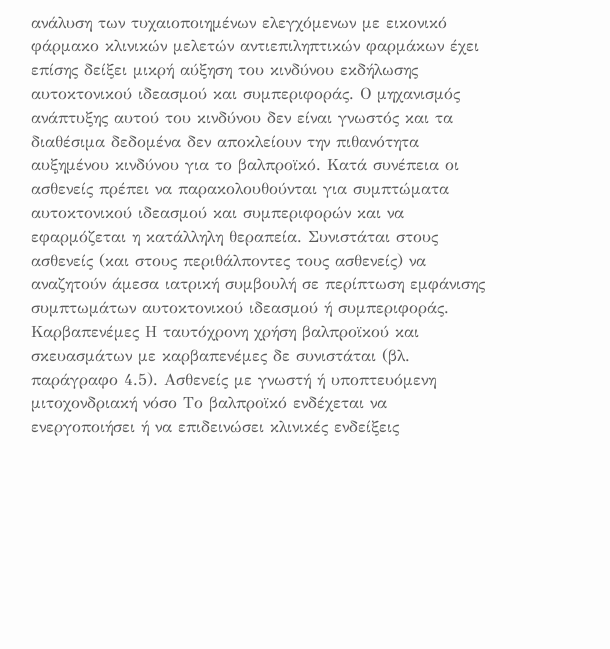ανάλυση των τυχαιοποιημένων ελεγχόμενων με εικονικό φάρμακο κλινικών μελετών αντιεπιληπτικών φαρμάκων έχει επίσης δείξει μικρή αύξηση του κινδύνου εκδήλωσης αυτοκτονικού ιδεασμού και συμπεριφοράς. Ο μηχανισμός ανάπτυξης αυτού του κινδύνου δεν είναι γνωστός και τα διαθέσιμα δεδομένα δεν αποκλείουν την πιθανότητα αυξημένου κινδύνου για το βαλπροϊκό. Κατά συνέπεια οι ασθενείς πρέπει να παρακολουθούνται για συμπτώματα αυτοκτονικού ιδεασμού και συμπεριφορών και να εφαρμόζεται η κατάλληλη θεραπεία. Συνιστάται στους ασθενείς (και στους περιθάλποντες τους ασθενείς) να αναζητούν άμεσα ιατρική συμβουλή σε περίπτωση εμφάνισης συμπτωμάτων αυτοκτονικού ιδεασμού ή συμπεριφοράς. Καρβαπενέμες Η ταυτόχρονη χρήση βαλπροϊκού και σκευασμάτων με καρβαπενέμες δε συνιστάται (βλ. παράγραφο 4.5). Ασθενείς με γνωστή ή υποπτευόμενη μιτοχονδριακή νόσο Το βαλπροϊκό ενδέχεται να ενεργοποιήσει ή να επιδεινώσει κλινικές ενδείξεις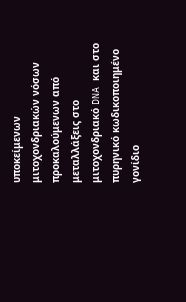υποκείμενων μιτοχονδριακών νόσων προκαλούμενων από μεταλλάξεις στο μιτοχονδριακό DNA και στο πυρηνικό κωδικοποιημένο γονίδιο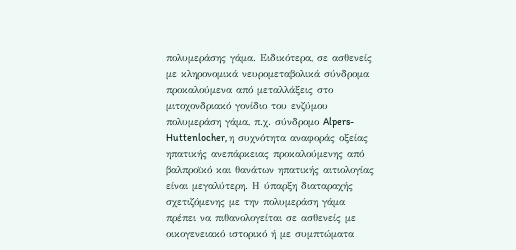πολυμεράσης γάμα. Ειδικότερα, σε ασθενείς με κληρονομικά νευρομεταβολικά σύνδρομα προκαλούμενα από μεταλλάξεις στο μιτοχονδριακό γονίδιο του ενζύμου πολυμεράση γάμα, π.χ. σύνδρομο Alpers-Huttenlocher, η συχνότητα αναφοράς οξείας ηπατικής ανεπάρκειας προκαλούμενης από βαλπροϊκό και θανάτων ηπατικής αιτιολογίας είναι μεγαλύτερη. Η ύπαρξη διαταραχής σχετιζόμενης με την πολυμεράση γάμα πρέπει να πιθανολογείται σε ασθενείς με οικογενειακό ιστορικό ή με συμπτώματα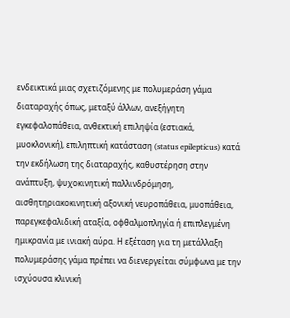ενδεικτικά μιας σχετιζόμενης με πολυμεράση γάμα διαταραχής όπως, μεταξύ άλλων, ανεξήγητη εγκεφαλοπάθεια, ανθεκτική επιληψία (εστιακά, μυοκλονική), επιληπτική κατάσταση (status epilepticus) κατά την εκδήλωση της διαταραχής, καθυστέρηση στην ανάπτυξη, ψυχοκινητική παλλινδρόμηση, αισθητηριακοκινητική αξονική νευροπάθεια, μυοπάθεια, παρεγκεφαλιδική αταξία, οφθαλμοπληγία ή επιπλεγμένη ημικρανία με ινιακή αύρα. Η εξέταση για τη μετάλλαξη πολυμεράσης γάμα πρέπει να διενεργείται σύμφωνα με την ισχύουσα κλινική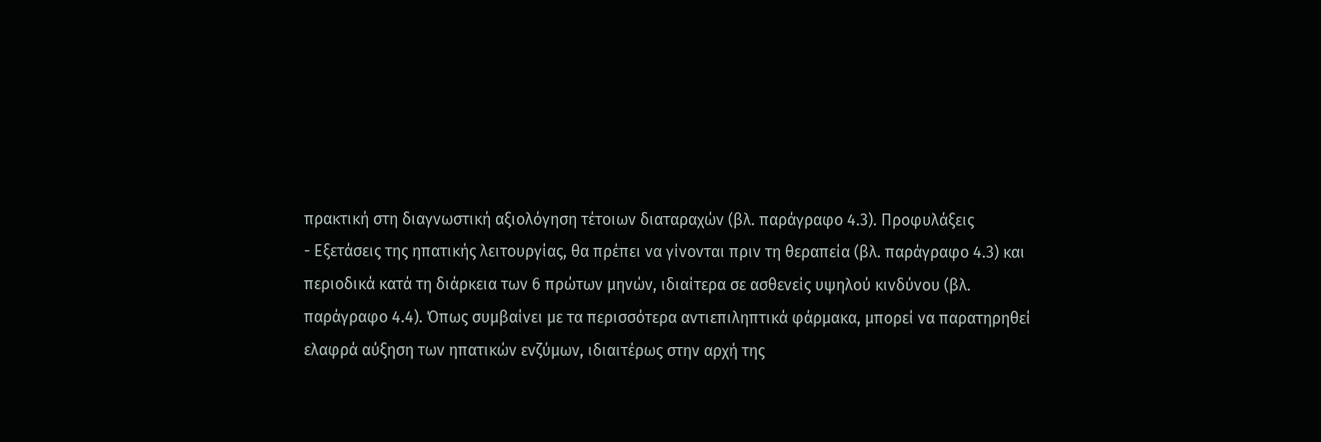πρακτική στη διαγνωστική αξιολόγηση τέτοιων διαταραχών (βλ. παράγραφο 4.3). Προφυλάξεις
- Εξετάσεις της ηπατικής λειτουργίας, θα πρέπει να γίνονται πριν τη θεραπεία (βλ. παράγραφο 4.3) και περιοδικά κατά τη διάρκεια των 6 πρώτων μηνών, ιδιαίτερα σε ασθενείς υψηλού κινδύνου (βλ. παράγραφο 4.4). Όπως συμβαίνει με τα περισσότερα αντιεπιληπτικά φάρμακα, μπορεί να παρατηρηθεί ελαφρά αύξηση των ηπατικών ενζύμων, ιδιαιτέρως στην αρχή της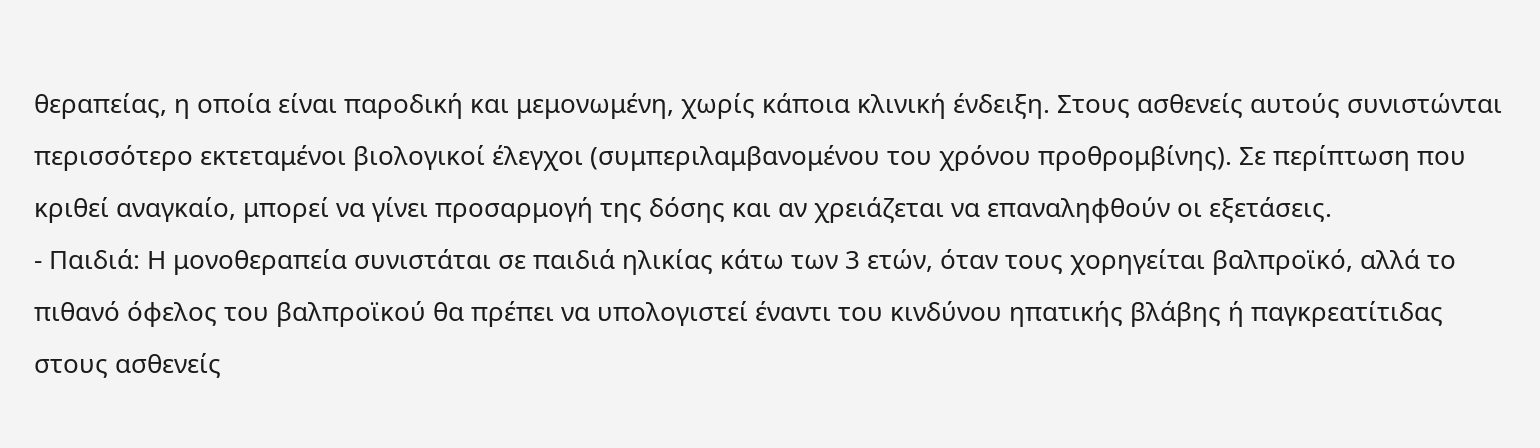θεραπείας, η οποία είναι παροδική και μεμονωμένη, χωρίς κάποια κλινική ένδειξη. Στους ασθενείς αυτούς συνιστώνται περισσότερο εκτεταμένοι βιολογικοί έλεγχοι (συμπεριλαμβανομένου του χρόνου προθρομβίνης). Σε περίπτωση που κριθεί αναγκαίο, μπορεί να γίνει προσαρμογή της δόσης και αν χρειάζεται να επαναληφθούν οι εξετάσεις.
- Παιδιά: Η μονοθεραπεία συνιστάται σε παιδιά ηλικίας κάτω των 3 ετών, όταν τους χορηγείται βαλπροϊκό, αλλά το πιθανό όφελος του βαλπροϊκού θα πρέπει να υπολογιστεί έναντι του κινδύνου ηπατικής βλάβης ή παγκρεατίτιδας στους ασθενείς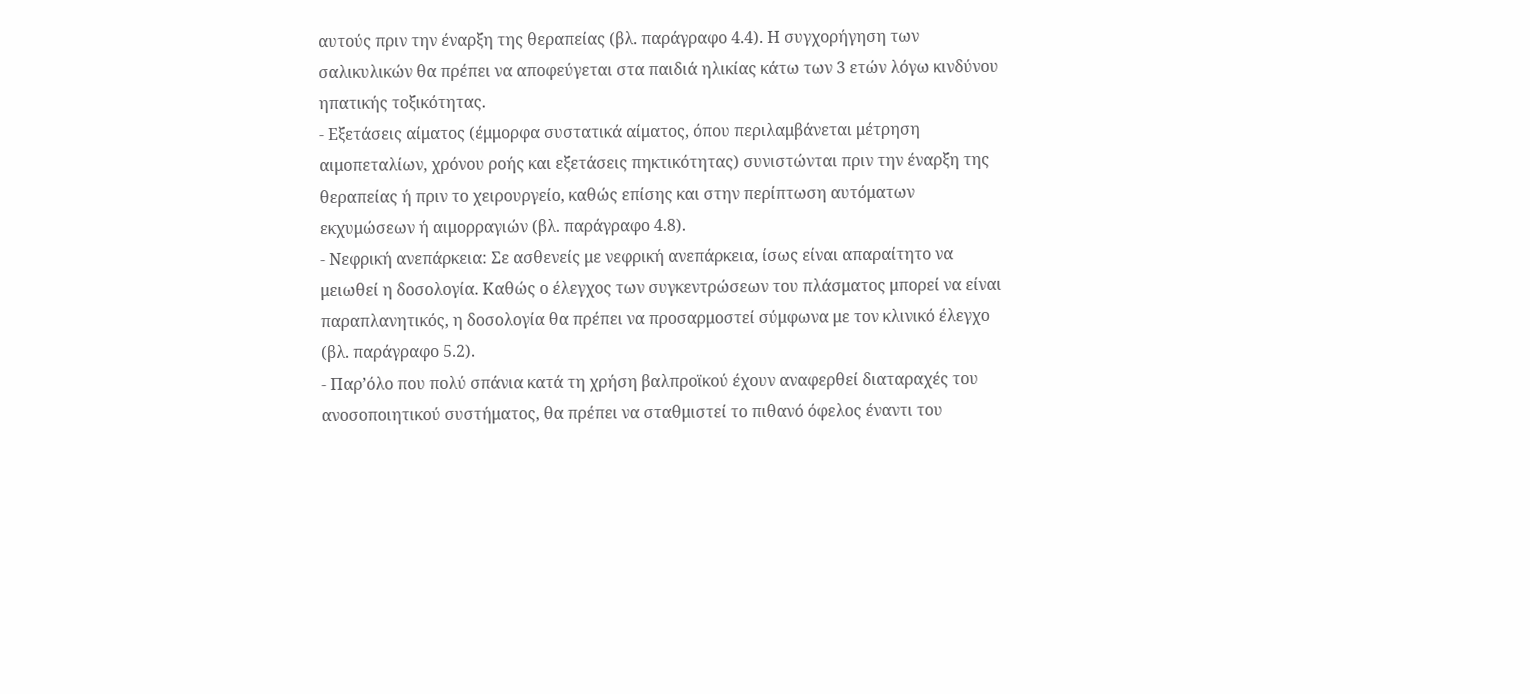αυτούς πριν την έναρξη της θεραπείας (βλ. παράγραφο 4.4). Η συγχορήγηση των σαλικυλικών θα πρέπει να αποφεύγεται στα παιδιά ηλικίας κάτω των 3 ετών λόγω κινδύνου ηπατικής τοξικότητας.
- Εξετάσεις αίματος (έμμορφα συστατικά αίματος, όπου περιλαμβάνεται μέτρηση αιμοπεταλίων, χρόνου ροής και εξετάσεις πηκτικότητας) συνιστώνται πριν την έναρξη της θεραπείας ή πριν το χειρουργείο, καθώς επίσης και στην περίπτωση αυτόματων εκχυμώσεων ή αιμορραγιών (βλ. παράγραφο 4.8).
- Νεφρική ανεπάρκεια: Σε ασθενείς με νεφρική ανεπάρκεια, ίσως είναι απαραίτητο να μειωθεί η δοσολογία. Καθώς ο έλεγχος των συγκεντρώσεων του πλάσματος μπορεί να είναι παραπλανητικός, η δοσολογία θα πρέπει να προσαρμοστεί σύμφωνα με τον κλινικό έλεγχο (βλ. παράγραφο 5.2).
- Παρ’όλο που πολύ σπάνια κατά τη χρήση βαλπροϊκού έχουν αναφερθεί διαταραχές του ανοσοποιητικού συστήματος, θα πρέπει να σταθμιστεί το πιθανό όφελος έναντι του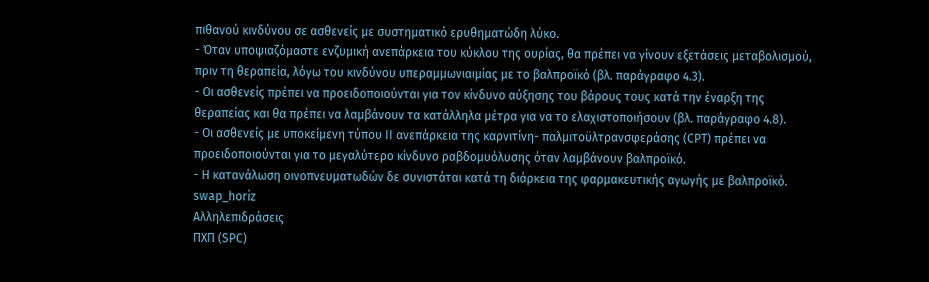πιθανού κινδύνου σε ασθενείς με συστηματικό ερυθηματώδη λύκο.
- Όταν υποψιαζόμαστε ενζυμική ανεπάρκεια του κύκλου της ουρίας, θα πρέπει να γίνουν εξετάσεις μεταβολισμού, πριν τη θεραπεία, λόγω του κινδύνου υπεραμμωνιαιμίας με το βαλπροϊκό (βλ. παράγραφο 4.3).
- Οι ασθενείς πρέπει να προειδοποιούνται για τον κίνδυνο αύξησης του βάρους τους κατά την έναρξη της θεραπείας και θα πρέπει να λαμβάνουν τα κατάλληλα μέτρα για να το ελαχιστοποιήσουν (βλ. παράγραφο 4.8).
- Οι ασθενείς με υποκείμενη τύπου ΙΙ ανεπάρκεια της καρνιτίνη- παλμιτοϋλτρανσφεράσης (CPT) πρέπει να προειδοποιούνται για το μεγαλύτερο κίνδυνο ραβδομυόλυσης όταν λαμβάνουν βαλπροϊκό.
- Η κατανάλωση οινοπνευματωδών δε συνιστάται κατά τη διάρκεια της φαρμακευτικής αγωγής με βαλπροϊκό.
swap_horiz
Αλληλεπιδράσεις
ΠΧΠ (SPC)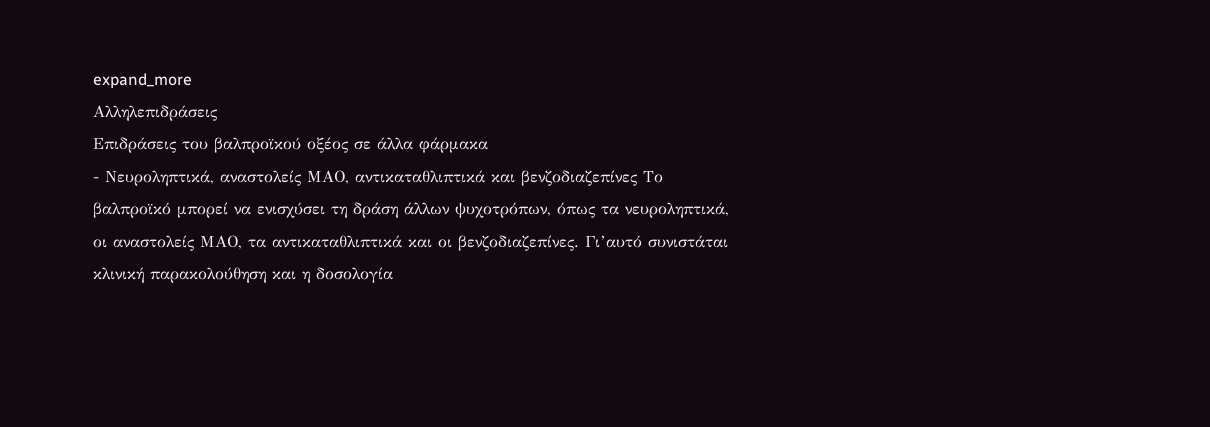expand_more
Αλληλεπιδράσεις
Επιδράσεις του βαλπροϊκού οξέος σε άλλα φάρμακα
- Νευροληπτικά, αναστολείς ΜΑΟ, αντικαταθλιπτικά και βενζοδιαζεπίνες Το βαλπροϊκό μπορεί να ενισχύσει τη δράση άλλων ψυχοτρόπων, όπως τα νευροληπτικά, οι αναστολείς ΜΑΟ, τα αντικαταθλιπτικά και οι βενζοδιαζεπίνες. Γι’αυτό συνιστάται κλινική παρακολούθηση και η δοσολογία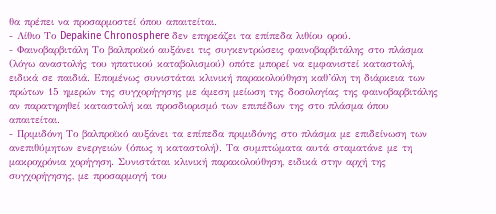θα πρέπει να προσαρμοστεί όπου απαιτείται.
- Λίθιο Το Depakine Chronosphere δεν επηρεάζει τα επίπεδα λιθίου ορού.
- Φαινοβαρβιτάλη Το βαλπροϊκό αυξάνει τις συγκεντρώσεις φαινοβαρβιτάλης στο πλάσμα (λόγω αναστολής του ηπατικού καταβολισμού) οπότε μπορεί να εμφανιστεί καταστολή, ειδικά σε παιδιά. Επομένως συνιστάται κλινική παρακολούθηση καθ’όλη τη διάρκεια των πρώτων 15 ημερών της συγχορήγησης με άμεση μείωση της δοσολογίας της φαινοβαρβιτάλης αν παρατηρηθεί καταστολή και προσδιορισμό των επιπέδων της στο πλάσμα όπου απαιτείται.
- Πριμιδόνη Το βαλπροϊκό αυξάνει τα επίπεδα πριμιδόνης στο πλάσμα με επιδείνωση των ανεπιθύμητων ενεργειών (όπως η καταστολή). Τα συμπτώματα αυτά σταματάνε με τη μακροχρόνια χορήγηση. Συνιστάται κλινική παρακολούθηση, ειδικά στην αρχή της συγχορήγησης, με προσαρμογή του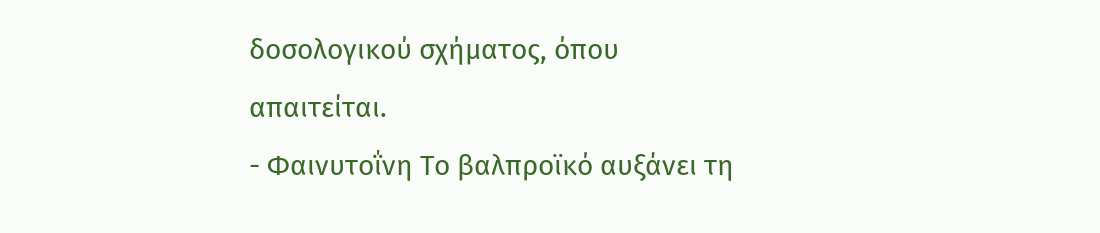δοσολογικού σχήματος, όπου απαιτείται.
- Φαινυτοΐνη Το βαλπροϊκό αυξάνει τη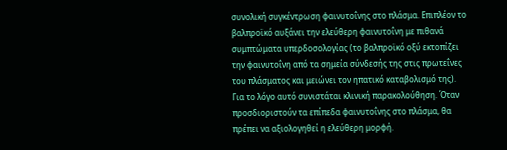συνολική συγκέντρωση φαινυτοΐνης στο πλάσμα. Επιπλέον το βαλπροϊκό αυξάνει την ελεύθερη φαινυτοΐνη με πιθανά συμπτώματα υπερδοσολογίας (το βαλπροϊκό οξύ εκτοπίζει την φαινυτοΐνη από τα σημεία σύνδεσής της στις πρωτεΐνες του πλάσματος και μειώνει τον ηπατικό καταβολισμό της). Για το λόγο αυτό συνιστάται κλινική παρακολούθηση. Όταν προσδιοριστούν τα επίπεδα φαινυτοΐνης στο πλάσμα, θα πρέπει να αξιολογηθεί η ελεύθερη μορφή.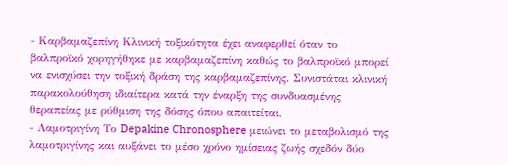- Καρβαμαζεπίνη Κλινική τοξικότητα έχει αναφερθεί όταν το βαλπροϊκό χορηγήθηκε με καρβαμαζεπίνη καθώς το βαλπροϊκό μπορεί να ενισχύσει την τοξική δράση της καρβαμαζεπίνης. Συνιστάται κλινική παρακολούθηση ιδιαίτερα κατά την έναρξη της συνδυασμένης θεραπείας με ρύθμιση της δόσης όπου απαιτείται.
- Λαμοτριγίνη Το Depakine Chronosphere μειώνει το μεταβολισμό της λαμοτριγίνης και αυξάνει το μέσο χρόνο ημίσειας ζωής σχεδόν δύο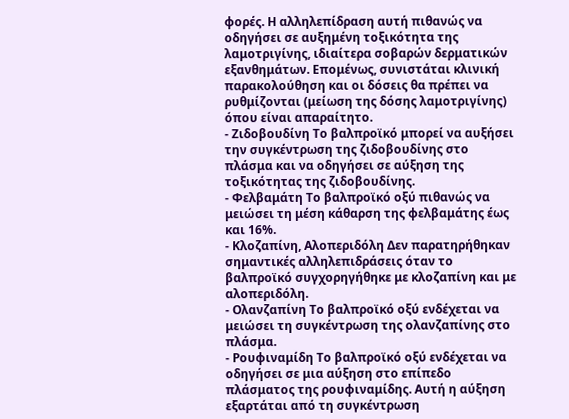φορές. Η αλληλεπίδραση αυτή πιθανώς να οδηγήσει σε αυξημένη τοξικότητα της λαμοτριγίνης, ιδιαίτερα σοβαρών δερματικών εξανθημάτων. Επομένως, συνιστάται κλινική παρακολούθηση και οι δόσεις θα πρέπει να ρυθμίζονται (μείωση της δόσης λαμοτριγίνης) όπου είναι απαραίτητο.
- Ζιδοβουδίνη Το βαλπροϊκό μπορεί να αυξήσει την συγκέντρωση της ζιδοβουδίνης στο πλάσμα και να οδηγήσει σε αύξηση της τοξικότητας της ζιδοβουδίνης.
- Φελβαμάτη Το βαλπροϊκό οξύ πιθανώς να μειώσει τη μέση κάθαρση της φελβαμάτης έως και 16%.
- Κλοζαπίνη, Αλοπεριδόλη Δεν παρατηρήθηκαν σημαντικές αλληλεπιδράσεις όταν το βαλπροϊκό συγχορηγήθηκε με κλοζαπίνη και με αλοπεριδόλη.
- Ολανζαπίνη Το βαλπροϊκό οξύ ενδέχεται να μειώσει τη συγκέντρωση της ολανζαπίνης στο πλάσμα.
- Ρουφιναμίδη Το βαλπροϊκό οξύ ενδέχεται να οδηγήσει σε μια αύξηση στο επίπεδο πλάσματος της ρουφιναμίδης. Αυτή η αύξηση εξαρτάται από τη συγκέντρωση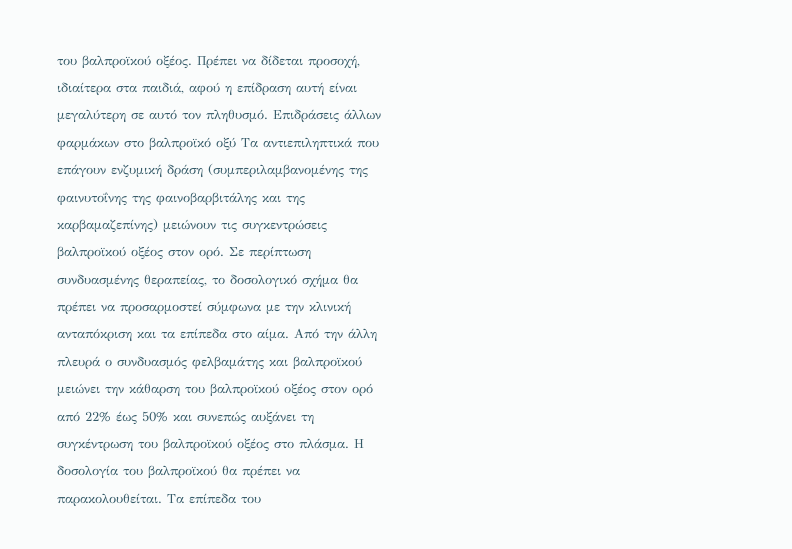του βαλπροϊκού οξέος. Πρέπει να δίδεται προσοχή, ιδιαίτερα στα παιδιά, αφού η επίδραση αυτή είναι μεγαλύτερη σε αυτό τον πληθυσμό. Επιδράσεις άλλων φαρμάκων στο βαλπροϊκό οξύ Τα αντιεπιληπτικά που επάγουν ενζυμική δράση (συμπεριλαμβανομένης της φαινυτοΐνης της φαινοβαρβιτάλης και της καρβαμαζεπίνης) μειώνουν τις συγκεντρώσεις βαλπροϊκού οξέος στον ορό. Σε περίπτωση συνδυασμένης θεραπείας, το δοσολογικό σχήμα θα πρέπει να προσαρμοστεί σύμφωνα με την κλινική ανταπόκριση και τα επίπεδα στο αίμα. Από την άλλη πλευρά ο συνδυασμός φελβαμάτης και βαλπροϊκού μειώνει την κάθαρση του βαλπροϊκού οξέος στον ορό από 22% έως 50% και συνεπώς αυξάνει τη συγκέντρωση του βαλπροϊκού οξέος στο πλάσμα. Η δοσολογία του βαλπροϊκού θα πρέπει να παρακολουθείται. Τα επίπεδα του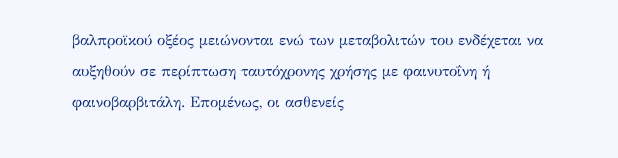βαλπροϊκού οξέος μειώνονται ενώ των μεταβολιτών του ενδέχεται να αυξηθούν σε περίπτωση ταυτόχρονης χρήσης με φαινυτοΐνη ή φαινοβαρβιτάλη. Επομένως, οι ασθενείς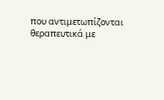που αντιμετωπίζονται θεραπευτικά με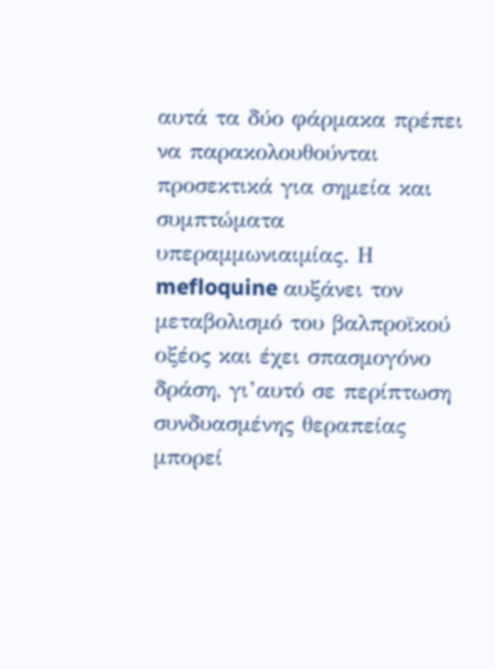αυτά τα δύο φάρμακα πρέπει να παρακολουθούνται προσεκτικά για σημεία και συμπτώματα υπεραμμωνιαιμίας. Η mefloquine αυξάνει τον μεταβολισμό του βαλπροϊκού οξέος και έχει σπασμογόνο δράση, γι’αυτό σε περίπτωση συνδυασμένης θεραπείας μπορεί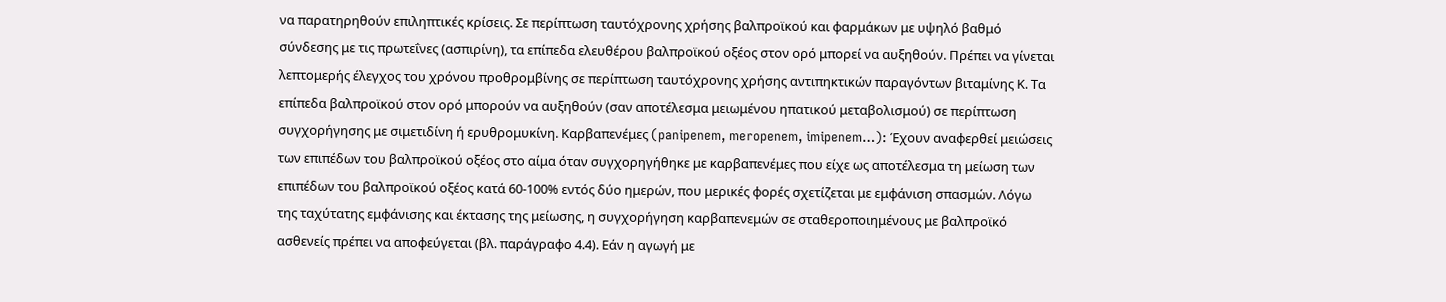να παρατηρηθούν επιληπτικές κρίσεις. Σε περίπτωση ταυτόχρονης χρήσης βαλπροϊκού και φαρμάκων με υψηλό βαθμό σύνδεσης με τις πρωτεΐνες (ασπιρίνη), τα επίπεδα ελευθέρου βαλπροϊκού οξέος στον ορό μπορεί να αυξηθούν. Πρέπει να γίνεται λεπτομερής έλεγχος του χρόνου προθρομβίνης σε περίπτωση ταυτόχρονης χρήσης αντιπηκτικών παραγόντων βιταμίνης Κ. Τα επίπεδα βαλπροϊκού στον ορό μπορούν να αυξηθούν (σαν αποτέλεσμα μειωμένου ηπατικού μεταβολισμού) σε περίπτωση συγχορήγησης με σιμετιδίνη ή ερυθρομυκίνη. Καρβαπενέμες (panipenem, meropenem, imipenem…): Έχουν αναφερθεί μειώσεις των επιπέδων του βαλπροϊκού οξέος στο αίμα όταν συγχορηγήθηκε με καρβαπενέμες που είχε ως αποτέλεσμα τη μείωση των επιπέδων του βαλπροϊκού οξέος κατά 60-100% εντός δύο ημερών, που μερικές φορές σχετίζεται με εμφάνιση σπασμών. Λόγω της ταχύτατης εμφάνισης και έκτασης της μείωσης, η συγχορήγηση καρβαπενεμών σε σταθεροποιημένους με βαλπροϊκό ασθενείς πρέπει να αποφεύγεται (βλ. παράγραφο 4.4). Εάν η αγωγή με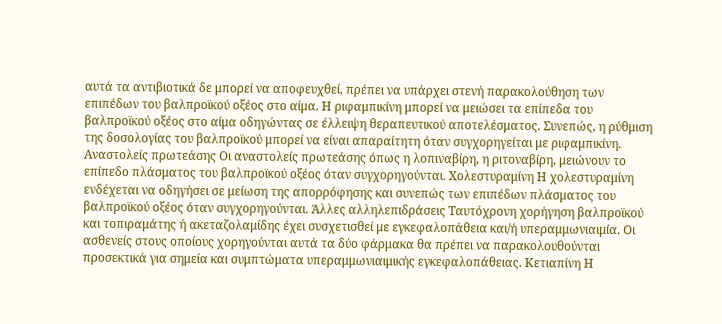αυτά τα αντιβιοτικά δε μπορεί να αποφευχθεί, πρέπει να υπάρχει στενή παρακολούθηση των επιπέδων του βαλπροϊκού οξέος στο αίμα. Η ριφαμπικίνη μπορεί να μειώσει τα επίπεδα του βαλπροϊκού οξέος στο αίμα οδηγώντας σε έλλειψη θεραπευτικού αποτελέσματος. Συνεπώς, η ρύθμιση της δοσολογίας του βαλπροϊκού μπορεί να είναι απαραίτητη όταν συγχορηγείται με ριφαμπικίνη. Αναστολείς πρωτεάσης Οι αναστολείς πρωτεάσης όπως η λοπιναβίρη, η ριτοναβίρη, μειώνουν το επίπεδο πλάσματος του βαλπροϊκού οξέος όταν συγχορηγούνται. Χολεστυραμίνη Η χολεστυραμίνη ενδέχεται να οδηγήσει σε μείωση της απορρόφησης και συνεπώς των επιπέδων πλάσματος του βαλπροϊκού οξέος όταν συγχορηγούνται. Άλλες αλληλεπιδράσεις Ταυτόχρονη χορήγηση βαλπροϊκού και τοπιραμάτης ή ακεταζολαμίδης έχει συσχετισθεί με εγκεφαλοπάθεια και/ή υπεραμμωνιαιμία. Οι ασθενείς στους οποίους χορηγούνται αυτά τα δύο φάρμακα θα πρέπει να παρακολουθούνται προσεκτικά για σημεία και συμπτώματα υπεραμμωνιαιμικής εγκεφαλοπάθειας. Κετιαπίνη Η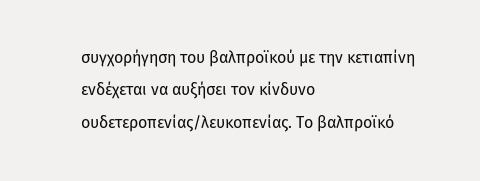συγχορήγηση του βαλπροϊκού με την κετιαπίνη ενδέχεται να αυξήσει τον κίνδυνο ουδετεροπενίας/λευκοπενίας. Το βαλπροϊκό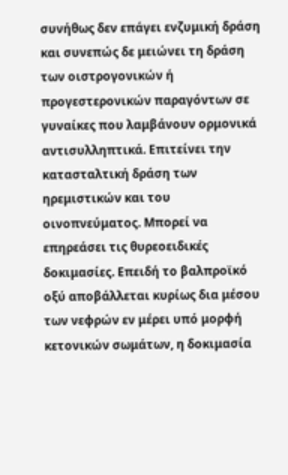συνήθως δεν επάγει ενζυμική δράση και συνεπώς δε μειώνει τη δράση των οιστρογονικών ή προγεστερονικών παραγόντων σε γυναίκες που λαμβάνουν ορμονικά αντισυλληπτικά. Επιτείνει την κατασταλτική δράση των ηρεμιστικών και του οινοπνεύματος. Μπορεί να επηρεάσει τις θυρεοειδικές δοκιμασίες. Επειδή το βαλπροϊκό οξύ αποβάλλεται κυρίως δια μέσου των νεφρών εν μέρει υπό μορφή κετονικών σωμάτων, η δοκιμασία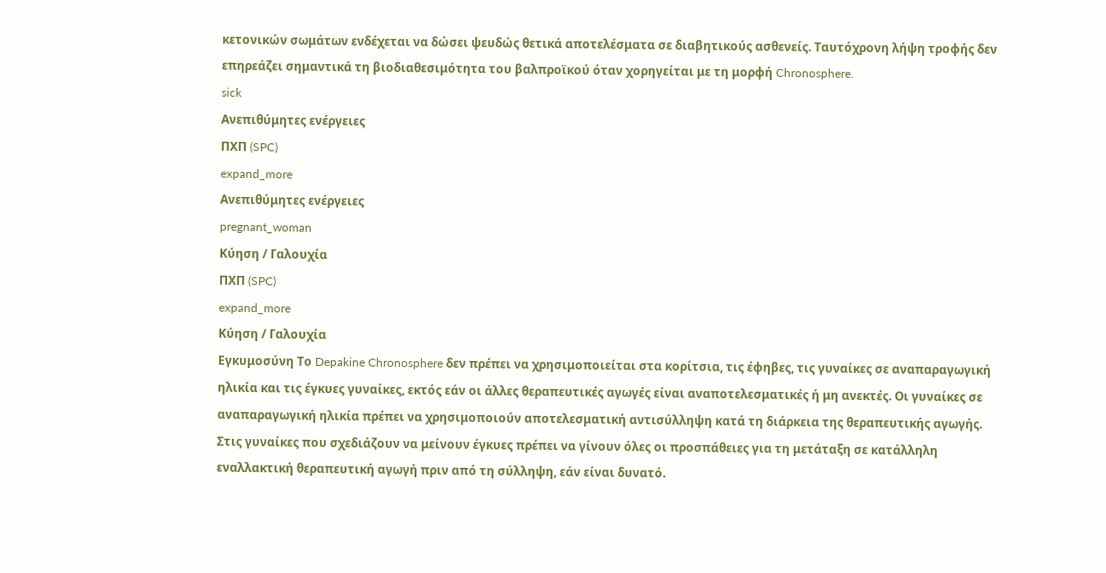κετονικών σωμάτων ενδέχεται να δώσει ψευδώς θετικά αποτελέσματα σε διαβητικούς ασθενείς. Ταυτόχρονη λήψη τροφής δεν επηρεάζει σημαντικά τη βιοδιαθεσιμότητα του βαλπροϊκού όταν χορηγείται με τη μορφή Chronosphere.
sick
Ανεπιθύμητες ενέργειες
ΠΧΠ (SPC)
expand_more
Ανεπιθύμητες ενέργειες
pregnant_woman
Κύηση / Γαλουχία
ΠΧΠ (SPC)
expand_more
Κύηση / Γαλουχία
Εγκυμοσύνη Το Depakine Chronosphere δεν πρέπει να χρησιμοποιείται στα κορίτσια, τις έφηβες, τις γυναίκες σε αναπαραγωγική ηλικία και τις έγκυες γυναίκες, εκτός εάν οι άλλες θεραπευτικές αγωγές είναι αναποτελεσματικές ή μη ανεκτές. Οι γυναίκες σε αναπαραγωγική ηλικία πρέπει να χρησιμοποιούν αποτελεσματική αντισύλληψη κατά τη διάρκεια της θεραπευτικής αγωγής. Στις γυναίκες που σχεδιάζουν να μείνουν έγκυες πρέπει να γίνουν όλες οι προσπάθειες για τη μετάταξη σε κατάλληλη εναλλακτική θεραπευτική αγωγή πριν από τη σύλληψη, εάν είναι δυνατό.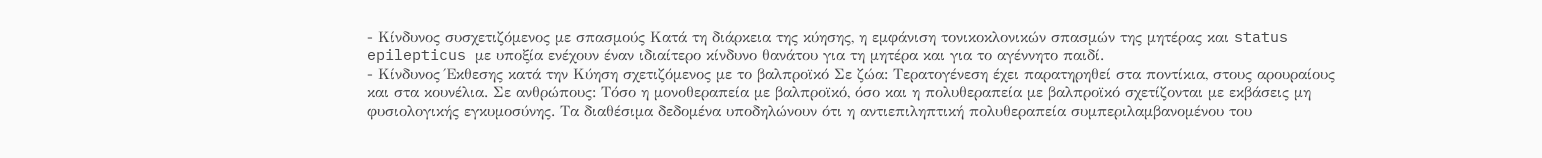- Κίνδυνος συσχετιζόμενος με σπασμούς Κατά τη διάρκεια της κύησης, η εμφάνιση τονικοκλονικών σπασμών της μητέρας και status epilepticus με υποξία ενέχουν έναν ιδιαίτερο κίνδυνο θανάτου για τη μητέρα και για το αγέννητο παιδί.
- Κίνδυνος Έκθεσης κατά την Κύηση σχετιζόμενος με το βαλπροϊκό Σε ζώα: Τερατογένεση έχει παρατηρηθεί στα ποντίκια, στους αρουραίους και στα κουνέλια. Σε ανθρώπους: Τόσο η μονοθεραπεία με βαλπροϊκό, όσο και η πολυθεραπεία με βαλπροϊκό σχετίζονται με εκβάσεις μη φυσιολογικής εγκυμοσύνης. Τα διαθέσιμα δεδομένα υποδηλώνουν ότι η αντιεπιληπτική πολυθεραπεία συμπεριλαμβανομένου του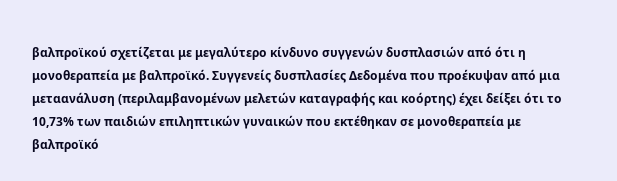βαλπροϊκού σχετίζεται με μεγαλύτερο κίνδυνο συγγενών δυσπλασιών από ότι η μονοθεραπεία με βαλπροϊκό. Συγγενείς δυσπλασίες Δεδομένα που προέκυψαν από μια μεταανάλυση (περιλαμβανομένων μελετών καταγραφής και κοόρτης) έχει δείξει ότι το 10,73% των παιδιών επιληπτικών γυναικών που εκτέθηκαν σε μονοθεραπεία με βαλπροϊκό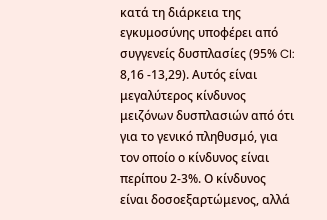κατά τη διάρκεια της εγκυμοσύνης υποφέρει από συγγενείς δυσπλασίες (95% CI: 8,16 -13,29). Αυτός είναι μεγαλύτερος κίνδυνος μειζόνων δυσπλασιών από ότι για το γενικό πληθυσμό, για τον οποίο ο κίνδυνος είναι περίπου 2-3%. Ο κίνδυνος είναι δοσοεξαρτώμενος, αλλά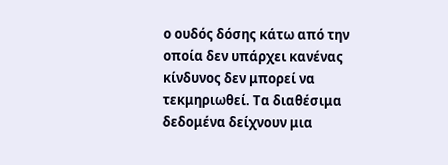ο ουδός δόσης κάτω από την οποία δεν υπάρχει κανένας κίνδυνος δεν μπορεί να τεκμηριωθεί. Τα διαθέσιμα δεδομένα δείχνουν μια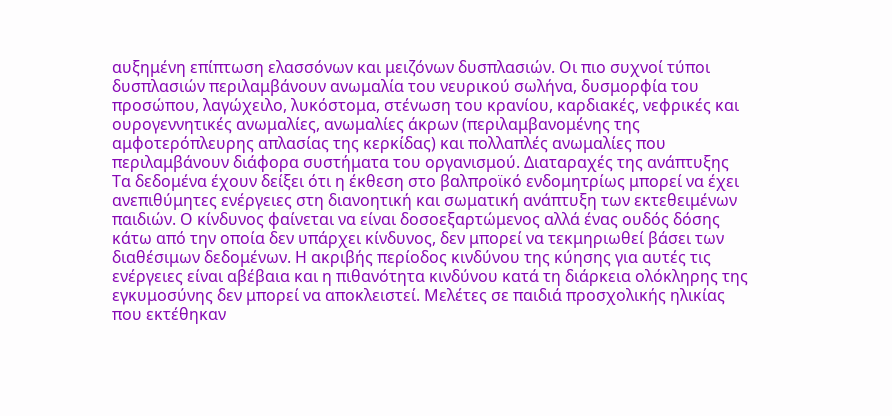αυξημένη επίπτωση ελασσόνων και μειζόνων δυσπλασιών. Οι πιο συχνοί τύποι δυσπλασιών περιλαμβάνουν ανωμαλία του νευρικού σωλήνα, δυσμορφία του προσώπου, λαγώχειλο, λυκόστομα, στένωση του κρανίου, καρδιακές, νεφρικές και ουρογεννητικές ανωμαλίες, ανωμαλίες άκρων (περιλαμβανομένης της αμφοτερόπλευρης απλασίας της κερκίδας) και πολλαπλές ανωμαλίες που περιλαμβάνουν διάφορα συστήματα του οργανισμού. Διαταραχές της ανάπτυξης Τα δεδομένα έχουν δείξει ότι η έκθεση στο βαλπροϊκό ενδομητρίως μπορεί να έχει ανεπιθύμητες ενέργειες στη διανοητική και σωματική ανάπτυξη των εκτεθειμένων παιδιών. Ο κίνδυνος φαίνεται να είναι δοσοεξαρτώμενος αλλά ένας ουδός δόσης κάτω από την οποία δεν υπάρχει κίνδυνος, δεν μπορεί να τεκμηριωθεί βάσει των διαθέσιμων δεδομένων. Η ακριβής περίοδος κινδύνου της κύησης για αυτές τις ενέργειες είναι αβέβαια και η πιθανότητα κινδύνου κατά τη διάρκεια ολόκληρης της εγκυμοσύνης δεν μπορεί να αποκλειστεί. Μελέτες σε παιδιά προσχολικής ηλικίας που εκτέθηκαν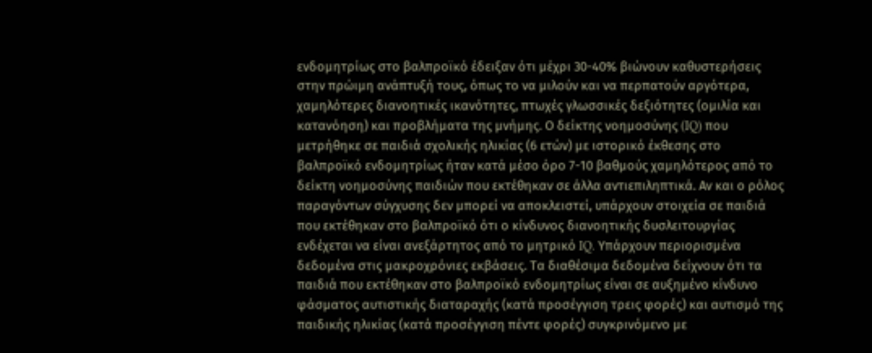ενδομητρίως στο βαλπροϊκό έδειξαν ότι μέχρι 30-40% βιώνουν καθυστερήσεις στην πρώιμη ανάπτυξή τους, όπως το να μιλούν και να περπατούν αργότερα, χαμηλότερες διανοητικές ικανότητες, πτωχές γλωσσικές δεξιότητες (ομιλία και κατανόηση) και προβλήματα της μνήμης. Ο δείκτης νοημοσύνης (IQ) που μετρήθηκε σε παιδιά σχολικής ηλικίας (6 ετών) με ιστορικό έκθεσης στο βαλπροϊκό ενδομητρίως ήταν κατά μέσο όρο 7-10 βαθμούς χαμηλότερος από το δείκτη νοημοσύνης παιδιών που εκτέθηκαν σε άλλα αντιεπιληπτικά. Αν και ο ρόλος παραγόντων σύγχυσης δεν μπορεί να αποκλειστεί, υπάρχουν στοιχεία σε παιδιά που εκτέθηκαν στο βαλπροϊκό ότι ο κίνδυνος διανοητικής δυσλειτουργίας ενδέχεται να είναι ανεξάρτητος από το μητρικό IQ. Υπάρχουν περιορισμένα δεδομένα στις μακροχρόνιες εκβάσεις. Τα διαθέσιμα δεδομένα δείχνουν ότι τα παιδιά που εκτέθηκαν στο βαλπροϊκό ενδομητρίως είναι σε αυξημένο κίνδυνο φάσματος αυτιστικής διαταραχής (κατά προσέγγιση τρεις φορές) και αυτισμό της παιδικής ηλικίας (κατά προσέγγιση πέντε φορές) συγκρινόμενο με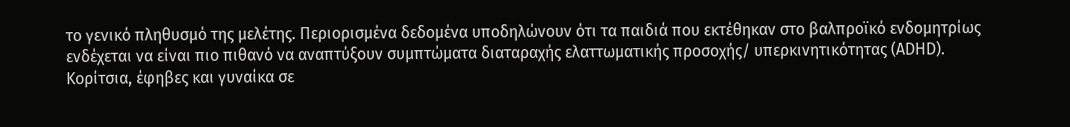το γενικό πληθυσμό της μελέτης. Περιορισμένα δεδομένα υποδηλώνουν ότι τα παιδιά που εκτέθηκαν στο βαλπροϊκό ενδομητρίως ενδέχεται να είναι πιο πιθανό να αναπτύξουν συμπτώματα διαταραχής ελαττωματικής προσοχής/ υπερκινητικότητας (ADHD). Κορίτσια, έφηβες και γυναίκα σε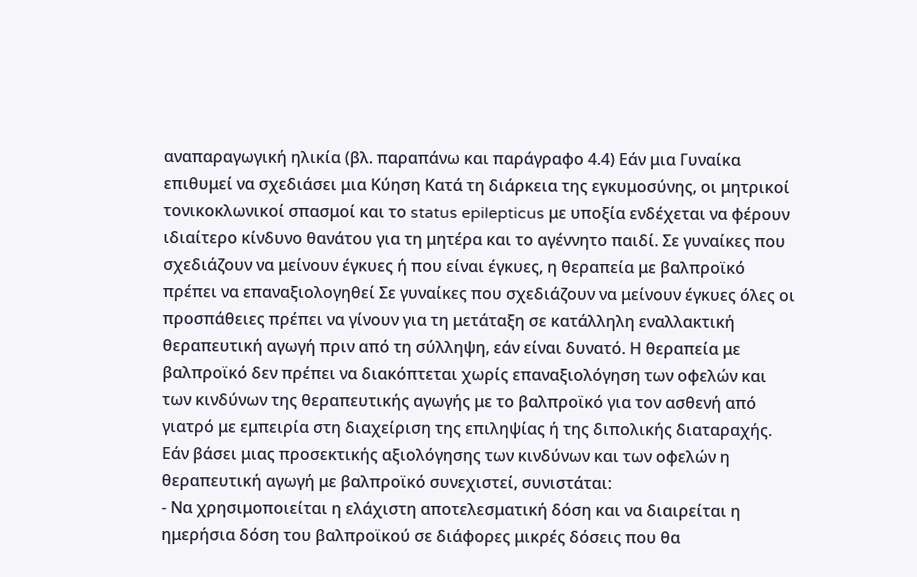αναπαραγωγική ηλικία (βλ. παραπάνω και παράγραφο 4.4) Εάν μια Γυναίκα επιθυμεί να σχεδιάσει μια Κύηση Κατά τη διάρκεια της εγκυμοσύνης, οι μητρικοί τονικοκλωνικοί σπασμοί και το status epilepticus με υποξία ενδέχεται να φέρουν ιδιαίτερο κίνδυνο θανάτου για τη μητέρα και το αγέννητο παιδί. Σε γυναίκες που σχεδιάζουν να μείνουν έγκυες ή που είναι έγκυες, η θεραπεία με βαλπροϊκό πρέπει να επαναξιολογηθεί Σε γυναίκες που σχεδιάζουν να μείνουν έγκυες όλες οι προσπάθειες πρέπει να γίνουν για τη μετάταξη σε κατάλληλη εναλλακτική θεραπευτική αγωγή πριν από τη σύλληψη, εάν είναι δυνατό. Η θεραπεία με βαλπροϊκό δεν πρέπει να διακόπτεται χωρίς επαναξιολόγηση των οφελών και των κινδύνων της θεραπευτικής αγωγής με το βαλπροϊκό για τον ασθενή από γιατρό με εμπειρία στη διαχείριση της επιληψίας ή της διπολικής διαταραχής. Εάν βάσει μιας προσεκτικής αξιολόγησης των κινδύνων και των οφελών η θεραπευτική αγωγή με βαλπροϊκό συνεχιστεί, συνιστάται:
- Να χρησιμοποιείται η ελάχιστη αποτελεσματική δόση και να διαιρείται η ημερήσια δόση του βαλπροϊκού σε διάφορες μικρές δόσεις που θα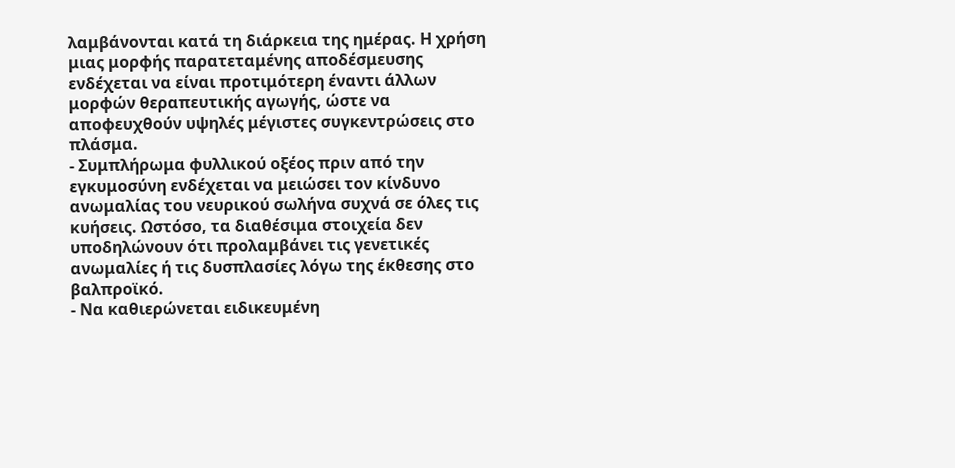λαμβάνονται κατά τη διάρκεια της ημέρας. Η χρήση μιας μορφής παρατεταμένης αποδέσμευσης ενδέχεται να είναι προτιμότερη έναντι άλλων μορφών θεραπευτικής αγωγής, ώστε να αποφευχθούν υψηλές μέγιστες συγκεντρώσεις στο πλάσμα.
- Συμπλήρωμα φυλλικού οξέος πριν από την εγκυμοσύνη ενδέχεται να μειώσει τον κίνδυνο ανωμαλίας του νευρικού σωλήνα συχνά σε όλες τις κυήσεις. Ωστόσο, τα διαθέσιμα στοιχεία δεν υποδηλώνουν ότι προλαμβάνει τις γενετικές ανωμαλίες ή τις δυσπλασίες λόγω της έκθεσης στο βαλπροϊκό.
- Να καθιερώνεται ειδικευμένη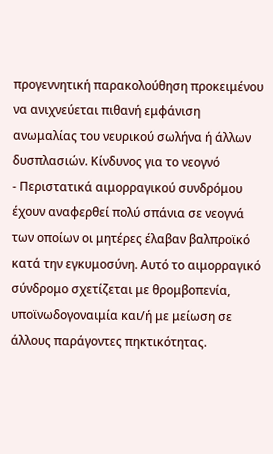προγεννητική παρακολούθηση προκειμένου να ανιχνεύεται πιθανή εμφάνιση ανωμαλίας του νευρικού σωλήνα ή άλλων δυσπλασιών. Κίνδυνος για το νεογνό
- Περιστατικά αιμορραγικού συνδρόμου έχουν αναφερθεί πολύ σπάνια σε νεογνά των οποίων οι μητέρες έλαβαν βαλπροϊκό κατά την εγκυμοσύνη. Αυτό το αιμορραγικό σύνδρομο σχετίζεται με θρομβοπενία, υποϊνωδογοναιμία και/ή με μείωση σε άλλους παράγοντες πηκτικότητας.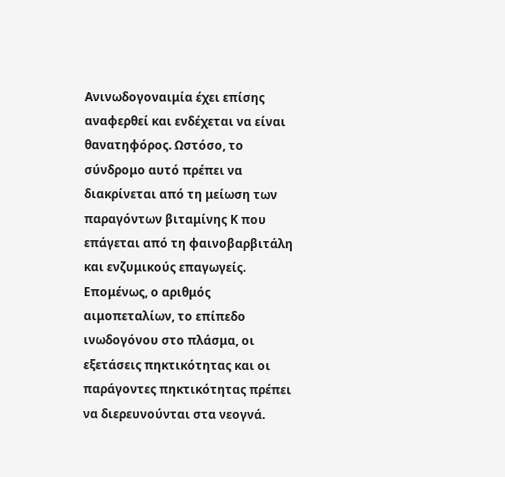Ανινωδογοναιμία έχει επίσης αναφερθεί και ενδέχεται να είναι θανατηφόρος. Ωστόσο, το σύνδρομο αυτό πρέπει να διακρίνεται από τη μείωση των παραγόντων βιταμίνης Κ που επάγεται από τη φαινοβαρβιτάλη και ενζυμικούς επαγωγείς. Επομένως, ο αριθμός αιμοπεταλίων, το επίπεδο ινωδογόνου στο πλάσμα, οι εξετάσεις πηκτικότητας και οι παράγοντες πηκτικότητας πρέπει να διερευνούνται στα νεογνά.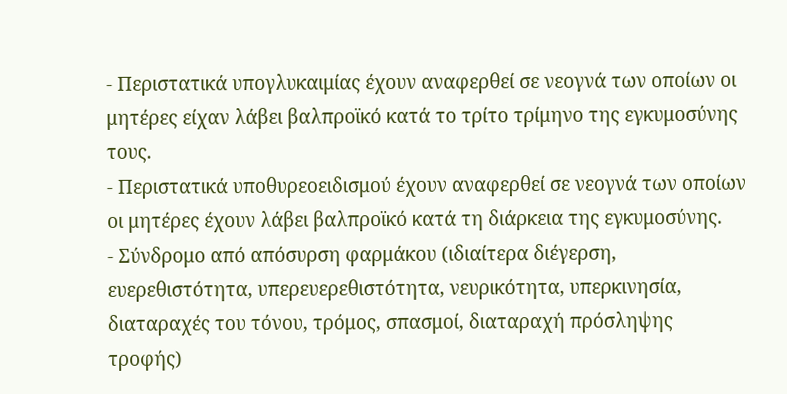- Περιστατικά υπογλυκαιμίας έχουν αναφερθεί σε νεογνά των οποίων οι μητέρες είχαν λάβει βαλπροϊκό κατά το τρίτο τρίμηνο της εγκυμοσύνης τους.
- Περιστατικά υποθυρεοειδισμού έχουν αναφερθεί σε νεογνά των οποίων οι μητέρες έχουν λάβει βαλπροϊκό κατά τη διάρκεια της εγκυμοσύνης.
- Σύνδρομο από απόσυρση φαρμάκου (ιδιαίτερα διέγερση, ευερεθιστότητα, υπερευερεθιστότητα, νευρικότητα, υπερκινησία, διαταραχές του τόνου, τρόμος, σπασμοί, διαταραχή πρόσληψης τροφής)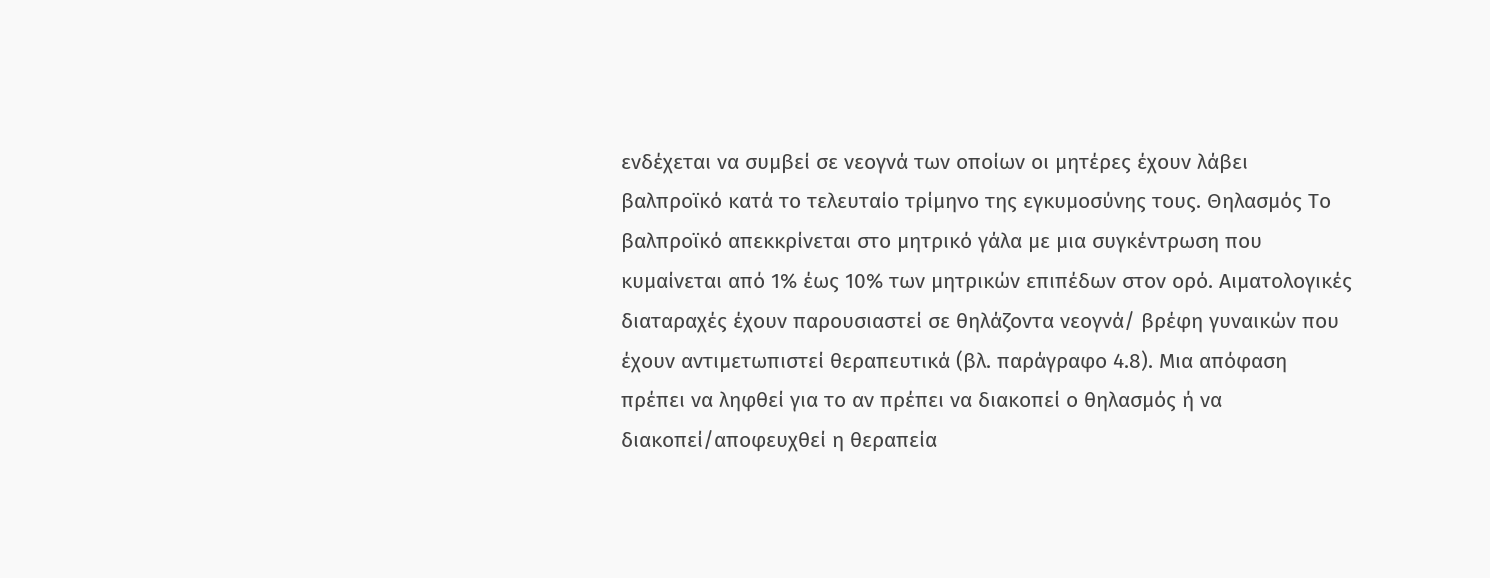ενδέχεται να συμβεί σε νεογνά των οποίων οι μητέρες έχουν λάβει βαλπροϊκό κατά το τελευταίο τρίμηνο της εγκυμοσύνης τους. Θηλασμός Το βαλπροϊκό απεκκρίνεται στο μητρικό γάλα με μια συγκέντρωση που κυμαίνεται από 1% έως 10% των μητρικών επιπέδων στον ορό. Αιματολογικές διαταραχές έχουν παρουσιαστεί σε θηλάζοντα νεογνά/ βρέφη γυναικών που έχουν αντιμετωπιστεί θεραπευτικά (βλ. παράγραφο 4.8). Μια απόφαση πρέπει να ληφθεί για το αν πρέπει να διακοπεί ο θηλασμός ή να διακοπεί/αποφευχθεί η θεραπεία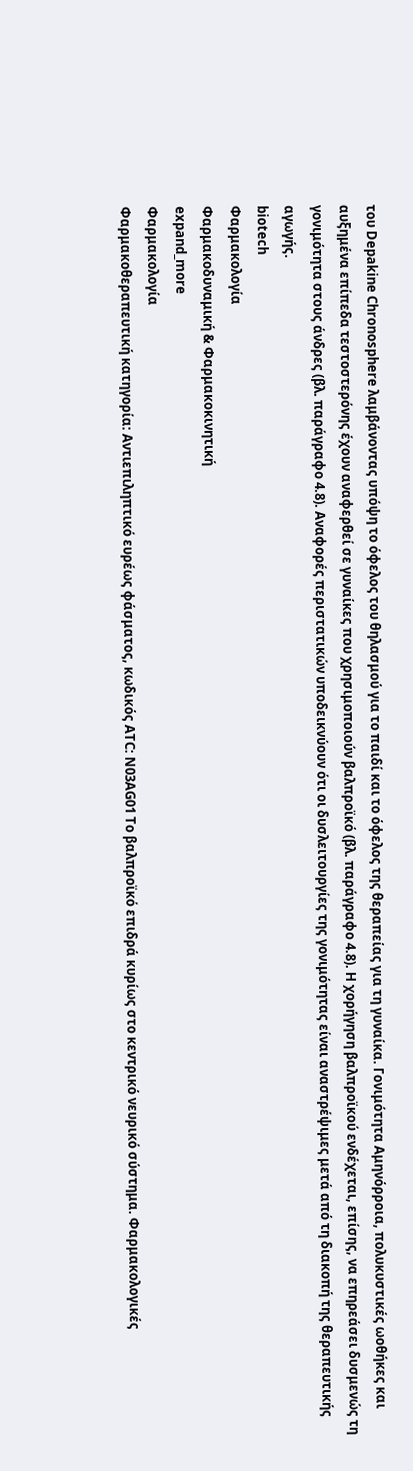του Depakine Chronosphere λαμβάνοντας υπόψη το όφελος του θηλασμού για το παιδί και το όφελος της θεραπείας για τη γυναίκα. Γονιμότητα Αμηνόρροια, πολυκυστικές ωοθήκες και αυξημένα επίπεδα τεστοστερόνης έχουν αναφερθεί σε γυναίκες που χρησιμοποιούν βαλπροϊκό (βλ. παράγραφο 4.8). H χορήγηση βαλπροϊκού ενδέχεται, επίσης, να επηρεάσει δυσμενώς τη γονιμότητα στους άνδρες (βλ. παράγραφο 4.8). Αναφορές περιστατικών υποδεικνύουν ότι οι δυσλειτουργίες της γονιμότητας είναι αναστρέψιμες μετά από τη διακοπή της θεραπευτικής αγωγής.
biotech
Φαρμακολογία
Φαρμακοδυναμική & Φαρμακοκινητική
expand_more
Φαρμακολογία
Φαρμακοθεραπευτική κατηγορία: Αντιεπιληπτικό ευρέως φάσματος, κωδικός ATC: N03AG01 Το βαλπροϊκό επιδρά κυρίως στο κεντρικό νευρικό σύστημα. Φαρμακολογικές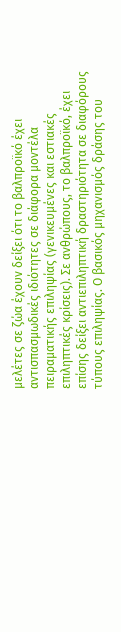μελέτες σε ζώα έχουν δείξει ότι το βαλπροϊκό έχει αντισπασμωδικές ιδιότητες σε διάφορα μοντέλα πειραματικής επιληψίας (γενικευμένες και εστιακές επιληπτικές κρίσεις). Σε ανθρώπους, το βαλπροϊκό, έχει επίσης δείξει αντιεπιληπτική δραστηριότητα σε διαφόρους τύπους επιληψίας. Ο βασικός μηχανισμός δράσης του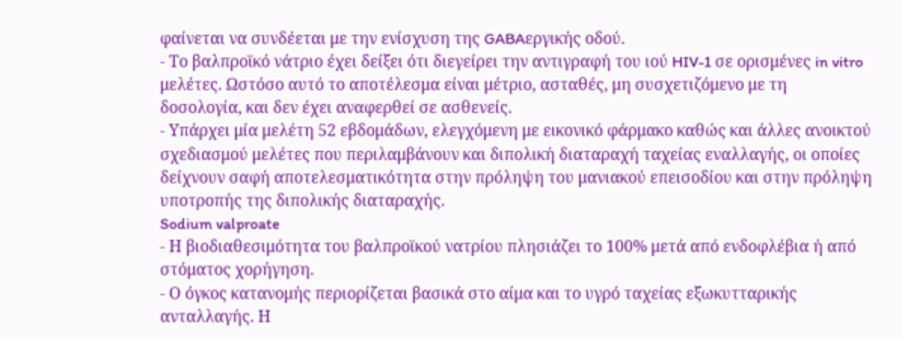φαίνεται να συνδέεται με την ενίσχυση της GABAεργικής οδού.
- Το βαλπροϊκό νάτριο έχει δείξει ότι διεγείρει την αντιγραφή του ιού HIV-1 σε ορισμένες in vitro μελέτες. Ωστόσο αυτό το αποτέλεσμα είναι μέτριο, ασταθές, μη συσχετιζόμενο με τη δοσολογία, και δεν έχει αναφερθεί σε ασθενείς.
- Υπάρχει μία μελέτη 52 εβδομάδων, ελεγχόμενη με εικονικό φάρμακο καθώς και άλλες ανοικτού σχεδιασμού μελέτες που περιλαμβάνουν και διπολική διαταραχή ταχείας εναλλαγής, οι οποίες δείχνουν σαφή αποτελεσματικότητα στην πρόληψη του μανιακού επεισοδίου και στην πρόληψη υποτροπής της διπολικής διαταραχής.
Sodium valproate
- Η βιοδιαθεσιμότητα του βαλπροϊκού νατρίου πλησιάζει το 100% μετά από ενδοφλέβια ή από στόματος χορήγηση.
- Ο όγκος κατανομής περιορίζεται βασικά στο αίμα και το υγρό ταχείας εξωκυτταρικής ανταλλαγής. Η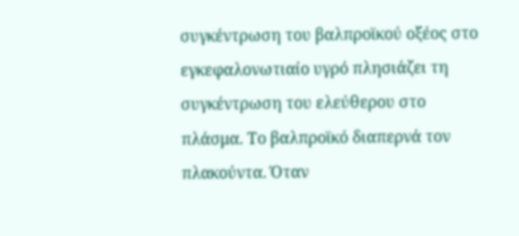συγκέντρωση του βαλπροϊκού οξέος στο εγκεφαλονωτιαίο υγρό πλησιάζει τη συγκέντρωση του ελεύθερου στο πλάσμα. Το βαλπροϊκό διαπερνά τον πλακούντα. Όταν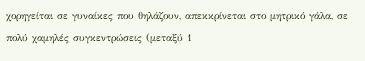χορηγείται σε γυναίκες που θηλάζουν, απεκκρίνεται στο μητρικό γάλα, σε πολύ χαμηλές συγκεντρώσεις (μεταξύ 1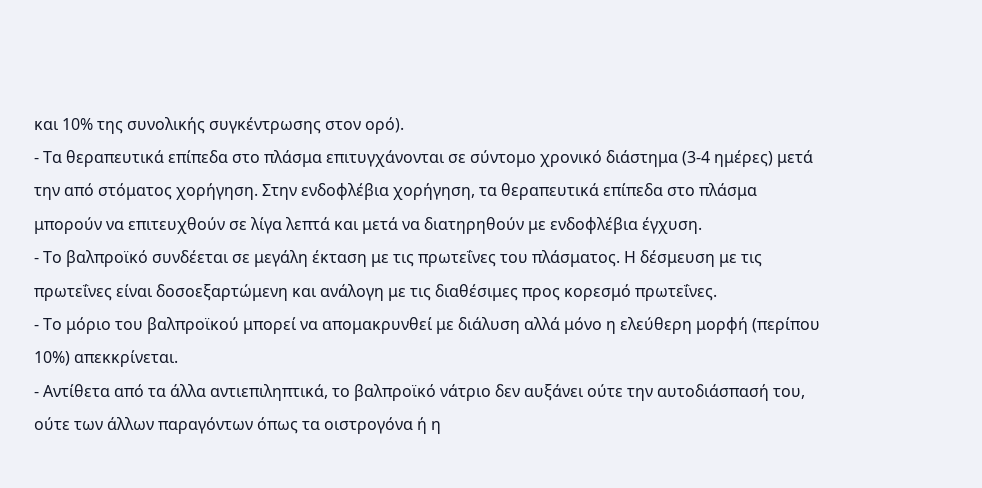και 10% της συνολικής συγκέντρωσης στον ορό).
- Τα θεραπευτικά επίπεδα στο πλάσμα επιτυγχάνονται σε σύντομο χρονικό διάστημα (3-4 ημέρες) μετά την από στόματος χορήγηση. Στην ενδοφλέβια χορήγηση, τα θεραπευτικά επίπεδα στο πλάσμα μπορούν να επιτευχθούν σε λίγα λεπτά και μετά να διατηρηθούν με ενδοφλέβια έγχυση.
- Το βαλπροϊκό συνδέεται σε μεγάλη έκταση με τις πρωτεΐνες του πλάσματος. Η δέσμευση με τις πρωτεΐνες είναι δοσοεξαρτώμενη και ανάλογη με τις διαθέσιμες προς κορεσμό πρωτεΐνες.
- Το μόριο του βαλπροϊκού μπορεί να απομακρυνθεί με διάλυση αλλά μόνο η ελεύθερη μορφή (περίπου 10%) απεκκρίνεται.
- Αντίθετα από τα άλλα αντιεπιληπτικά, το βαλπροϊκό νάτριο δεν αυξάνει ούτε την αυτοδιάσπασή του, ούτε των άλλων παραγόντων όπως τα οιστρογόνα ή η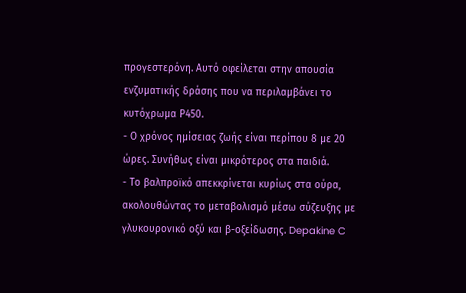προγεστερόνη. Αυτό οφείλεται στην απουσία ενζυματικής δράσης που να περιλαμβάνει το κυτόχρωμα Ρ450.
- Ο χρόνος ημίσειας ζωής είναι περίπου 8 με 20 ώρες. Συνήθως είναι μικρότερος στα παιδιά.
- Το βαλπροϊκό απεκκρίνεται κυρίως στα ούρα, ακολουθώντας το μεταβολισμό μέσω σύζευξης με γλυκουρονικό οξύ και β-οξείδωσης. Depakine C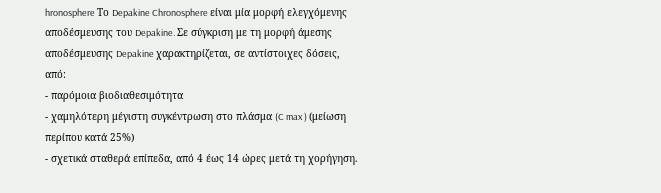hronosphere Το Depakine Chronosphere είναι μία μορφή ελεγχόμενης αποδέσμευσης του Depakine. Σε σύγκριση με τη μορφή άμεσης αποδέσμευσης Depakine χαρακτηρίζεται, σε αντίστοιχες δόσεις, από:
- παρόμοια βιοδιαθεσιμότητα
- χαμηλότερη μέγιστη συγκέντρωση στο πλάσμα (C max ) (μείωση περίπου κατά 25%)
- σχετικά σταθερά επίπεδα, από 4 έως 14 ώρες μετά τη χορήγηση.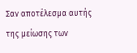Σαν αποτέλεσμα αυτής της μείωσης των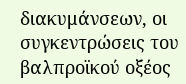διακυμάνσεων, οι συγκεντρώσεις του βαλπροϊκού οξέος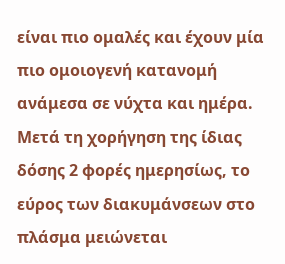είναι πιο ομαλές και έχουν μία πιο ομοιογενή κατανομή ανάμεσα σε νύχτα και ημέρα. Μετά τη χορήγηση της ίδιας δόσης 2 φορές ημερησίως, το εύρος των διακυμάνσεων στο πλάσμα μειώνεται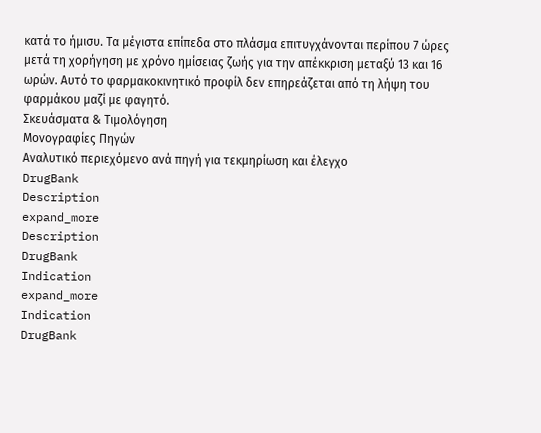κατά το ήμισυ. Τα μέγιστα επίπεδα στο πλάσμα επιτυγχάνονται περίπου 7 ώρες μετά τη χορήγηση με χρόνο ημίσειας ζωής για την απέκκριση μεταξύ 13 και 16 ωρών. Αυτό το φαρμακοκινητικό προφίλ δεν επηρεάζεται από τη λήψη του φαρμάκου μαζί με φαγητό.
Σκευάσματα & Τιμολόγηση
Μονογραφίες Πηγών
Αναλυτικό περιεχόμενο ανά πηγή για τεκμηρίωση και έλεγχο
DrugBank
Description
expand_more
Description
DrugBank
Indication
expand_more
Indication
DrugBank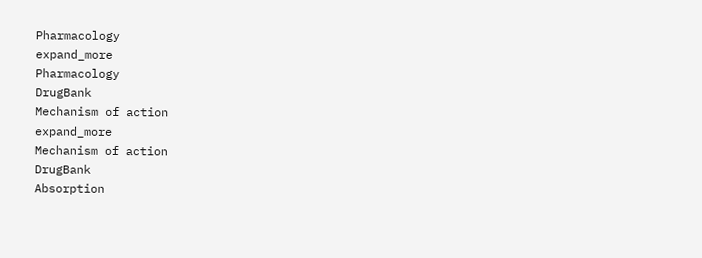Pharmacology
expand_more
Pharmacology
DrugBank
Mechanism of action
expand_more
Mechanism of action
DrugBank
Absorption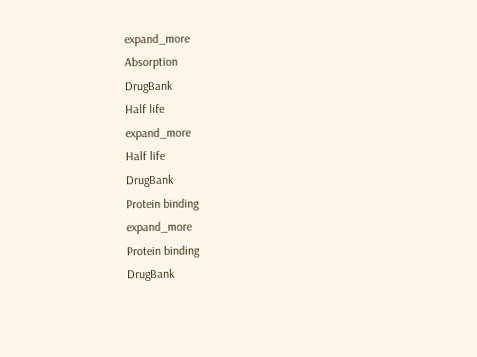expand_more
Absorption
DrugBank
Half life
expand_more
Half life
DrugBank
Protein binding
expand_more
Protein binding
DrugBank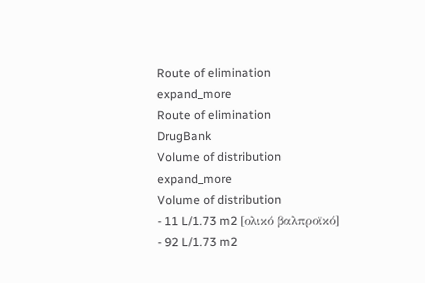Route of elimination
expand_more
Route of elimination
DrugBank
Volume of distribution
expand_more
Volume of distribution
- 11 L/1.73 m2 [ολικό βαλπροϊκό]
- 92 L/1.73 m2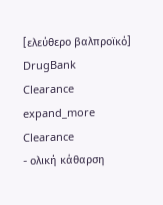[ελεύθερο βαλπροϊκό]
DrugBank
Clearance
expand_more
Clearance
- ολική κάθαρση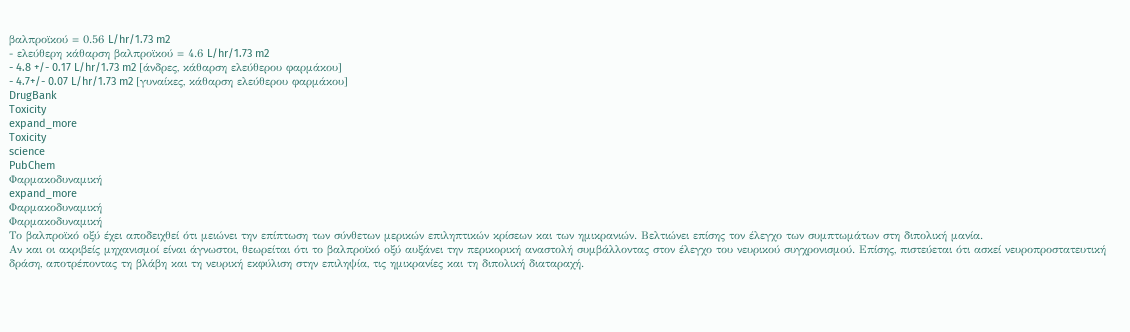βαλπροϊκού = 0.56 L/hr/1.73 m2
- ελεύθερη κάθαρση βαλπροϊκού = 4.6 L/hr/1.73 m2
- 4.8 +/- 0.17 L/hr/1.73 m2 [άνδρες, κάθαρση ελεύθερου φαρμάκου]
- 4.7+/- 0.07 L/hr/1.73 m2 [γυναίκες, κάθαρση ελεύθερου φαρμάκου]
DrugBank
Toxicity
expand_more
Toxicity
science
PubChem
Φαρμακοδυναμική
expand_more
Φαρμακοδυναμική
Φαρμακοδυναμική
Το βαλπροϊκό οξύ έχει αποδειχθεί ότι μειώνει την επίπτωση των σύνθετων μερικών επιληπτικών κρίσεων και των ημικρανιών. Βελτιώνει επίσης τον έλεγχο των συμπτωμάτων στη διπολική μανία.
Αν και οι ακριβείς μηχανισμοί είναι άγνωστοι, θεωρείται ότι το βαλπροϊκό οξύ αυξάνει την περικορική αναστολή συμβάλλοντας στον έλεγχο του νευρικού συγχρονισμού. Επίσης, πιστεύεται ότι ασκεί νευροπροστατευτική δράση, αποτρέποντας τη βλάβη και τη νευρική εκφύλιση στην επιληψία, τις ημικρανίες και τη διπολική διαταραχή.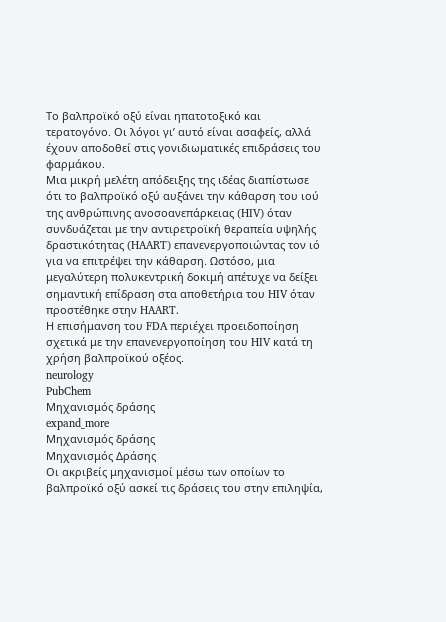Το βαλπροϊκό οξύ είναι ηπατοτοξικό και τερατογόνο. Οι λόγοι γι’ αυτό είναι ασαφείς, αλλά έχουν αποδοθεί στις γονιδιωματικές επιδράσεις του φαρμάκου.
Μια μικρή μελέτη απόδειξης της ιδέας διαπίστωσε ότι το βαλπροϊκό οξύ αυξάνει την κάθαρση του ιού της ανθρώπινης ανοσοανεπάρκειας (HIV) όταν συνδυάζεται με την αντιρετροϊκή θεραπεία υψηλής δραστικότητας (HAART) επανενεργοποιώντας τον ιό για να επιτρέψει την κάθαρση. Ωστόσο, μια μεγαλύτερη πολυκεντρική δοκιμή απέτυχε να δείξει σημαντική επίδραση στα αποθετήρια του HIV όταν προστέθηκε στην HAART.
Η επισήμανση του FDA περιέχει προειδοποίηση σχετικά με την επανενεργοποίηση του HIV κατά τη χρήση βαλπροϊκού οξέος.
neurology
PubChem
Μηχανισμός δράσης
expand_more
Μηχανισμός δράσης
Μηχανισμός Δράσης
Οι ακριβείς μηχανισμοί μέσω των οποίων το βαλπροϊκό οξύ ασκεί τις δράσεις του στην επιληψία,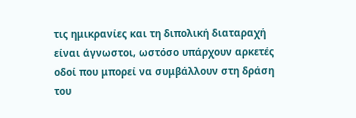τις ημικρανίες και τη διπολική διαταραχή είναι άγνωστοι, ωστόσο υπάρχουν αρκετές οδοί που μπορεί να συμβάλλουν στη δράση του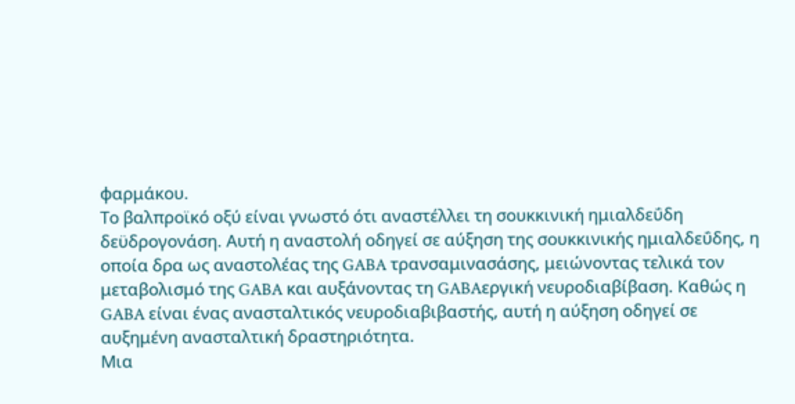φαρμάκου.
Το βαλπροϊκό οξύ είναι γνωστό ότι αναστέλλει τη σουκκινική ημιαλδεΰδη δεϋδρογονάση. Αυτή η αναστολή οδηγεί σε αύξηση της σουκκινικής ημιαλδεΰδης, η οποία δρα ως αναστολέας της GABA τρανσαμινασάσης, μειώνοντας τελικά τον μεταβολισμό της GABA και αυξάνοντας τη GABAεργική νευροδιαβίβαση. Καθώς η GABA είναι ένας ανασταλτικός νευροδιαβιβαστής, αυτή η αύξηση οδηγεί σε αυξημένη ανασταλτική δραστηριότητα.
Μια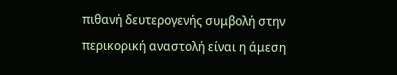πιθανή δευτερογενής συμβολή στην περικορική αναστολή είναι η άμεση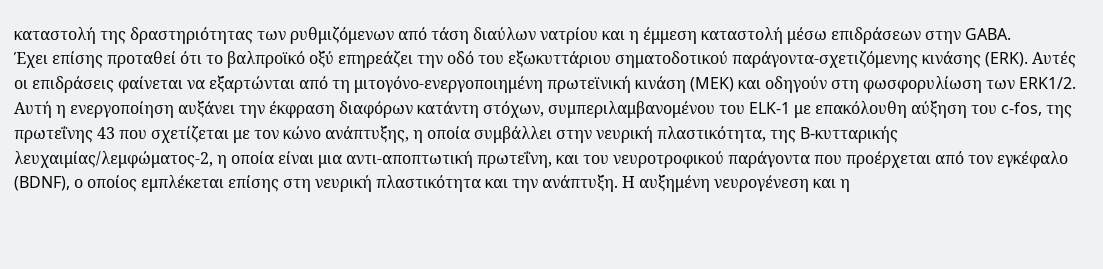καταστολή της δραστηριότητας των ρυθμιζόμενων από τάση διαύλων νατρίου και η έμμεση καταστολή μέσω επιδράσεων στην GABA.
Έχει επίσης προταθεί ότι το βαλπροϊκό οξύ επηρεάζει την οδό του εξωκυττάριου σηματοδοτικού παράγοντα-σχετιζόμενης κινάσης (ERK). Αυτές οι επιδράσεις φαίνεται να εξαρτώνται από τη μιτογόνο-ενεργοποιημένη πρωτεϊνική κινάση (MEK) και οδηγούν στη φωσφορυλίωση των ERK1/2. Αυτή η ενεργοποίηση αυξάνει την έκφραση διαφόρων κατάντη στόχων, συμπεριλαμβανομένου του ELK-1 με επακόλουθη αύξηση του c-fos, της πρωτεΐνης 43 που σχετίζεται με τον κώνο ανάπτυξης, η οποία συμβάλλει στην νευρική πλαστικότητα, της B-κυτταρικής λευχαιμίας/λεμφώματος-2, η οποία είναι μια αντι-αποπτωτική πρωτεΐνη, και του νευροτροφικού παράγοντα που προέρχεται από τον εγκέφαλο (BDNF), ο οποίος εμπλέκεται επίσης στη νευρική πλαστικότητα και την ανάπτυξη. Η αυξημένη νευρογένεση και η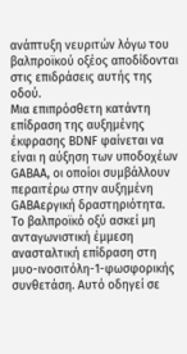ανάπτυξη νευριτών λόγω του βαλπροϊκού οξέος αποδίδονται στις επιδράσεις αυτής της οδού.
Μια επιπρόσθετη κατάντη επίδραση της αυξημένης έκφρασης BDNF φαίνεται να είναι η αύξηση των υποδοχέων GABAA, οι οποίοι συμβάλλουν περαιτέρω στην αυξημένη GABAεργική δραστηριότητα.
Το βαλπροϊκό οξύ ασκεί μη ανταγωνιστική έμμεση ανασταλτική επίδραση στη μυο-ινοσιτόλη-1-φωσφορικής συνθετάση. Αυτό οδηγεί σε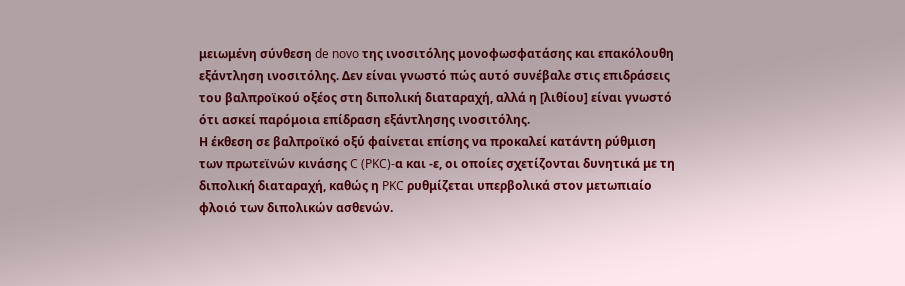μειωμένη σύνθεση de novo της ινοσιτόλης μονοφωσφατάσης και επακόλουθη εξάντληση ινοσιτόλης. Δεν είναι γνωστό πώς αυτό συνέβαλε στις επιδράσεις του βαλπροϊκού οξέος στη διπολική διαταραχή, αλλά η [λιθίου] είναι γνωστό ότι ασκεί παρόμοια επίδραση εξάντλησης ινοσιτόλης.
Η έκθεση σε βαλπροϊκό οξύ φαίνεται επίσης να προκαλεί κατάντη ρύθμιση των πρωτεϊνών κινάσης C (PKC)-α και -ε, οι οποίες σχετίζονται δυνητικά με τη διπολική διαταραχή, καθώς η PKC ρυθμίζεται υπερβολικά στον μετωπιαίο φλοιό των διπολικών ασθενών.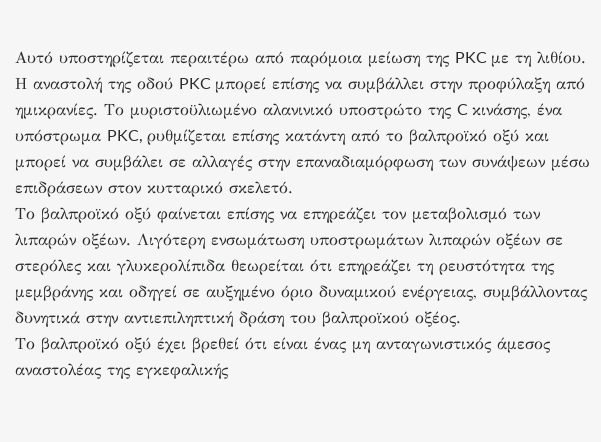Αυτό υποστηρίζεται περαιτέρω από παρόμοια μείωση της PKC με τη λιθίου.
Η αναστολή της οδού PKC μπορεί επίσης να συμβάλλει στην προφύλαξη από ημικρανίες. Το μυριστοϋλιωμένο αλανινικό υποστρώτο της C κινάσης, ένα υπόστρωμα PKC, ρυθμίζεται επίσης κατάντη από το βαλπροϊκό οξύ και μπορεί να συμβάλει σε αλλαγές στην επαναδιαμόρφωση των συνάψεων μέσω επιδράσεων στον κυτταρικό σκελετό.
Το βαλπροϊκό οξύ φαίνεται επίσης να επηρεάζει τον μεταβολισμό των λιπαρών οξέων. Λιγότερη ενσωμάτωση υποστρωμάτων λιπαρών οξέων σε στερόλες και γλυκερολίπιδα θεωρείται ότι επηρεάζει τη ρευστότητα της μεμβράνης και οδηγεί σε αυξημένο όριο δυναμικού ενέργειας, συμβάλλοντας δυνητικά στην αντιεπιληπτική δράση του βαλπροϊκού οξέος.
Το βαλπροϊκό οξύ έχει βρεθεί ότι είναι ένας μη ανταγωνιστικός άμεσος αναστολέας της εγκεφαλικής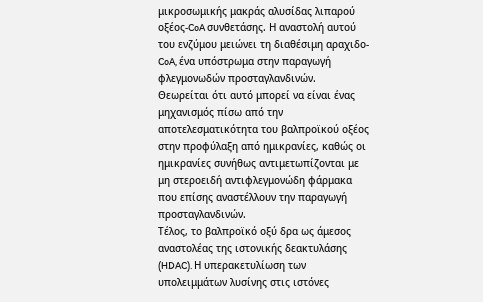μικροσωμικής μακράς αλυσίδας λιπαρού οξέος-CoA συνθετάσης. Η αναστολή αυτού του ενζύμου μειώνει τη διαθέσιμη αραχιδο-CoA, ένα υπόστρωμα στην παραγωγή φλεγμονωδών προσταγλανδινών. Θεωρείται ότι αυτό μπορεί να είναι ένας μηχανισμός πίσω από την αποτελεσματικότητα του βαλπροϊκού οξέος στην προφύλαξη από ημικρανίες, καθώς οι ημικρανίες συνήθως αντιμετωπίζονται με μη στεροειδή αντιφλεγμονώδη φάρμακα που επίσης αναστέλλουν την παραγωγή προσταγλανδινών.
Τέλος, το βαλπροϊκό οξύ δρα ως άμεσος αναστολέας της ιστονικής δεακτυλάσης (HDAC). Η υπερακετυλίωση των υπολειμμάτων λυσίνης στις ιστόνες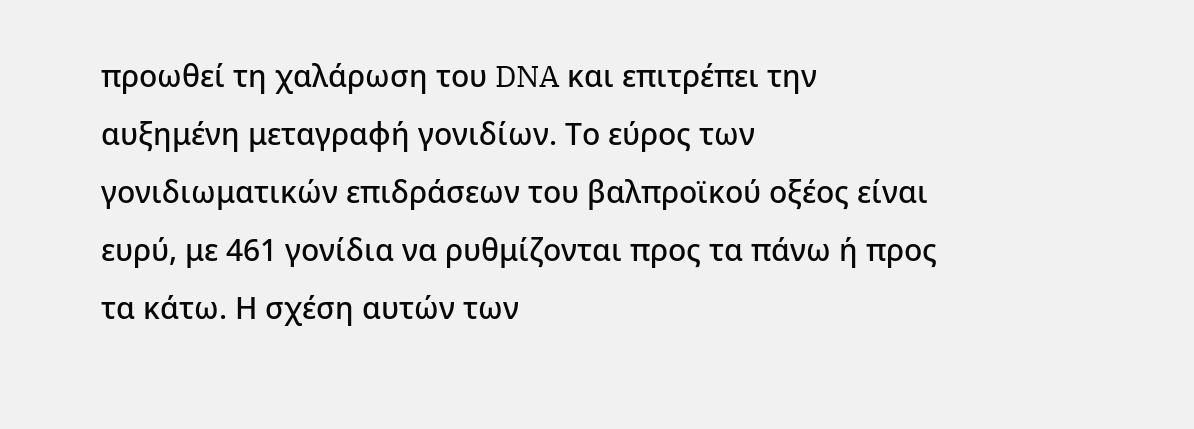προωθεί τη χαλάρωση του DNA και επιτρέπει την αυξημένη μεταγραφή γονιδίων. Το εύρος των γονιδιωματικών επιδράσεων του βαλπροϊκού οξέος είναι ευρύ, με 461 γονίδια να ρυθμίζονται προς τα πάνω ή προς τα κάτω. Η σχέση αυτών των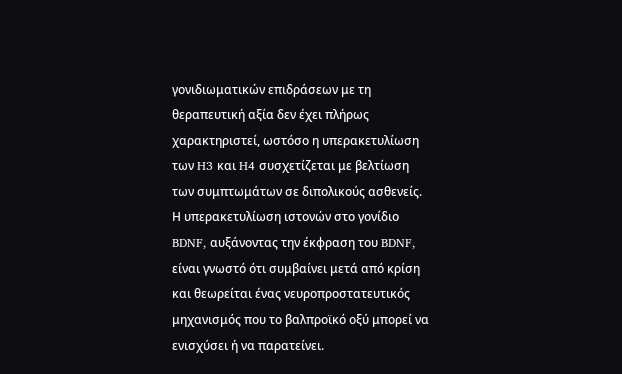γονιδιωματικών επιδράσεων με τη θεραπευτική αξία δεν έχει πλήρως χαρακτηριστεί, ωστόσο η υπερακετυλίωση των H3 και H4 συσχετίζεται με βελτίωση των συμπτωμάτων σε διπολικούς ασθενείς. Η υπερακετυλίωση ιστονών στο γονίδιο BDNF, αυξάνοντας την έκφραση του BDNF, είναι γνωστό ότι συμβαίνει μετά από κρίση και θεωρείται ένας νευροπροστατευτικός μηχανισμός που το βαλπροϊκό οξύ μπορεί να ενισχύσει ή να παρατείνει.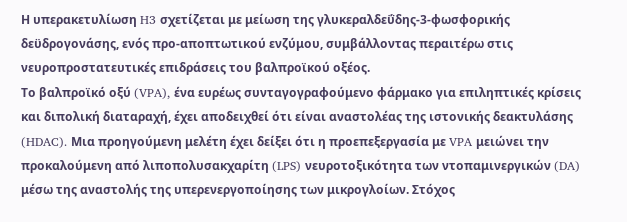Η υπερακετυλίωση H3 σχετίζεται με μείωση της γλυκεραλδεΰδης-3-φωσφορικής δεϋδρογονάσης, ενός προ-αποπτωτικού ενζύμου, συμβάλλοντας περαιτέρω στις νευροπροστατευτικές επιδράσεις του βαλπροϊκού οξέος.
Το βαλπροϊκό οξύ (VPA), ένα ευρέως συνταγογραφούμενο φάρμακο για επιληπτικές κρίσεις και διπολική διαταραχή, έχει αποδειχθεί ότι είναι αναστολέας της ιστονικής δεακτυλάσης (HDAC). Μια προηγούμενη μελέτη έχει δείξει ότι η προεπεξεργασία με VPA μειώνει την προκαλούμενη από λιποπολυσακχαρίτη (LPS) νευροτοξικότητα των ντοπαμινεργικών (DA) μέσω της αναστολής της υπερενεργοποίησης των μικρογλοίων. Στόχος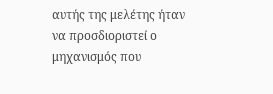αυτής της μελέτης ήταν να προσδιοριστεί ο μηχανισμός που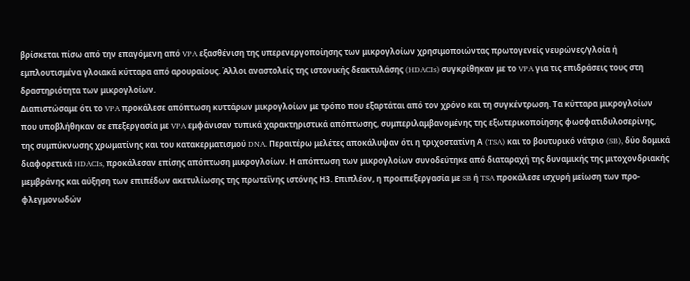βρίσκεται πίσω από την επαγόμενη από VPA εξασθένιση της υπερενεργοποίησης των μικρογλοίων χρησιμοποιώντας πρωτογενείς νευρώνες/γλοία ή εμπλουτισμένα γλοιακά κύτταρα από αρουραίους. Άλλοι αναστολείς της ιστονικής δεακτυλάσης (HDACIs) συγκρίθηκαν με το VPA για τις επιδράσεις τους στη δραστηριότητα των μικρογλοίων.
Διαπιστώσαμε ότι το VPA προκάλεσε απόπτωση κυττάρων μικρογλοίων με τρόπο που εξαρτάται από τον χρόνο και τη συγκέντρωση. Τα κύτταρα μικρογλοίων που υποβλήθηκαν σε επεξεργασία με VPA εμφάνισαν τυπικά χαρακτηριστικά απόπτωσης, συμπεριλαμβανομένης της εξωτερικοποίησης φωσφατιδυλοσερίνης, της συμπύκνωσης χρωματίνης και του κατακερματισμού DNA. Περαιτέρω μελέτες αποκάλυψαν ότι η τριχοστατίνη Α (TSA) και το βουτυρικό νάτριο (SB), δύο δομικά διαφορετικά HDACIs, προκάλεσαν επίσης απόπτωση μικρογλοίων. Η απόπτωση των μικρογλοίων συνοδεύτηκε από διαταραχή της δυναμικής της μιτοχονδριακής μεμβράνης και αύξηση των επιπέδων ακετυλίωσης της πρωτεΐνης ιστόνης Η3. Επιπλέον, η προεπεξεργασία με SB ή TSA προκάλεσε ισχυρή μείωση των προ-φλεγμονωδών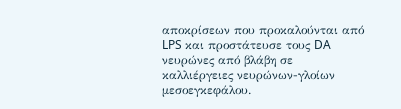αποκρίσεων που προκαλούνται από LPS και προστάτευσε τους DA νευρώνες από βλάβη σε καλλιέργειες νευρώνων-γλοίων μεσοεγκεφάλου.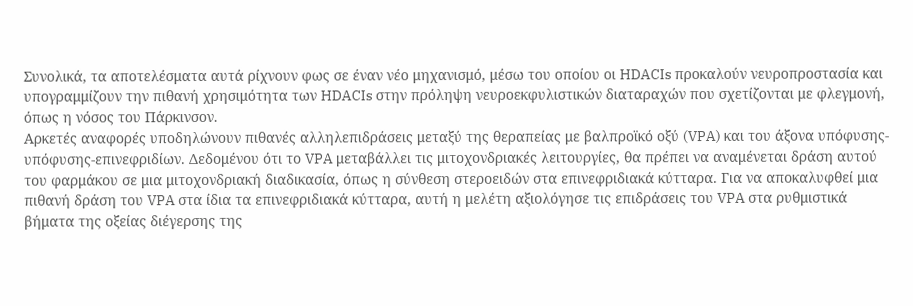Συνολικά, τα αποτελέσματα αυτά ρίχνουν φως σε έναν νέο μηχανισμό, μέσω του οποίου οι HDACIs προκαλούν νευροπροστασία και υπογραμμίζουν την πιθανή χρησιμότητα των HDACIs στην πρόληψη νευροεκφυλιστικών διαταραχών που σχετίζονται με φλεγμονή, όπως η νόσος του Πάρκινσον.
Αρκετές αναφορές υποδηλώνουν πιθανές αλληλεπιδράσεις μεταξύ της θεραπείας με βαλπροϊκό οξύ (VPA) και του άξονα υπόφυσης-υπόφυσης-επινεφριδίων. Δεδομένου ότι το VPA μεταβάλλει τις μιτοχονδριακές λειτουργίες, θα πρέπει να αναμένεται δράση αυτού του φαρμάκου σε μια μιτοχονδριακή διαδικασία, όπως η σύνθεση στεροειδών στα επινεφριδιακά κύτταρα. Για να αποκαλυφθεί μια πιθανή δράση του VPA στα ίδια τα επινεφριδιακά κύτταρα, αυτή η μελέτη αξιολόγησε τις επιδράσεις του VPA στα ρυθμιστικά βήματα της οξείας διέγερσης της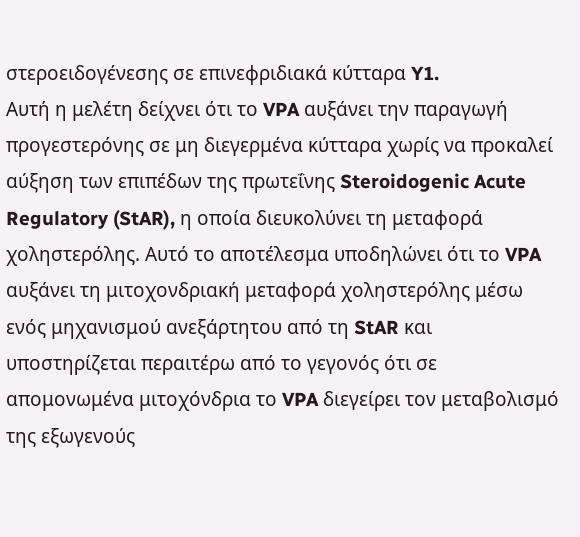στεροειδογένεσης σε επινεφριδιακά κύτταρα Y1.
Αυτή η μελέτη δείχνει ότι το VPA αυξάνει την παραγωγή προγεστερόνης σε μη διεγερμένα κύτταρα χωρίς να προκαλεί αύξηση των επιπέδων της πρωτεΐνης Steroidogenic Acute Regulatory (StAR), η οποία διευκολύνει τη μεταφορά χοληστερόλης. Αυτό το αποτέλεσμα υποδηλώνει ότι το VPA αυξάνει τη μιτοχονδριακή μεταφορά χοληστερόλης μέσω ενός μηχανισμού ανεξάρτητου από τη StAR και υποστηρίζεται περαιτέρω από το γεγονός ότι σε απομονωμένα μιτοχόνδρια το VPA διεγείρει τον μεταβολισμό της εξωγενούς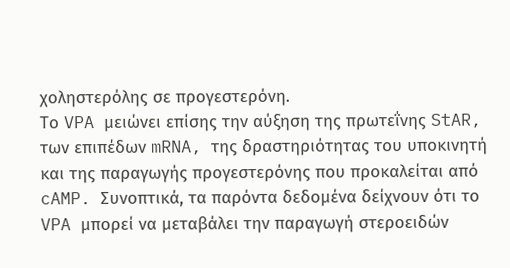χοληστερόλης σε προγεστερόνη.
Το VPA μειώνει επίσης την αύξηση της πρωτεΐνης StAR, των επιπέδων mRNA, της δραστηριότητας του υποκινητή και της παραγωγής προγεστερόνης που προκαλείται από cAMP. Συνοπτικά, τα παρόντα δεδομένα δείχνουν ότι το VPA μπορεί να μεταβάλει την παραγωγή στεροειδών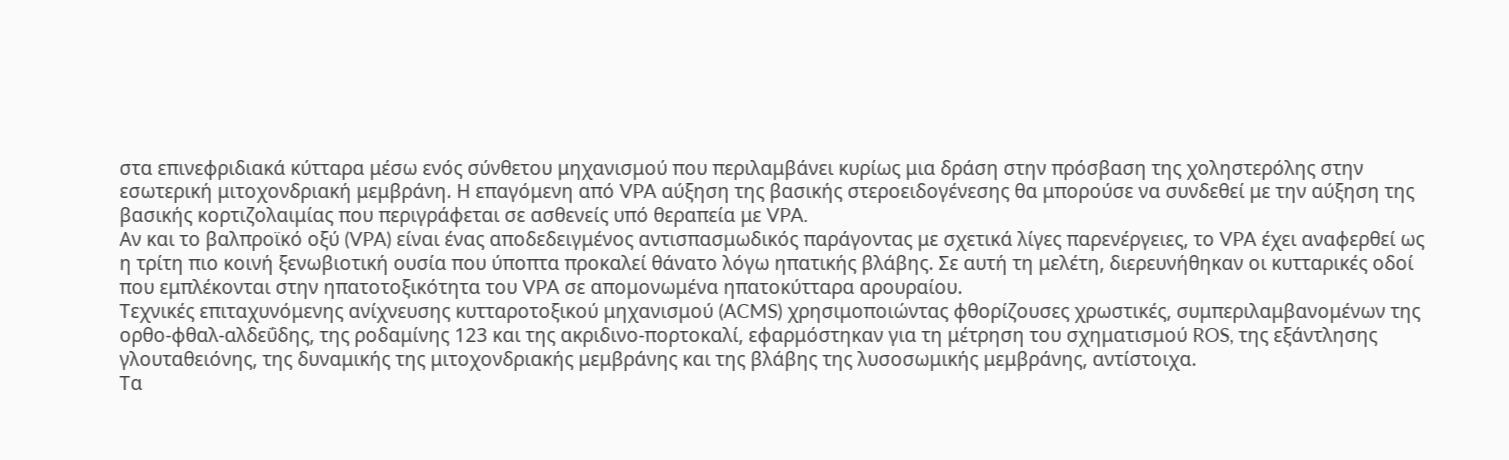στα επινεφριδιακά κύτταρα μέσω ενός σύνθετου μηχανισμού που περιλαμβάνει κυρίως μια δράση στην πρόσβαση της χοληστερόλης στην εσωτερική μιτοχονδριακή μεμβράνη. Η επαγόμενη από VPA αύξηση της βασικής στεροειδογένεσης θα μπορούσε να συνδεθεί με την αύξηση της βασικής κορτιζολαιμίας που περιγράφεται σε ασθενείς υπό θεραπεία με VPA.
Αν και το βαλπροϊκό οξύ (VPA) είναι ένας αποδεδειγμένος αντισπασμωδικός παράγοντας με σχετικά λίγες παρενέργειες, το VPA έχει αναφερθεί ως η τρίτη πιο κοινή ξενωβιοτική ουσία που ύποπτα προκαλεί θάνατο λόγω ηπατικής βλάβης. Σε αυτή τη μελέτη, διερευνήθηκαν οι κυτταρικές οδοί που εμπλέκονται στην ηπατοτοξικότητα του VPA σε απομονωμένα ηπατοκύτταρα αρουραίου.
Τεχνικές επιταχυνόμενης ανίχνευσης κυτταροτοξικού μηχανισμού (ACMS) χρησιμοποιώντας φθορίζουσες χρωστικές, συμπεριλαμβανομένων της ορθο-φθαλ-αλδεΰδης, της ροδαμίνης 123 και της ακριδινο-πορτοκαλί, εφαρμόστηκαν για τη μέτρηση του σχηματισμού ROS, της εξάντλησης γλουταθειόνης, της δυναμικής της μιτοχονδριακής μεμβράνης και της βλάβης της λυσοσωμικής μεμβράνης, αντίστοιχα.
Τα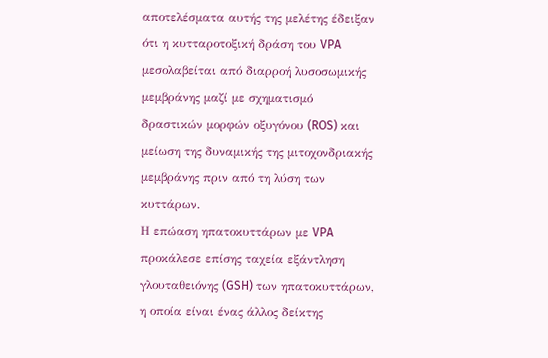αποτελέσματα αυτής της μελέτης έδειξαν ότι η κυτταροτοξική δράση του VPA μεσολαβείται από διαρροή λυσοσωμικής μεμβράνης μαζί με σχηματισμό δραστικών μορφών οξυγόνου (ROS) και μείωση της δυναμικής της μιτοχονδριακής μεμβράνης πριν από τη λύση των κυττάρων.
Η επώαση ηπατοκυττάρων με VPA προκάλεσε επίσης ταχεία εξάντληση γλουταθειόνης (GSH) των ηπατοκυττάρων, η οποία είναι ένας άλλος δείκτης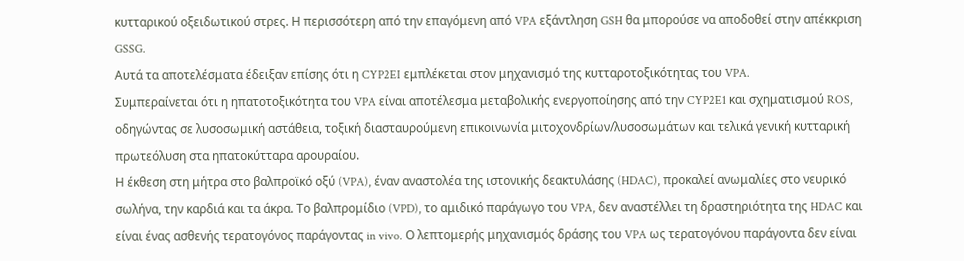κυτταρικού οξειδωτικού στρες. Η περισσότερη από την επαγόμενη από VPA εξάντληση GSH θα μπορούσε να αποδοθεί στην απέκκριση GSSG.
Αυτά τα αποτελέσματα έδειξαν επίσης ότι η CYP2EI εμπλέκεται στον μηχανισμό της κυτταροτοξικότητας του VPA.
Συμπεραίνεται ότι η ηπατοτοξικότητα του VPA είναι αποτέλεσμα μεταβολικής ενεργοποίησης από την CYP2E1 και σχηματισμού ROS, οδηγώντας σε λυσοσωμική αστάθεια, τοξική διασταυρούμενη επικοινωνία μιτοχονδρίων/λυσοσωμάτων και τελικά γενική κυτταρική πρωτεόλυση στα ηπατοκύτταρα αρουραίου.
Η έκθεση στη μήτρα στο βαλπροϊκό οξύ (VPA), έναν αναστολέα της ιστονικής δεακτυλάσης (HDAC), προκαλεί ανωμαλίες στο νευρικό σωλήνα, την καρδιά και τα άκρα. Το βαλπρομίδιο (VPD), το αμιδικό παράγωγο του VPA, δεν αναστέλλει τη δραστηριότητα της HDAC και είναι ένας ασθενής τερατογόνος παράγοντας in vivo. Ο λεπτομερής μηχανισμός δράσης του VPA ως τερατογόνου παράγοντα δεν είναι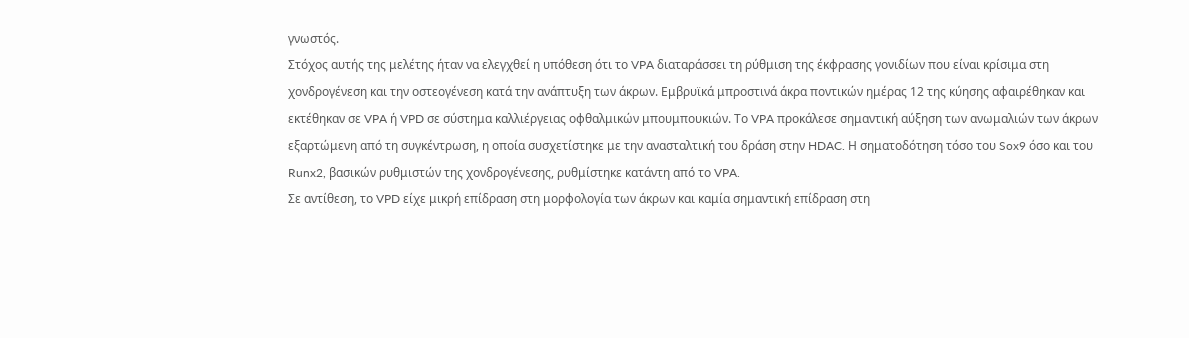γνωστός.
Στόχος αυτής της μελέτης ήταν να ελεγχθεί η υπόθεση ότι το VPA διαταράσσει τη ρύθμιση της έκφρασης γονιδίων που είναι κρίσιμα στη χονδρογένεση και την οστεογένεση κατά την ανάπτυξη των άκρων. Εμβρυϊκά μπροστινά άκρα ποντικών ημέρας 12 της κύησης αφαιρέθηκαν και εκτέθηκαν σε VPA ή VPD σε σύστημα καλλιέργειας οφθαλμικών μπουμπουκιών. Το VPA προκάλεσε σημαντική αύξηση των ανωμαλιών των άκρων εξαρτώμενη από τη συγκέντρωση, η οποία συσχετίστηκε με την ανασταλτική του δράση στην HDAC. Η σηματοδότηση τόσο του Sox9 όσο και του Runx2, βασικών ρυθμιστών της χονδρογένεσης, ρυθμίστηκε κατάντη από το VPA.
Σε αντίθεση, το VPD είχε μικρή επίδραση στη μορφολογία των άκρων και καμία σημαντική επίδραση στη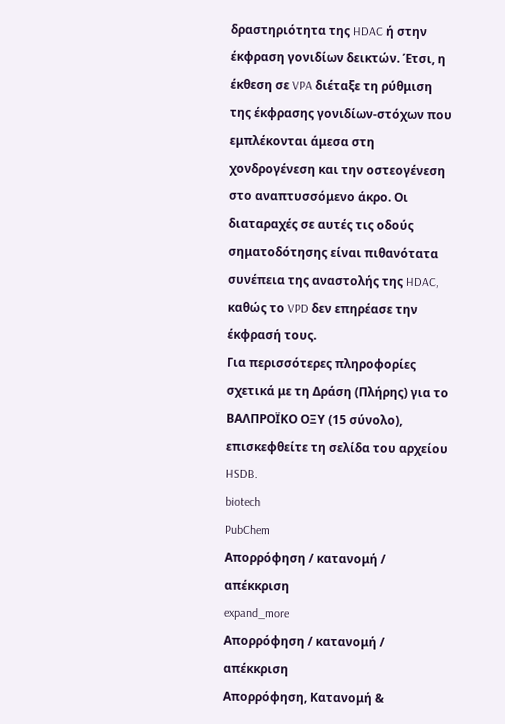δραστηριότητα της HDAC ή στην έκφραση γονιδίων δεικτών. Έτσι, η έκθεση σε VPA διέταξε τη ρύθμιση της έκφρασης γονιδίων-στόχων που εμπλέκονται άμεσα στη χονδρογένεση και την οστεογένεση στο αναπτυσσόμενο άκρο. Οι διαταραχές σε αυτές τις οδούς σηματοδότησης είναι πιθανότατα συνέπεια της αναστολής της HDAC, καθώς το VPD δεν επηρέασε την έκφρασή τους.
Για περισσότερες πληροφορίες σχετικά με τη Δράση (Πλήρης) για το ΒΑΛΠΡΟΪΚΟ ΟΞΥ (15 σύνολο), επισκεφθείτε τη σελίδα του αρχείου HSDB.
biotech
PubChem
Απορρόφηση / κατανομή / απέκκριση
expand_more
Απορρόφηση / κατανομή / απέκκριση
Απορρόφηση, Κατανομή &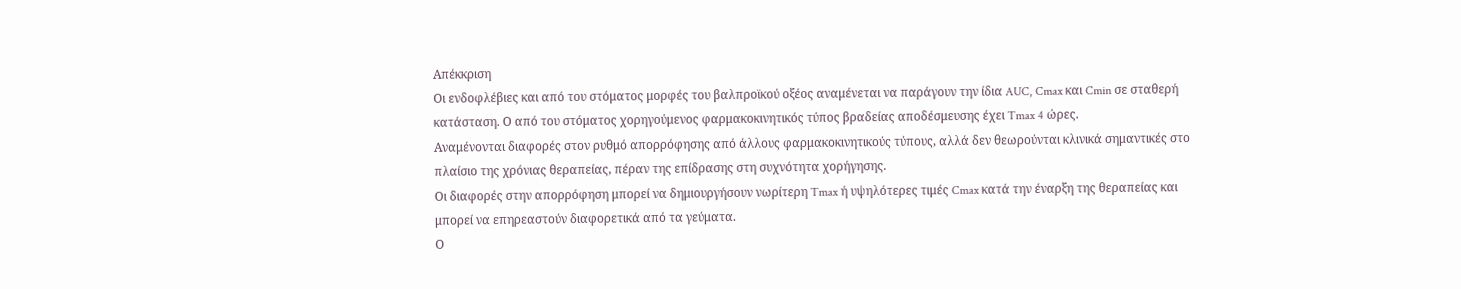Απέκκριση
Οι ενδοφλέβιες και από του στόματος μορφές του βαλπροϊκού οξέος αναμένεται να παράγουν την ίδια AUC, Cmax και Cmin σε σταθερή κατάσταση. Ο από του στόματος χορηγούμενος φαρμακοκινητικός τύπος βραδείας αποδέσμευσης έχει Tmax 4 ώρες.
Αναμένονται διαφορές στον ρυθμό απορρόφησης από άλλους φαρμακοκινητικούς τύπους, αλλά δεν θεωρούνται κλινικά σημαντικές στο πλαίσιο της χρόνιας θεραπείας, πέραν της επίδρασης στη συχνότητα χορήγησης.
Οι διαφορές στην απορρόφηση μπορεί να δημιουργήσουν νωρίτερη Tmax ή υψηλότερες τιμές Cmax κατά την έναρξη της θεραπείας και μπορεί να επηρεαστούν διαφορετικά από τα γεύματα.
Ο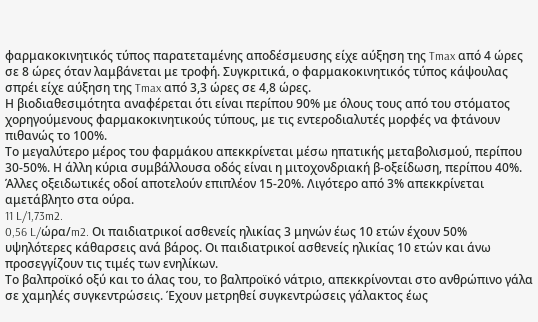φαρμακοκινητικός τύπος παρατεταμένης αποδέσμευσης είχε αύξηση της Tmax από 4 ώρες σε 8 ώρες όταν λαμβάνεται με τροφή. Συγκριτικά, ο φαρμακοκινητικός τύπος κάψουλας σπρέι είχε αύξηση της Tmax από 3,3 ώρες σε 4,8 ώρες.
Η βιοδιαθεσιμότητα αναφέρεται ότι είναι περίπου 90% με όλους τους από του στόματος χορηγούμενους φαρμακοκινητικούς τύπους, με τις εντεροδιαλυτές μορφές να φτάνουν πιθανώς το 100%.
Το μεγαλύτερο μέρος του φαρμάκου απεκκρίνεται μέσω ηπατικής μεταβολισμού, περίπου 30-50%. Η άλλη κύρια συμβάλλουσα οδός είναι η μιτοχονδριακή β-οξείδωση, περίπου 40%. Άλλες οξειδωτικές οδοί αποτελούν επιπλέον 15-20%. Λιγότερο από 3% απεκκρίνεται αμετάβλητο στα ούρα.
11 L/1,73m2.
0,56 L/ώρα/m2. Οι παιδιατρικοί ασθενείς ηλικίας 3 μηνών έως 10 ετών έχουν 50% υψηλότερες κάθαρσεις ανά βάρος. Οι παιδιατρικοί ασθενείς ηλικίας 10 ετών και άνω προσεγγίζουν τις τιμές των ενηλίκων.
Το βαλπροϊκό οξύ και το άλας του, το βαλπροϊκό νάτριο, απεκκρίνονται στο ανθρώπινο γάλα σε χαμηλές συγκεντρώσεις. Έχουν μετρηθεί συγκεντρώσεις γάλακτος έως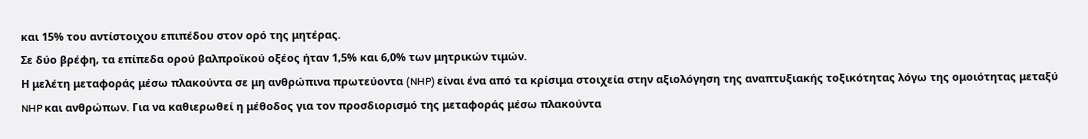και 15% του αντίστοιχου επιπέδου στον ορό της μητέρας.
Σε δύο βρέφη, τα επίπεδα ορού βαλπροϊκού οξέος ήταν 1,5% και 6,0% των μητρικών τιμών.
Η μελέτη μεταφοράς μέσω πλακούντα σε μη ανθρώπινα πρωτεύοντα (NHP) είναι ένα από τα κρίσιμα στοιχεία στην αξιολόγηση της αναπτυξιακής τοξικότητας λόγω της ομοιότητας μεταξύ NHP και ανθρώπων. Για να καθιερωθεί η μέθοδος για τον προσδιορισμό της μεταφοράς μέσω πλακούντα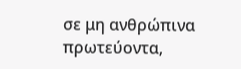σε μη ανθρώπινα πρωτεύοντα,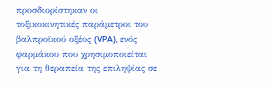προσδιορίστηκαν οι τοξικοκινητικές παράμετροι του βαλπροϊκού οξέος (VPA), ενός φαρμάκου που χρησιμοποιείται για τη θεραπεία της επιληψίας σε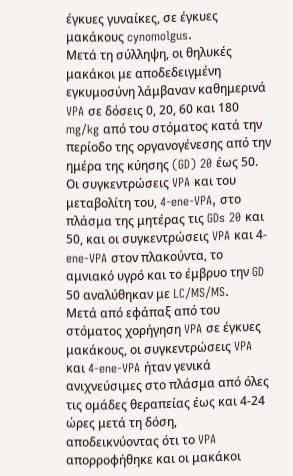έγκυες γυναίκες, σε έγκυες μακάκους cynomolgus.
Μετά τη σύλληψη, οι θηλυκές μακάκοι με αποδεδειγμένη εγκυμοσύνη λάμβαναν καθημερινά VPA σε δόσεις 0, 20, 60 και 180 mg/kg από του στόματος κατά την περίοδο της οργανογένεσης από την ημέρα της κύησης (GD) 20 έως 50. Οι συγκεντρώσεις VPA και του μεταβολίτη του, 4-ene-VPA, στο πλάσμα της μητέρας τις GDs 20 και 50, και οι συγκεντρώσεις VPA και 4-ene-VPA στον πλακούντα, το αμνιακό υγρό και το έμβρυο την GD 50 αναλύθηκαν με LC/MS/MS.
Μετά από εφάπαξ από του στόματος χορήγηση VPA σε έγκυες μακάκους, οι συγκεντρώσεις VPA και 4-ene-VPA ήταν γενικά ανιχνεύσιμες στο πλάσμα από όλες τις ομάδες θεραπείας έως και 4-24 ώρες μετά τη δόση, αποδεικνύοντας ότι το VPA απορροφήθηκε και οι μακάκοι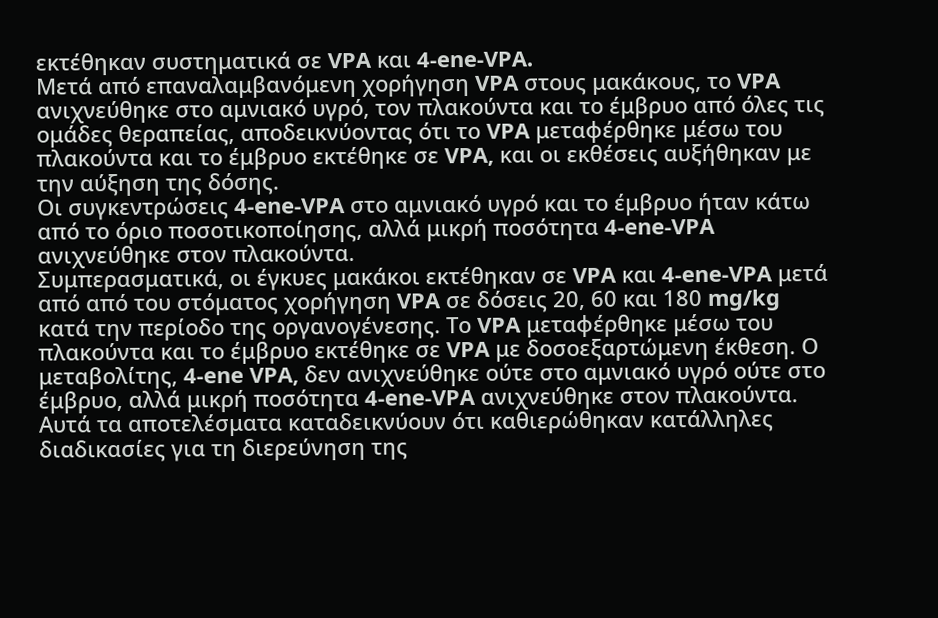εκτέθηκαν συστηματικά σε VPA και 4-ene-VPA.
Μετά από επαναλαμβανόμενη χορήγηση VPA στους μακάκους, το VPA ανιχνεύθηκε στο αμνιακό υγρό, τον πλακούντα και το έμβρυο από όλες τις ομάδες θεραπείας, αποδεικνύοντας ότι το VPA μεταφέρθηκε μέσω του πλακούντα και το έμβρυο εκτέθηκε σε VPA, και οι εκθέσεις αυξήθηκαν με την αύξηση της δόσης.
Οι συγκεντρώσεις 4-ene-VPA στο αμνιακό υγρό και το έμβρυο ήταν κάτω από το όριο ποσοτικοποίησης, αλλά μικρή ποσότητα 4-ene-VPA ανιχνεύθηκε στον πλακούντα.
Συμπερασματικά, οι έγκυες μακάκοι εκτέθηκαν σε VPA και 4-ene-VPA μετά από από του στόματος χορήγηση VPA σε δόσεις 20, 60 και 180 mg/kg κατά την περίοδο της οργανογένεσης. Το VPA μεταφέρθηκε μέσω του πλακούντα και το έμβρυο εκτέθηκε σε VPA με δοσοεξαρτώμενη έκθεση. Ο μεταβολίτης, 4-ene VPA, δεν ανιχνεύθηκε ούτε στο αμνιακό υγρό ούτε στο έμβρυο, αλλά μικρή ποσότητα 4-ene-VPA ανιχνεύθηκε στον πλακούντα.
Αυτά τα αποτελέσματα καταδεικνύουν ότι καθιερώθηκαν κατάλληλες διαδικασίες για τη διερεύνηση της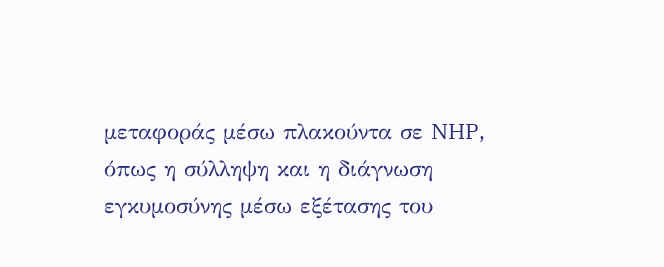μεταφοράς μέσω πλακούντα σε NHP, όπως η σύλληψη και η διάγνωση εγκυμοσύνης μέσω εξέτασης του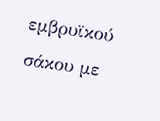εμβρυϊκού σάκου με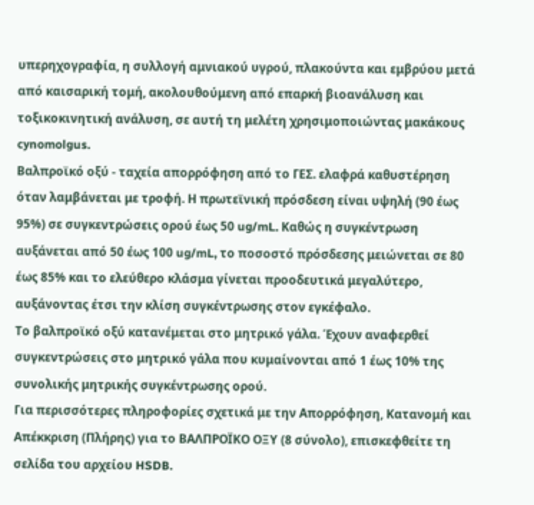υπερηχογραφία, η συλλογή αμνιακού υγρού, πλακούντα και εμβρύου μετά από καισαρική τομή, ακολουθούμενη από επαρκή βιοανάλυση και τοξικοκινητική ανάλυση, σε αυτή τη μελέτη χρησιμοποιώντας μακάκους cynomolgus.
Βαλπροϊκό οξύ - ταχεία απορρόφηση από το ΓΕΣ. ελαφρά καθυστέρηση όταν λαμβάνεται με τροφή. Η πρωτεϊνική πρόσδεση είναι υψηλή (90 έως 95%) σε συγκεντρώσεις ορού έως 50 ug/mL. Καθώς η συγκέντρωση αυξάνεται από 50 έως 100 ug/mL, το ποσοστό πρόσδεσης μειώνεται σε 80 έως 85% και το ελεύθερο κλάσμα γίνεται προοδευτικά μεγαλύτερο, αυξάνοντας έτσι την κλίση συγκέντρωσης στον εγκέφαλο.
Το βαλπροϊκό οξύ κατανέμεται στο μητρικό γάλα. Έχουν αναφερθεί συγκεντρώσεις στο μητρικό γάλα που κυμαίνονται από 1 έως 10% της συνολικής μητρικής συγκέντρωσης ορού.
Για περισσότερες πληροφορίες σχετικά με την Απορρόφηση, Κατανομή και Απέκκριση (Πλήρης) για το ΒΑΛΠΡΟΪΚΟ ΟΞΥ (8 σύνολο), επισκεφθείτε τη σελίδα του αρχείου HSDB.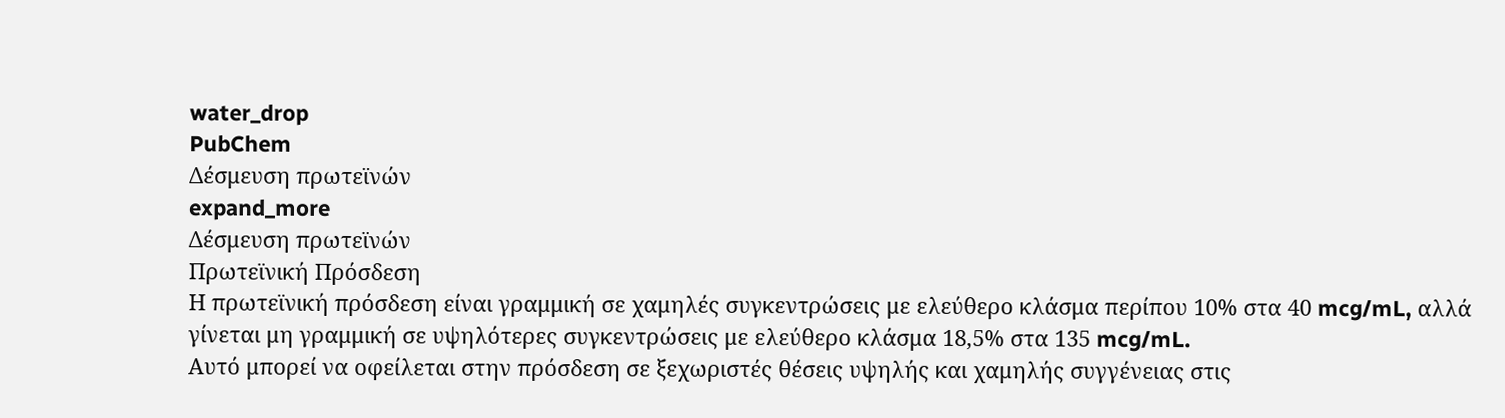water_drop
PubChem
Δέσμευση πρωτεϊνών
expand_more
Δέσμευση πρωτεϊνών
Πρωτεϊνική Πρόσδεση
Η πρωτεϊνική πρόσδεση είναι γραμμική σε χαμηλές συγκεντρώσεις με ελεύθερο κλάσμα περίπου 10% στα 40 mcg/mL, αλλά γίνεται μη γραμμική σε υψηλότερες συγκεντρώσεις με ελεύθερο κλάσμα 18,5% στα 135 mcg/mL.
Αυτό μπορεί να οφείλεται στην πρόσδεση σε ξεχωριστές θέσεις υψηλής και χαμηλής συγγένειας στις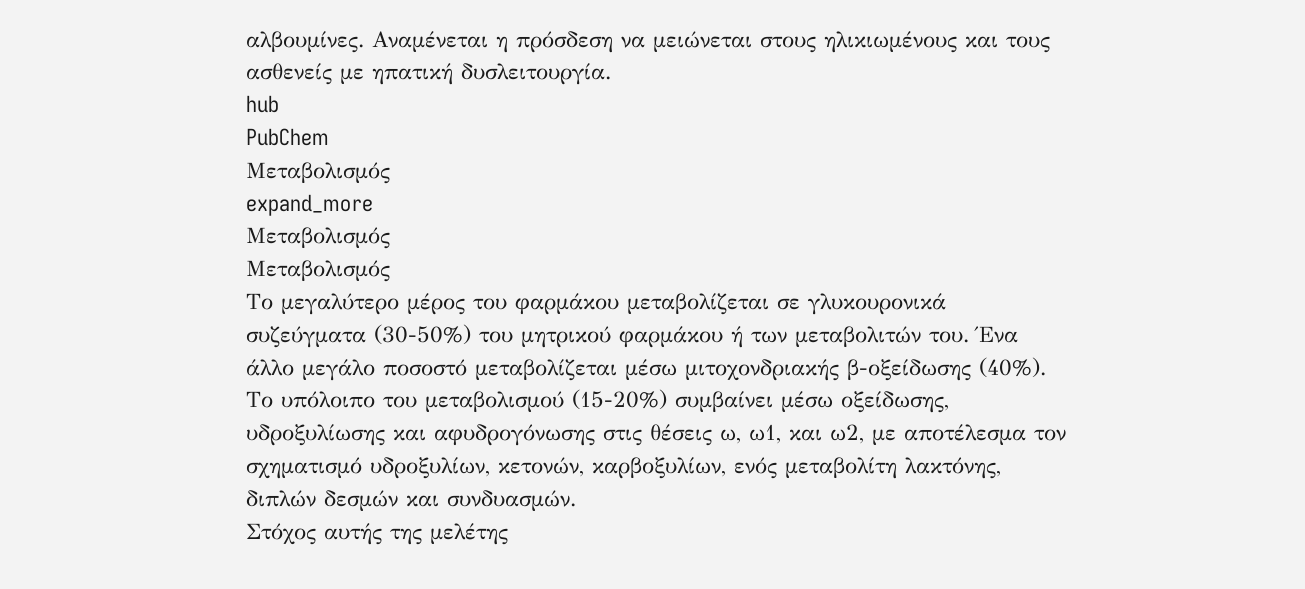αλβουμίνες. Αναμένεται η πρόσδεση να μειώνεται στους ηλικιωμένους και τους ασθενείς με ηπατική δυσλειτουργία.
hub
PubChem
Μεταβολισμός
expand_more
Μεταβολισμός
Μεταβολισμός
Το μεγαλύτερο μέρος του φαρμάκου μεταβολίζεται σε γλυκουρονικά συζεύγματα (30-50%) του μητρικού φαρμάκου ή των μεταβολιτών του. Ένα άλλο μεγάλο ποσοστό μεταβολίζεται μέσω μιτοχονδριακής β-οξείδωσης (40%). Το υπόλοιπο του μεταβολισμού (15-20%) συμβαίνει μέσω οξείδωσης, υδροξυλίωσης και αφυδρογόνωσης στις θέσεις ω, ω1, και ω2, με αποτέλεσμα τον σχηματισμό υδροξυλίων, κετονών, καρβοξυλίων, ενός μεταβολίτη λακτόνης, διπλών δεσμών και συνδυασμών.
Στόχος αυτής της μελέτης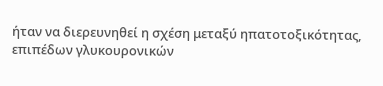ήταν να διερευνηθεί η σχέση μεταξύ ηπατοτοξικότητας, επιπέδων γλυκουρονικών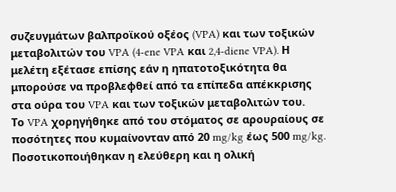συζευγμάτων βαλπροϊκού οξέος (VPA) και των τοξικών μεταβολιτών του VPA (4-ene VPA και 2,4-diene VPA). Η μελέτη εξέτασε επίσης εάν η ηπατοτοξικότητα θα μπορούσε να προβλεφθεί από τα επίπεδα απέκκρισης στα ούρα του VPA και των τοξικών μεταβολιτών του.
Το VPA χορηγήθηκε από του στόματος σε αρουραίους σε ποσότητες που κυμαίνονταν από 20 mg/kg έως 500 mg/kg. Ποσοτικοποιήθηκαν η ελεύθερη και η ολική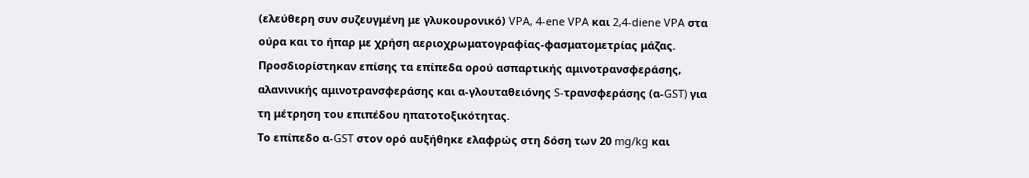(ελεύθερη συν συζευγμένη με γλυκουρονικό) VPA, 4-ene VPA και 2,4-diene VPA στα ούρα και το ήπαρ με χρήση αεριοχρωματογραφίας-φασματομετρίας μάζας. Προσδιορίστηκαν επίσης τα επίπεδα ορού ασπαρτικής αμινοτρανσφεράσης, αλανινικής αμινοτρανσφεράσης και α-γλουταθειόνης S-τρανσφεράσης (α-GST) για τη μέτρηση του επιπέδου ηπατοτοξικότητας.
Το επίπεδο α-GST στον ορό αυξήθηκε ελαφρώς στη δόση των 20 mg/kg και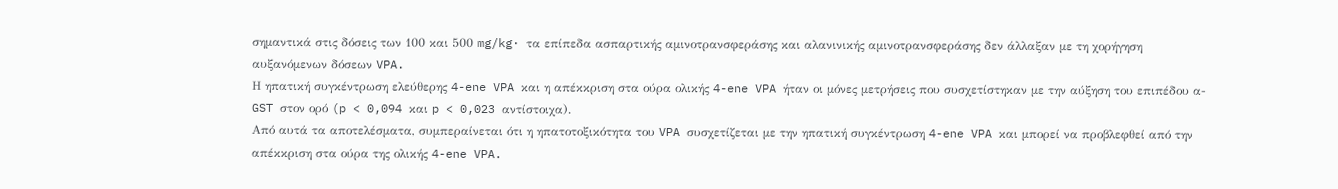σημαντικά στις δόσεις των 100 και 500 mg/kg· τα επίπεδα ασπαρτικής αμινοτρανσφεράσης και αλανινικής αμινοτρανσφεράσης δεν άλλαξαν με τη χορήγηση αυξανόμενων δόσεων VPA.
Η ηπατική συγκέντρωση ελεύθερης 4-ene VPA και η απέκκριση στα ούρα ολικής 4-ene VPA ήταν οι μόνες μετρήσεις που συσχετίστηκαν με την αύξηση του επιπέδου α-GST στον ορό (p < 0,094 και p < 0,023 αντίστοιχα).
Από αυτά τα αποτελέσματα, συμπεραίνεται ότι η ηπατοτοξικότητα του VPA συσχετίζεται με την ηπατική συγκέντρωση 4-ene VPA και μπορεί να προβλεφθεί από την απέκκριση στα ούρα της ολικής 4-ene VPA.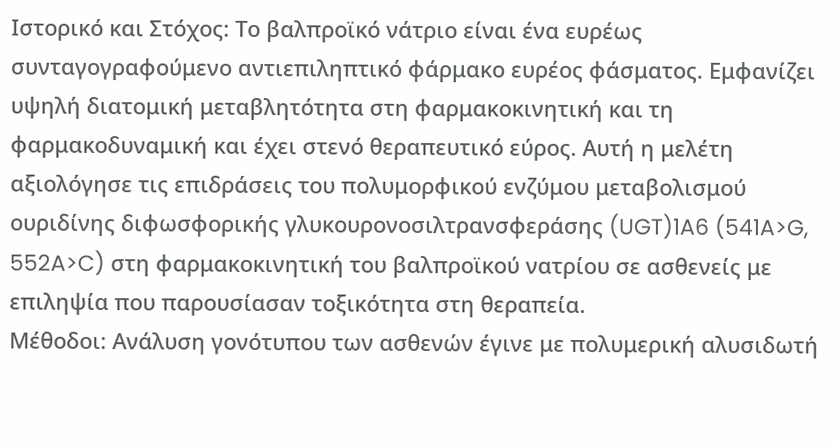Ιστορικό και Στόχος: Το βαλπροϊκό νάτριο είναι ένα ευρέως συνταγογραφούμενο αντιεπιληπτικό φάρμακο ευρέος φάσματος. Εμφανίζει υψηλή διατομική μεταβλητότητα στη φαρμακοκινητική και τη φαρμακοδυναμική και έχει στενό θεραπευτικό εύρος. Αυτή η μελέτη αξιολόγησε τις επιδράσεις του πολυμορφικού ενζύμου μεταβολισμού ουριδίνης διφωσφορικής γλυκουρονoσιλτρανσφεράσης (UGT)1A6 (541A>G, 552A>C) στη φαρμακοκινητική του βαλπροϊκού νατρίου σε ασθενείς με επιληψία που παρουσίασαν τοξικότητα στη θεραπεία.
Μέθοδοι: Ανάλυση γονότυπου των ασθενών έγινε με πολυμερική αλυσιδωτή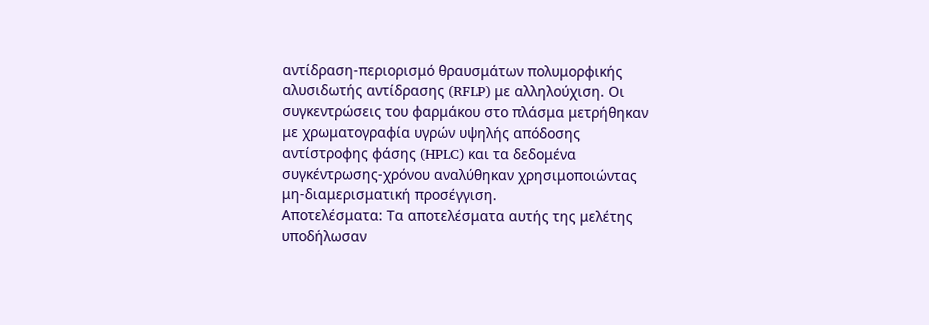αντίδραση-περιορισμό θραυσμάτων πολυμορφικής αλυσιδωτής αντίδρασης (RFLP) με αλληλούχιση. Οι συγκεντρώσεις του φαρμάκου στο πλάσμα μετρήθηκαν με χρωματογραφία υγρών υψηλής απόδοσης αντίστροφης φάσης (HPLC) και τα δεδομένα συγκέντρωσης-χρόνου αναλύθηκαν χρησιμοποιώντας μη-διαμερισματική προσέγγιση.
Αποτελέσματα: Τα αποτελέσματα αυτής της μελέτης υποδήλωσαν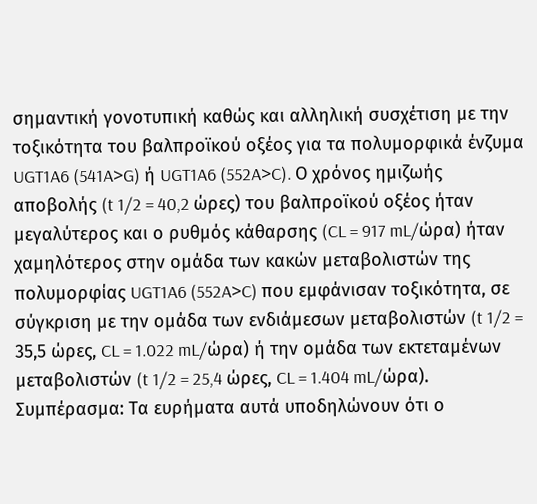σημαντική γονοτυπική καθώς και αλληλική συσχέτιση με την τοξικότητα του βαλπροϊκού οξέος για τα πολυμορφικά ένζυμα UGT1A6 (541A>G) ή UGT1A6 (552A>C). Ο χρόνος ημιζωής αποβολής (t 1/2 = 40,2 ώρες) του βαλπροϊκού οξέος ήταν μεγαλύτερος και ο ρυθμός κάθαρσης (CL = 917 mL/ώρα) ήταν χαμηλότερος στην ομάδα των κακών μεταβολιστών της πολυμορφίας UGT1A6 (552A>C) που εμφάνισαν τοξικότητα, σε σύγκριση με την ομάδα των ενδιάμεσων μεταβολιστών (t 1/2 = 35,5 ώρες, CL = 1.022 mL/ώρα) ή την ομάδα των εκτεταμένων μεταβολιστών (t 1/2 = 25,4 ώρες, CL = 1.404 mL/ώρα).
Συμπέρασμα: Τα ευρήματα αυτά υποδηλώνουν ότι ο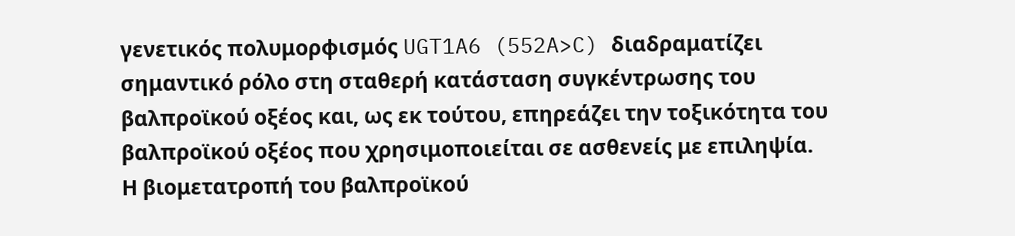γενετικός πολυμορφισμός UGT1A6 (552A>C) διαδραματίζει σημαντικό ρόλο στη σταθερή κατάσταση συγκέντρωσης του βαλπροϊκού οξέος και, ως εκ τούτου, επηρεάζει την τοξικότητα του βαλπροϊκού οξέος που χρησιμοποιείται σε ασθενείς με επιληψία.
Η βιομετατροπή του βαλπροϊκού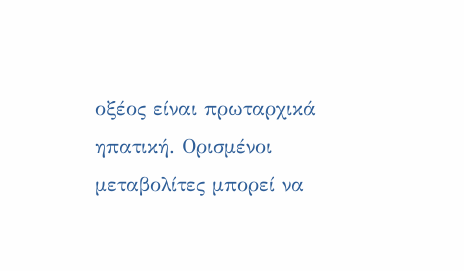οξέος είναι πρωταρχικά ηπατική. Ορισμένοι μεταβολίτες μπορεί να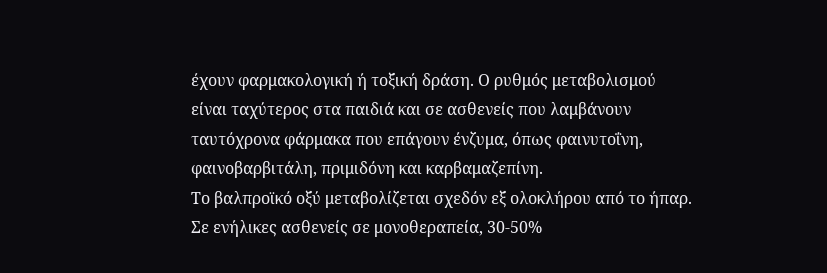έχουν φαρμακολογική ή τοξική δράση. Ο ρυθμός μεταβολισμού είναι ταχύτερος στα παιδιά και σε ασθενείς που λαμβάνουν ταυτόχρονα φάρμακα που επάγουν ένζυμα, όπως φαινυτοΐνη, φαινοβαρβιτάλη, πριμιδόνη και καρβαμαζεπίνη.
Το βαλπροϊκό οξύ μεταβολίζεται σχεδόν εξ ολοκλήρου από το ήπαρ. Σε ενήλικες ασθενείς σε μονοθεραπεία, 30-50%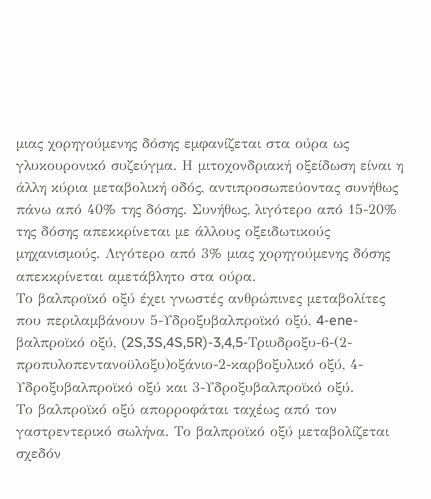μιας χορηγούμενης δόσης εμφανίζεται στα ούρα ως γλυκουρονικό συζεύγμα. Η μιτοχονδριακή οξείδωση είναι η άλλη κύρια μεταβολική οδός, αντιπροσωπεύοντας συνήθως πάνω από 40% της δόσης. Συνήθως, λιγότερο από 15-20% της δόσης απεκκρίνεται με άλλους οξειδωτικούς μηχανισμούς. Λιγότερο από 3% μιας χορηγούμενης δόσης απεκκρίνεται αμετάβλητο στα ούρα.
Το βαλπροϊκό οξύ έχει γνωστές ανθρώπινες μεταβολίτες που περιλαμβάνουν 5-Υδροξυβαλπροϊκό οξύ, 4-ene-βαλπροϊκό οξύ, (2S,3S,4S,5R)-3,4,5-Τριυδροξυ-6-(2-προπυλοπεντανοϋλοξυ)οξάνιο-2-καρβοξυλικό οξύ, 4-Υδροξυβαλπροϊκό οξύ και 3-Υδροξυβαλπροϊκό οξύ.
Το βαλπροϊκό οξύ απορροφάται ταχέως από τον γαστρεντερικό σωλήνα. Το βαλπροϊκό οξύ μεταβολίζεται σχεδόν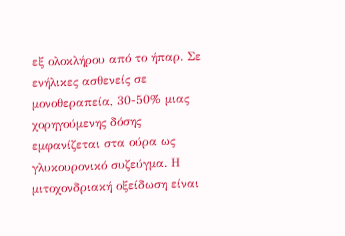εξ ολοκλήρου από το ήπαρ. Σε ενήλικες ασθενείς σε μονοθεραπεία, 30-50% μιας χορηγούμενης δόσης εμφανίζεται στα ούρα ως γλυκουρονικό συζεύγμα. Η μιτοχονδριακή οξείδωση είναι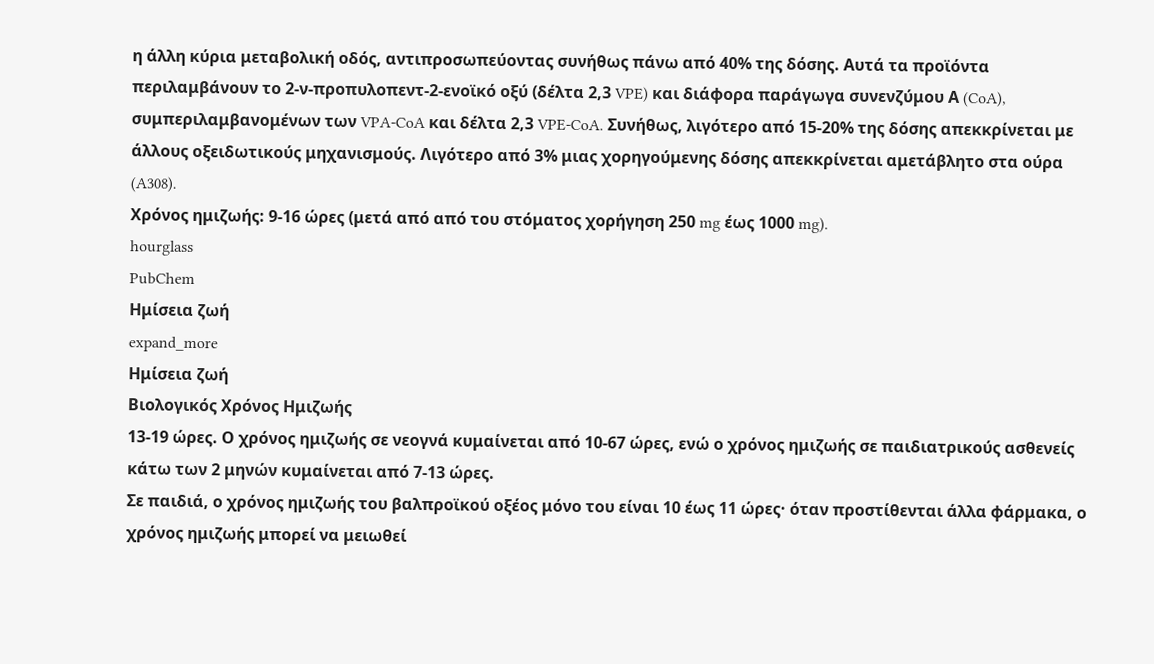η άλλη κύρια μεταβολική οδός, αντιπροσωπεύοντας συνήθως πάνω από 40% της δόσης. Αυτά τα προϊόντα περιλαμβάνουν το 2-ν-προπυλοπεντ-2-ενοϊκό οξύ (δέλτα 2,3 VPE) και διάφορα παράγωγα συνενζύμου Α (CoA), συμπεριλαμβανομένων των VPA-CoA και δέλτα 2,3 VPE-CoA. Συνήθως, λιγότερο από 15-20% της δόσης απεκκρίνεται με άλλους οξειδωτικούς μηχανισμούς. Λιγότερο από 3% μιας χορηγούμενης δόσης απεκκρίνεται αμετάβλητο στα ούρα (A308).
Χρόνος ημιζωής: 9-16 ώρες (μετά από από του στόματος χορήγηση 250 mg έως 1000 mg).
hourglass
PubChem
Ημίσεια ζωή
expand_more
Ημίσεια ζωή
Βιολογικός Χρόνος Ημιζωής
13-19 ώρες. Ο χρόνος ημιζωής σε νεογνά κυμαίνεται από 10-67 ώρες, ενώ ο χρόνος ημιζωής σε παιδιατρικούς ασθενείς κάτω των 2 μηνών κυμαίνεται από 7-13 ώρες.
Σε παιδιά, ο χρόνος ημιζωής του βαλπροϊκού οξέος μόνο του είναι 10 έως 11 ώρες· όταν προστίθενται άλλα φάρμακα, ο χρόνος ημιζωής μπορεί να μειωθεί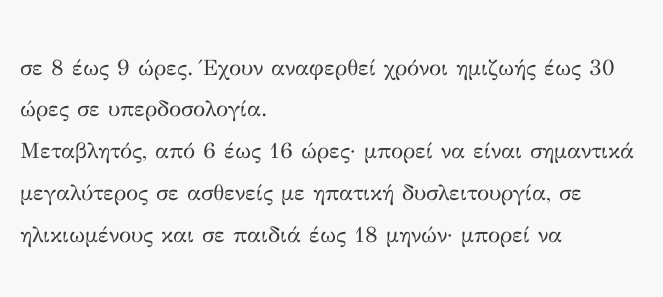σε 8 έως 9 ώρες. Έχουν αναφερθεί χρόνοι ημιζωής έως 30 ώρες σε υπερδοσολογία.
Μεταβλητός, από 6 έως 16 ώρες· μπορεί να είναι σημαντικά μεγαλύτερος σε ασθενείς με ηπατική δυσλειτουργία, σε ηλικιωμένους και σε παιδιά έως 18 μηνών· μπορεί να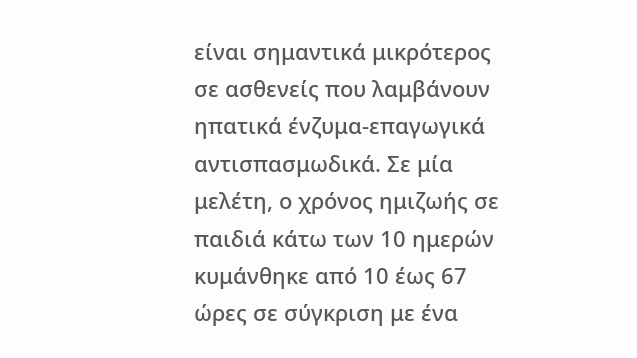είναι σημαντικά μικρότερος σε ασθενείς που λαμβάνουν ηπατικά ένζυμα-επαγωγικά αντισπασμωδικά. Σε μία μελέτη, ο χρόνος ημιζωής σε παιδιά κάτω των 10 ημερών κυμάνθηκε από 10 έως 67 ώρες σε σύγκριση με ένα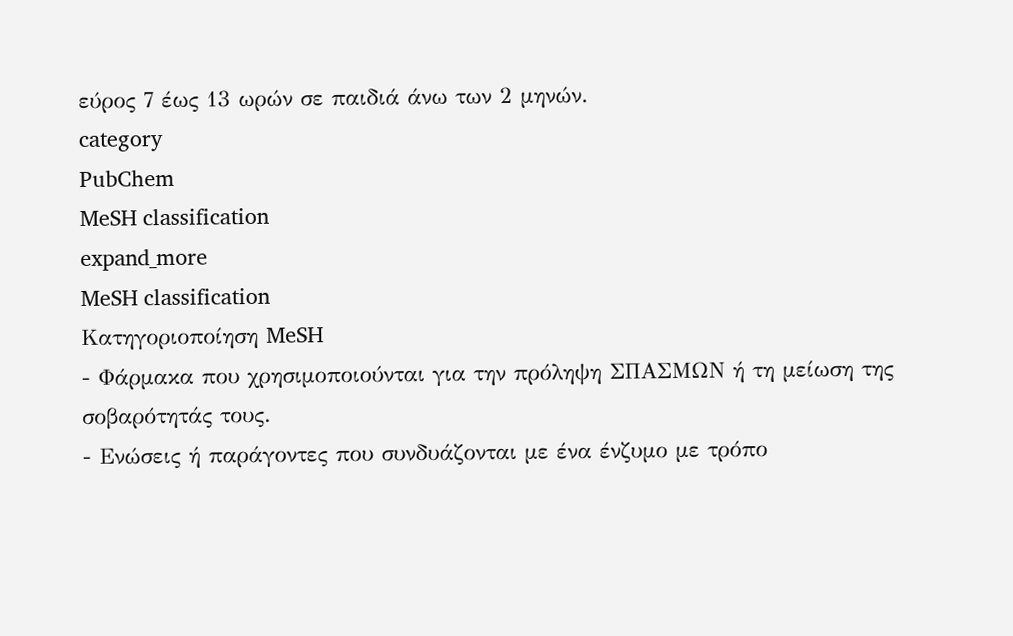εύρος 7 έως 13 ωρών σε παιδιά άνω των 2 μηνών.
category
PubChem
MeSH classification
expand_more
MeSH classification
Κατηγοριοποίηση MeSH
- Φάρμακα που χρησιμοποιούνται για την πρόληψη ΣΠΑΣΜΩΝ ή τη μείωση της σοβαρότητάς τους.
- Ενώσεις ή παράγοντες που συνδυάζονται με ένα ένζυμο με τρόπο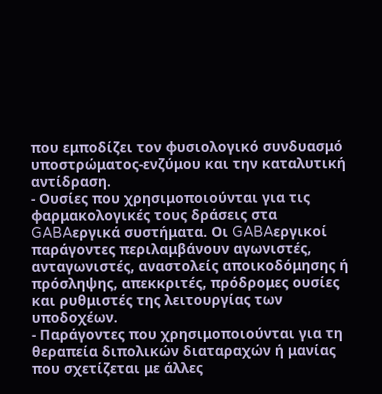που εμποδίζει τον φυσιολογικό συνδυασμό υποστρώματος-ενζύμου και την καταλυτική αντίδραση.
- Ουσίες που χρησιμοποιούνται για τις φαρμακολογικές τους δράσεις στα GABAεργικά συστήματα. Οι GABAεργικοί παράγοντες περιλαμβάνουν αγωνιστές, ανταγωνιστές, αναστολείς αποικοδόμησης ή πρόσληψης, απεκκριτές, πρόδρομες ουσίες και ρυθμιστές της λειτουργίας των υποδοχέων.
- Παράγοντες που χρησιμοποιούνται για τη θεραπεία διπολικών διαταραχών ή μανίας που σχετίζεται με άλλες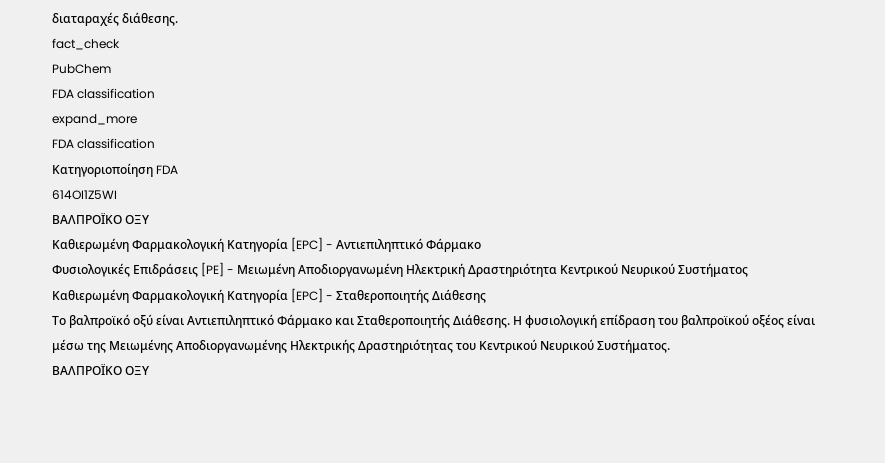διαταραχές διάθεσης.
fact_check
PubChem
FDA classification
expand_more
FDA classification
Κατηγοριοποίηση FDA
614OI1Z5WI
ΒΑΛΠΡΟΪΚΟ ΟΞΥ
Καθιερωμένη Φαρμακολογική Κατηγορία [EPC] - Αντιεπιληπτικό Φάρμακο
Φυσιολογικές Επιδράσεις [PE] - Μειωμένη Αποδιοργανωμένη Ηλεκτρική Δραστηριότητα Κεντρικού Νευρικού Συστήματος
Καθιερωμένη Φαρμακολογική Κατηγορία [EPC] - Σταθεροποιητής Διάθεσης
Το βαλπροϊκό οξύ είναι Αντιεπιληπτικό Φάρμακο και Σταθεροποιητής Διάθεσης. Η φυσιολογική επίδραση του βαλπροϊκού οξέος είναι μέσω της Μειωμένης Αποδιοργανωμένης Ηλεκτρικής Δραστηριότητας του Κεντρικού Νευρικού Συστήματος.
ΒΑΛΠΡΟΪΚΟ ΟΞΥ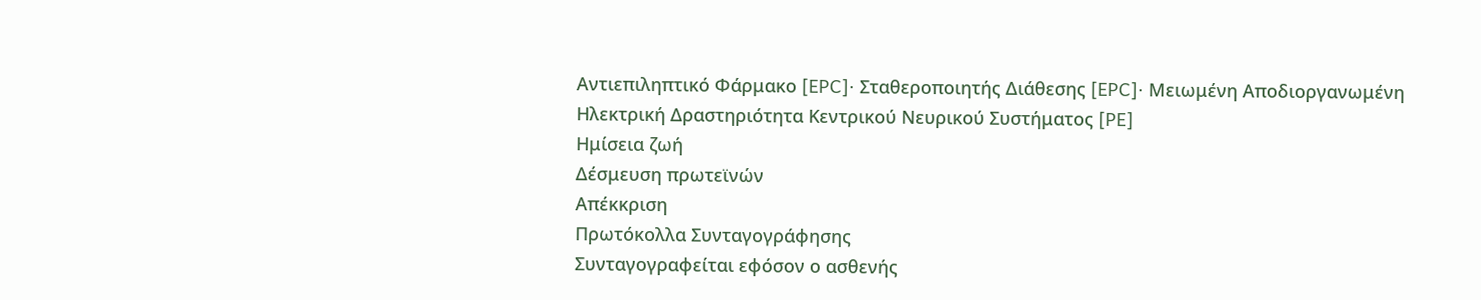Αντιεπιληπτικό Φάρμακο [EPC]· Σταθεροποιητής Διάθεσης [EPC]· Μειωμένη Αποδιοργανωμένη Ηλεκτρική Δραστηριότητα Κεντρικού Νευρικού Συστήματος [PE]
Ημίσεια ζωή
Δέσμευση πρωτεϊνών
Απέκκριση
Πρωτόκολλα Συνταγογράφησης
Συνταγογραφείται εφόσον ο ασθενής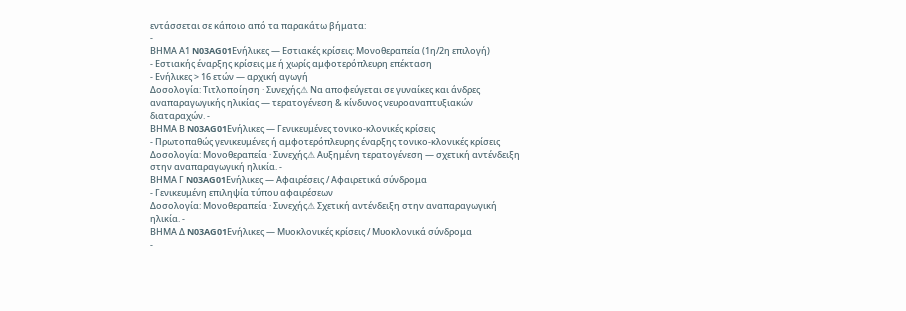εντάσσεται σε κάποιο από τα παρακάτω βήματα:
-
ΒΗΜΑ Α1 N03AG01Ενήλικες — Εστιακές κρίσεις: Μονοθεραπεία (1η/2η επιλογή)
- Εστιακής έναρξης κρίσεις με ή χωρίς αμφοτερόπλευρη επέκταση
- Ενήλικες > 16 ετών — αρχική αγωγή
Δοσολογία: Τιτλοποίηση · Συνεχής⚠ Να αποφεύγεται σε γυναίκες και άνδρες αναπαραγωγικής ηλικίας — τερατογένεση & κίνδυνος νευροαναπτυξιακών διαταραχών. -
ΒΗΜΑ Β N03AG01Ενήλικες — Γενικευμένες τονικο-κλονικές κρίσεις
- Πρωτοπαθώς γενικευμένες ή αμφοτερόπλευρης έναρξης τονικο-κλονικές κρίσεις
Δοσολογία: Μονοθεραπεία · Συνεχής⚠ Αυξημένη τερατογένεση — σχετική αντένδειξη στην αναπαραγωγική ηλικία. -
ΒΗΜΑ Γ N03AG01Ενήλικες — Αφαιρέσεις / Αφαιρετικά σύνδρομα
- Γενικευμένη επιληψία τύπου αφαιρέσεων
Δοσολογία: Μονοθεραπεία · Συνεχής⚠ Σχετική αντένδειξη στην αναπαραγωγική ηλικία. -
ΒΗΜΑ Δ N03AG01Ενήλικες — Μυοκλονικές κρίσεις / Μυοκλονικά σύνδρομα
-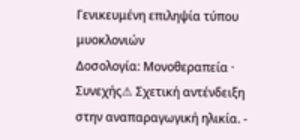Γενικευμένη επιληψία τύπου μυοκλονιών
Δοσολογία: Μονοθεραπεία · Συνεχής⚠ Σχετική αντένδειξη στην αναπαραγωγική ηλικία. -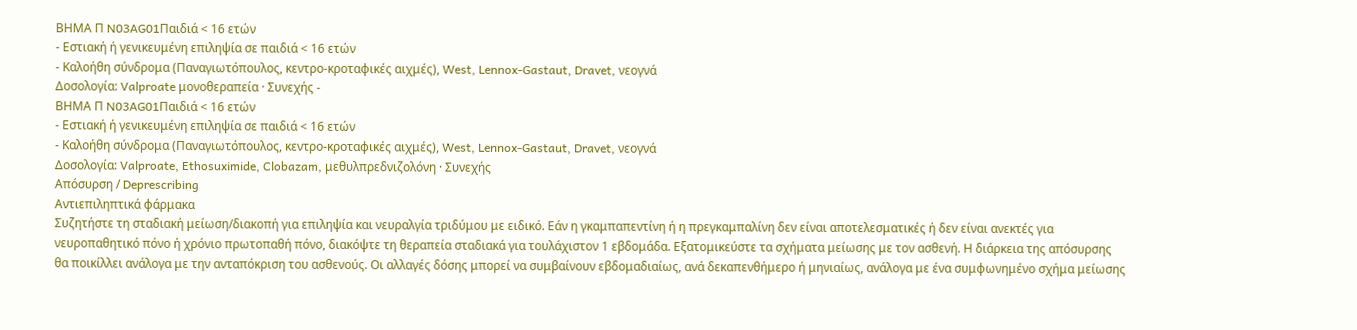ΒΗΜΑ Π N03AG01Παιδιά < 16 ετών
- Εστιακή ή γενικευμένη επιληψία σε παιδιά < 16 ετών
- Καλοήθη σύνδρομα (Παναγιωτόπουλος, κεντρο-κροταφικές αιχμές), West, Lennox-Gastaut, Dravet, νεογνά
Δοσολογία: Valproate μονοθεραπεία · Συνεχής -
ΒΗΜΑ Π N03AG01Παιδιά < 16 ετών
- Εστιακή ή γενικευμένη επιληψία σε παιδιά < 16 ετών
- Καλοήθη σύνδρομα (Παναγιωτόπουλος, κεντρο-κροταφικές αιχμές), West, Lennox-Gastaut, Dravet, νεογνά
Δοσολογία: Valproate, Ethosuximide, Clobazam, μεθυλπρεδνιζολόνη · Συνεχής
Απόσυρση / Deprescribing
Αντιεπιληπτικά φάρμακα
Συζητήστε τη σταδιακή μείωση/διακοπή για επιληψία και νευραλγία τριδύμου με ειδικό. Εάν η γκαμπαπεντίνη ή η πρεγκαμπαλίνη δεν είναι αποτελεσματικές ή δεν είναι ανεκτές για νευροπαθητικό πόνο ή χρόνιο πρωτοπαθή πόνο, διακόψτε τη θεραπεία σταδιακά για τουλάχιστον 1 εβδομάδα. Εξατομικεύστε τα σχήματα μείωσης με τον ασθενή. Η διάρκεια της απόσυρσης θα ποικίλλει ανάλογα με την ανταπόκριση του ασθενούς. Οι αλλαγές δόσης μπορεί να συμβαίνουν εβδομαδιαίως, ανά δεκαπενθήμερο ή μηνιαίως, ανάλογα με ένα συμφωνημένο σχήμα μείωσης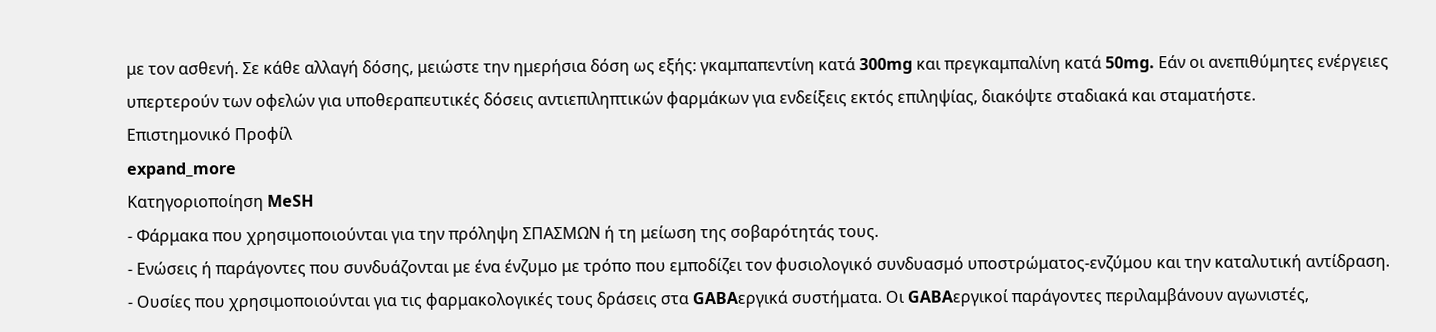με τον ασθενή. Σε κάθε αλλαγή δόσης, μειώστε την ημερήσια δόση ως εξής: γκαμπαπεντίνη κατά 300mg και πρεγκαμπαλίνη κατά 50mg. Εάν οι ανεπιθύμητες ενέργειες υπερτερούν των οφελών για υποθεραπευτικές δόσεις αντιεπιληπτικών φαρμάκων για ενδείξεις εκτός επιληψίας, διακόψτε σταδιακά και σταματήστε.
Επιστημονικό Προφίλ
expand_more
Κατηγοριοποίηση MeSH
- Φάρμακα που χρησιμοποιούνται για την πρόληψη ΣΠΑΣΜΩΝ ή τη μείωση της σοβαρότητάς τους.
- Ενώσεις ή παράγοντες που συνδυάζονται με ένα ένζυμο με τρόπο που εμποδίζει τον φυσιολογικό συνδυασμό υποστρώματος-ενζύμου και την καταλυτική αντίδραση.
- Ουσίες που χρησιμοποιούνται για τις φαρμακολογικές τους δράσεις στα GABAεργικά συστήματα. Οι GABAεργικοί παράγοντες περιλαμβάνουν αγωνιστές,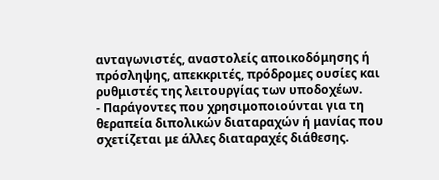ανταγωνιστές, αναστολείς αποικοδόμησης ή πρόσληψης, απεκκριτές, πρόδρομες ουσίες και ρυθμιστές της λειτουργίας των υποδοχέων.
- Παράγοντες που χρησιμοποιούνται για τη θεραπεία διπολικών διαταραχών ή μανίας που σχετίζεται με άλλες διαταραχές διάθεσης.